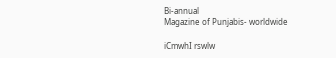Bi-annual
Magazine of Punjabis- worldwide

iCmwhI rswlw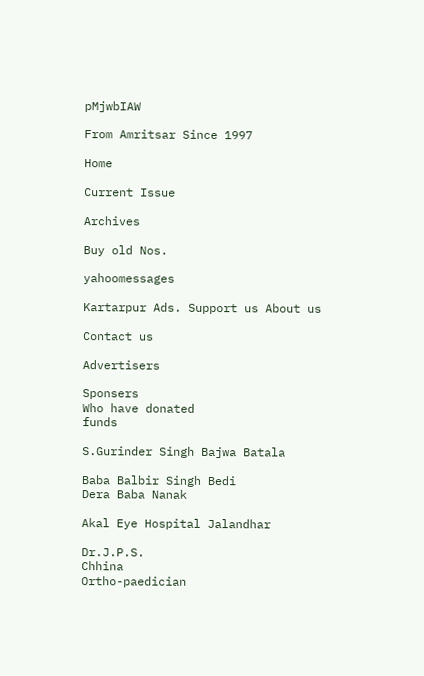pMjwbIAW

From Amritsar Since 1997

Home

Current Issue

Archives

Buy old Nos.

yahoomessages

Kartarpur Ads. Support us About us

Contact us

Advertisers

Sponsers
Who have donated
funds

S.Gurinder Singh Bajwa Batala

Baba Balbir Singh Bedi
Dera Baba Nanak

Akal Eye Hospital Jalandhar

Dr.J.P.S.
Chhina
Ortho-paedician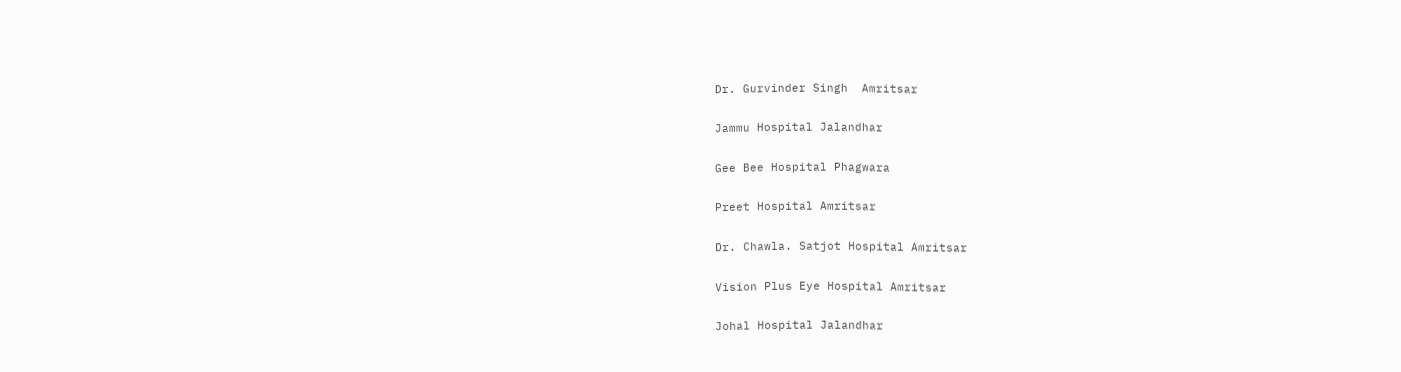Dr. Gurvinder Singh  Amritsar

Jammu Hospital Jalandhar

Gee Bee Hospital Phagwara

Preet Hospital Amritsar

Dr. Chawla. Satjot Hospital Amritsar

Vision Plus Eye Hospital Amritsar

Johal Hospital Jalandhar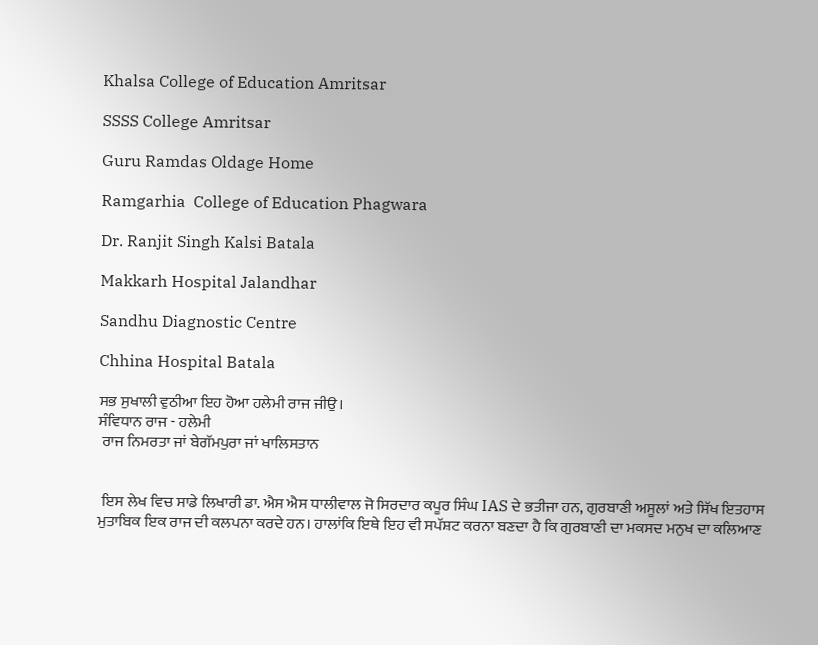Khalsa College of Education Amritsar

SSSS College Amritsar

Guru Ramdas Oldage Home

Ramgarhia  College of Education Phagwara

Dr. Ranjit Singh Kalsi Batala

Makkarh Hospital Jalandhar

Sandhu Diagnostic Centre

Chhina Hospital Batala

ਸਭ ਸੁਖਾਲੀ ਵੁਠੀਆ ਇਹ ਹੋਆ ਹਲੇਮੀ ਰਾਜ ਜੀਉ।
ਸੰਵਿਧਾਨ ਰਾਜ - ਹਲੇਮੀ
 ਰਾਜ ਨਿਮਰਤਾ ਜਾਂ ਬੇਗੱਮਪੁਰਾ ਜਾਂ ਖਾਲਿਸਤਾਨ


 ਇਸ ਲੇਖ ਵਿਚ ਸਾਡੇ ਲਿਖਾਰੀ ਡਾ. ਐਸ ਐਸ ਧਾਲੀਵਾਲ ਜੋ ਸਿਰਦਾਰ ਕਪੂਰ ਸਿੰਘ IAS ਦੇ ਭਤੀਜਾ ਹਨ, ਗੁਰਬਾਣੀ ਅਸੂਲਾਂ ਅਤੇ ਸਿੱਖ ਇਤਹਾਸ ਮੁਤਾਬਿਕ ਇਕ ਰਾਜ ਦੀ ਕਲਪਨਾ ਕਰਦੇ ਹਨ। ਹਾਲਾਂਕਿ ਇਥੇ ਇਹ ਵੀ ਸਪੱਸ਼ਟ ਕਰਨਾ ਬਣਦਾ ਹੈ ਕਿ ਗੁਰਬਾਣੀ ਦਾ ਮਕਸਦ ਮਨੁਖ ਦਾ ਕਲਿਆਣ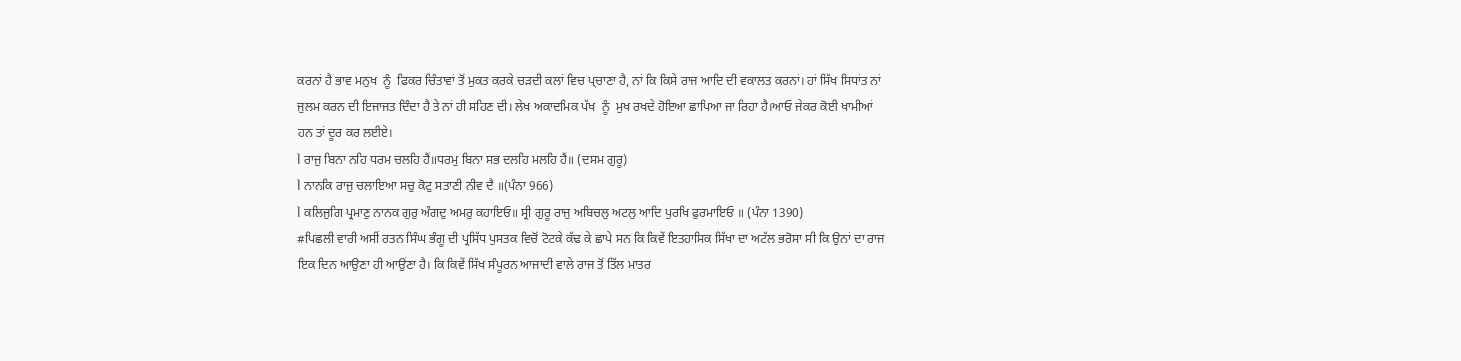ਕਰਨਾਂ ਹੈ ਭਾਵ ਮਨੁਖ  ਨੂੰ  ਫਿਕਰ ਚਿੰਤਾਵਾਂ ਤੋਂ ਮੁਕਤ ਕਰਕੇ ਚੜਦੀ ਕਲਾਂ ਵਿਚ ਪ੍‍ਚਾਣਾ ਹੈ, ਨਾਂ ਕਿ ਕਿਸੇ ਰਾਜ ਆਦਿ ਦੀ ਵਕਾਲਤ ਕਰਨਾਂ। ਹਾਂ ਸਿੱਖ ਸਿਧਾਂਤ ਨਾਂ ਜੁਲਮ ਕਰਨ ਦੀ ਇਜਾਜਤ ਦਿੰਦਾ ਹੈ ਤੇ ਨਾਂ ਹੀ ਸਹਿਣ ਦੀ। ਲੇਖ ਅਕਾਦਮਿਕ ਪੱਖ  ਨੂੰ  ਮੁਖ ਰਖਦੇ ਹੋਇਆ ਛਾਪਿਆ ਜਾ ਰਿਹਾ ਹੈ।ਆਓ ਜੇਕਰ ਕੋਈ ਖਾਮੀਆਂ ਹਨ ਤਾਂ ਦੂਰ ਕਰ ਲਈਏ।
Ì ਰਾਜੁ ਬਿਨਾ ਨਹਿ ਧਰਮ ਚਲਹਿ ਹੈਂ॥ਧਰਮੁ ਬਿਨਾ ਸਭ ਦਲਹਿ ਮਲਹਿ ਹੈਂ॥ (ਦਸਮ ਗੁਰੂ)
Ì ਨਾਨਕਿ ਰਾਜੁ ਚਲਾਇਆ ਸਚੁ ਕੋਟੁ ਸਤਾਣੀ ਨੀਵ ਦੈ ॥(ਪੰਨਾ 966)
Ì ਕਲਿਜੁਗਿ ਪ੍ਰਮਾਣੁ ਨਾਨਕ ਗੁਰੁ ਅੰਗਦੁ ਅਮਰੁ ਕਹਾਇਓ॥ ਸ੍ਰੀ ਗੁਰੂ ਰਾਜੁ ਅਬਿਚਲੁ ਅਟਲੁ ਆਦਿ ਪੁਰਖਿ ਫੁਰਮਾਇਓ ॥ (ਪੰਨਾ 1390)
#ਪਿਛਲੀ ਵਾਰੀ ਅਸੀਂ ਰਤਨ ਸਿੰਘ ਭੰਗੂ ਦੀ ਪ੍ਰਸਿੱਧ ਪੁਸਤਕ ਵਿਚੋਂ ਟੋਟਕੇ ਕੱਢ ਕੇ ਛਾਪੇ ਸਨ ਕਿ ਕਿਵੇਂ ਇਤਹਾਸਿਕ ਸਿੱਖਾ ਦਾ ਅਟੱਲ ਭਰੋਸਾ ਸੀ ਕਿ ਉਨਾਂ ਦਾ ਰਾਜ ਇਕ ਦਿਨ ਆਉਣਾ ਹੀ ਆਉਂਣਾ ਹੈ। ਕਿ ਕਿਵੇਂ ਸਿੱਖ ਸੰਪੂਰਨ ਆਜਾਦੀ ਵਾਲੇ ਰਾਜ ਤੋਂ ਤਿੱਲ ਮਾਤਰ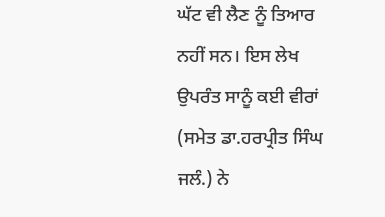ਘੱਟ ਵੀ ਲੈਣ ਨੂੰ ਤਿਆਰ ਨਹੀਂ ਸਨ। ਇਸ ਲੇਖ ਉਪਰੰਤ ਸਾਨੂੰ ਕਈ ਵੀਰਾਂ (ਸਮੇਤ ਡਾ.ਹਰਪ੍ਰੀਤ ਸਿੰਘ ਜਲੰ.) ਨੇ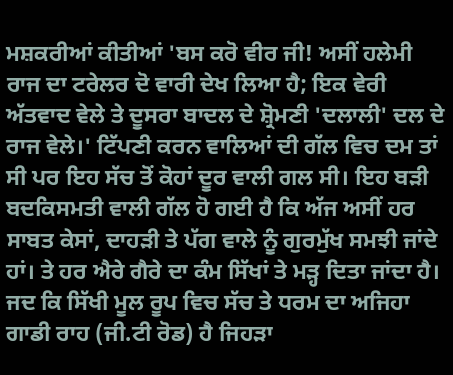ਮਸ਼ਕਰੀਆਂ ਕੀਤੀਆਂ 'ਬਸ ਕਰੋ ਵੀਰ ਜੀ! ਅਸੀਂ ਹਲੇਮੀ ਰਾਜ ਦਾ ਟਰੇਲਰ ਦੋ ਵਾਰੀ ਦੇਖ ਲਿਆ ਹੈ; ਇਕ ਵੇਰੀ ਅੱਤਵਾਦ ਵੇਲੇ ਤੇ ਦੂਸਰਾ ਬਾਦਲ ਦੇ ਸ਼੍ਰੋਮਣੀ 'ਦਲਾਲੀ' ਦਲ ਦੇ ਰਾਜ ਵੇਲੇ।' ਟਿੱਪਣੀ ਕਰਨ ਵਾਲਿਆਂ ਦੀ ਗੱਲ ਵਿਚ ਦਮ ਤਾਂ ਸੀ ਪਰ ਇਹ ਸੱਚ ਤੋਂ ਕੋਹਾਂ ਦੂਰ ਵਾਲੀ ਗਲ ਸੀ। ਇਹ ਬੜੀ ਬਦਕਿਸਮਤੀ ਵਾਲੀ ਗੱਲ ਹੋ ਗਈ ਹੈ ਕਿ ਅੱਜ ਅਸੀਂ ਹਰ ਸਾਬਤ ਕੇਸਾਂ, ਦਾਹੜੀ ਤੇ ਪੱਗ ਵਾਲੇ ਨੂੰ ਗੁਰਮੁੱਖ ਸਮਝੀ ਜਾਂਦੇ ਹਾਂ। ਤੇ ਹਰ ਐਰੇ ਗੈਰੇ ਦਾ ਕੰਮ ਸਿੱਖਾਂ ਤੇ ਮੜ੍ਹ ਦਿਤਾ ਜਾਂਦਾ ਹੈ। ਜਦ ਕਿ ਸਿੱਖੀ ਮੂਲ ਰੂਪ ਵਿਚ ਸੱਚ ਤੇ ਧਰਮ ਦਾ ਅਜਿਹਾ ਗਾਡੀ ਰਾਹ (ਜੀ.ਟੀ ਰੋਡ) ਹੈ ਜਿਹੜਾ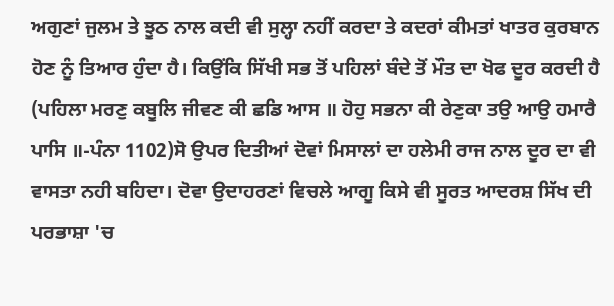ਅਗੁਣਾਂ ਜੁਲਮ ਤੇ ਝੂਠ ਨਾਲ ਕਦੀ ਵੀ ਸੁਲ੍ਹਾ ਨਹੀਂ ਕਰਦਾ ਤੇ ਕਦਰਾਂ ਕੀਮਤਾਂ ਖਾਤਰ ਕੁਰਬਾਨ ਹੋਣ ਨੂੰ ਤਿਆਰ ਹੁੰਦਾ ਹੈ। ਕਿਉਂਕਿ ਸਿੱਖੀ ਸਭ ਤੋਂ ਪਹਿਲਾਂ ਬੰਦੇ ਤੋਂ ਮੌਤ ਦਾ ਖੋਫ ਦੂਰ ਕਰਦੀ ਹੈ (ਪਹਿਲਾ ਮਰਣੁ ਕਬੂਲਿ ਜੀਵਣ ਕੀ ਛਡਿ ਆਸ ॥ ਹੋਹੁ ਸਭਨਾ ਕੀ ਰੇਣੁਕਾ ਤਉ ਆਉ ਹਮਾਰੈ ਪਾਸਿ ॥-ਪੰਨਾ 1102)ਸੋ ਉਪਰ ਦਿਤੀਆਂ ਦੋਵਾਂ ਮਿਸਾਲਾਂ ਦਾ ਹਲੇਮੀ ਰਾਜ ਨਾਲ ਦੂਰ ਦਾ ਵੀ ਵਾਸਤਾ ਨਹੀ ਬਹਿਦਾ। ਦੋਵਾ ਉਦਾਹਰਣਾਂ ਵਿਚਲੇ ਆਗੂ ਕਿਸੇ ਵੀ ਸੂਰਤ ਆਦਰਸ਼ ਸਿੱਖ ਦੀ ਪਰਭਾਸ਼ਾ 'ਚ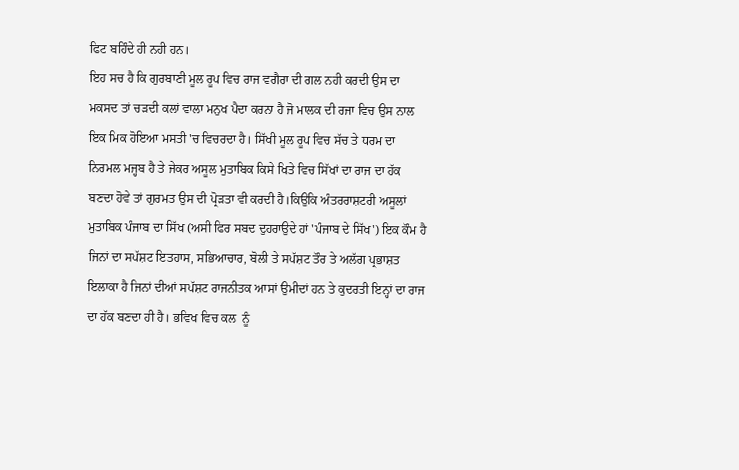ਫਿਟ ਬਹਿੰਦੇ ਹੀ ਨਹੀ ਹਨ।
ਇਹ ਸਚ ਹੈ ਕਿ ਗੁਰਬਾਣੀ ਮੂਲ ਰੂਪ ਵਿਚ ਰਾਜ ਵਗੈਰਾ ਦੀ ਗਲ ਨਹੀ ਕਰਦੀ ਉਸ ਦਾ ਮਕਸਦ ਤਾਂ ਚੜਦੀ ਕਲਾਂ ਵਾਲਾ ਮਨੁਖ ਪੈਦਾ ਕਰਨਾ ਹੈ ਜੋ ਮਾਲਕ ਦੀ ਰਜਾ ਵਿਚ ਉਸ ਨਾਲ ਇਕ ਮਿਕ ਹੋਇਆ ਮਸਤੀ 'ਚ ਵਿਚਰਦਾ ਹੈ। ਸਿੱਖੀ ਮੂਲ ਰੂਪ ਵਿਚ ਸੱਚ ਤੇ ਧਰਮ ਦਾ ਨਿਰਮਲ ਮਜ੍ਹਬ ਹੈ ਤੇ ਜੇਕਰ ਅਸੂਲ ਮੁਤਾਬਿਕ ਕਿਸੇ ਖਿਤੇ ਵਿਚ ਸਿੱਖਾਂ ਦਾ ਰਾਜ ਦਾ ਹੱਕ ਬਣਦਾ ਹੋਵੇ ਤਾਂ ਗੁਰਮਤ ਉਸ ਦੀ ਪ੍ਰੋੜਤਾ ਵੀ ਕਰਦੀ ਹੈ।ਕਿਉਕਿ ਅੰਤਰਰਾਸ਼ਟਰੀ ਅਸੂਲਾਂ ਮੁਤਾਬਿਕ ਪੰਜਾਬ ਦਾ ਸਿੱਖ (ਅਸੀ ਫਿਰ ਸਬਦ ਦੁਹਰਾਉਦੇ ਹਾਂ 'ਪੰਜਾਬ ਦੇ ਸਿੱਖ') ਇਕ ਕੌਮ ਹੈ ਜਿਨਾਂ ਦਾ ਸਪੱਸ਼ਟ ਇਤਹਾਸ, ਸਭਿਆਚਾਰ, ਬੋਲੀ ਤੇ ਸਪੱਸ਼ਟ ਤੌਰ ਤੇ ਅਲੱਗ ਪ੍ਰਭਾਸ਼ਤ ਇਲਾਕਾ ਹੈ ਜਿਨਾਂ ਦੀਆਂ ਸਪੱਸ਼ਟ ਰਾਜਨੀਤਕ ਆਸਾਂ ਉਮੀਦਾਂ ਹਨ ਤੇ ਕੁਦਰਤੀ ਇਨ੍ਹਾਂ ਦਾ ਰਾਜ ਦਾ ਹੱਕ ਬਣਦਾ ਹੀ ਹੈ। ਭਵਿਖ ਵਿਚ ਕਲ  ਨੂੰ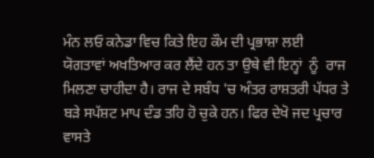ਮੰਨ ਲਓ ਕਨੇਡਾ ਵਿਚ ਕਿਤੇ ਇਹ ਕੌਮ ਦੀ ਪ੍ਰਭਾਸ਼ਾ ਲਈ ਯੋਗਤਾਵਾਂ ਅਖਤਿਆਰ ਕਰ ਲੈਂਦੇ ਹਨ ਤਾ ਉਥੇ ਵੀ ਇਨ੍ਹਾਂ  ਨੂੰ  ਰਾਜ ਮਿਲਣਾ ਚਾਹੀਦਾ ਹੈ। ਰਾਜ ਦੇ ਸਬੰਧ 'ਚ ਅੰਤਰ ਰਾਸ਼ਤਰੀ ਪੱਧਰ ਤੇ ਬੜੇ ਸਪੱਸ਼ਟ ਮਾਪ ਦੰਡ ਤਹਿ ਹੋ ਚੁਕੇ ਹਨ। ਫਿਰ ਦੇਖੋ ਜਦ ਪ੍ਰਚਾਰ ਵਾਸਤੇ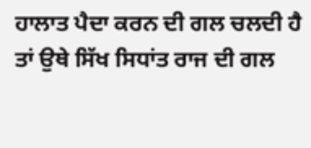ਹਾਲਾਤ ਪੈਦਾ ਕਰਨ ਦੀ ਗਲ ਚਲਦੀ ਹੈ ਤਾਂ ਉਥੇ ਸਿੱਖ ਸਿਧਾਂਤ ਰਾਜ ਦੀ ਗਲ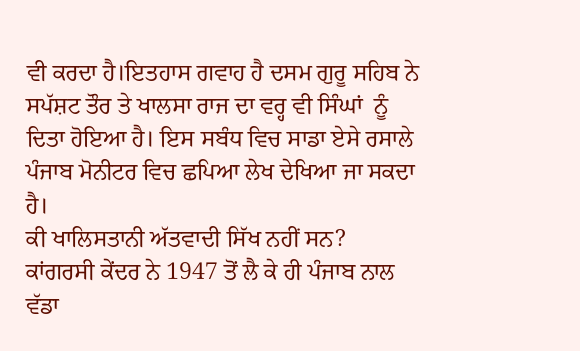ਵੀ ਕਰਦਾ ਹੈ।ਇਤਹਾਸ ਗਵਾਹ ਹੈ ਦਸਮ ਗੁਰੂ ਸਹਿਬ ਨੇ ਸਪੱਸ਼ਟ ਤੌਰ ਤੇ ਖਾਲਸਾ ਰਾਜ ਦਾ ਵਰ੍ਹ ਵੀ ਸਿੰਘਾਂ  ਨੂੰ  ਦਿਤਾ ਹੋਇਆ ਹੈ। ਇਸ ਸਬੰਧ ਵਿਚ ਸਾਡਾ ਏਸੇ ਰਸਾਲੇ ਪੰਜਾਬ ਮੋਨੀਟਰ ਵਿਚ ਛਪਿਆ ਲੇਖ ਦੇਖਿਆ ਜਾ ਸਕਦਾ ਹੈ।
ਕੀ ਖਾਲਿਸਤਾਨੀ ਅੱਤਵਾਦੀ ਸਿੱਖ ਨਹੀਂ ਸਨ?
ਕਾਂਗਰਸੀ ਕੇਂਦਰ ਨੇ 1947 ਤੋਂ ਲੈ ਕੇ ਹੀ ਪੰਜਾਬ ਨਾਲ ਵੱਡਾ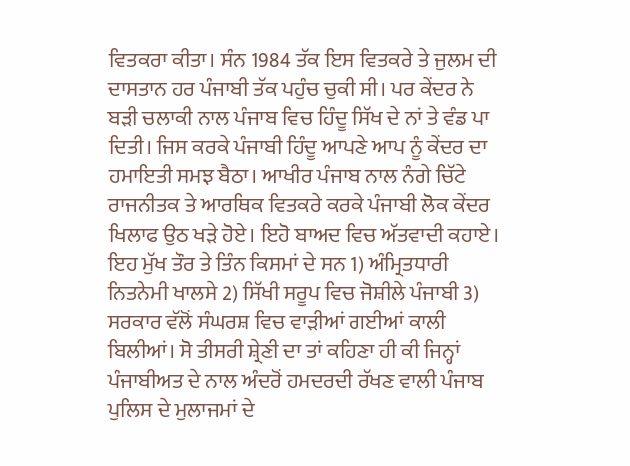ਵਿਤਕਰਾ ਕੀਤਾ। ਸੰਨ 1984 ਤੱਕ ਇਸ ਵਿਤਕਰੇ ਤੇ ਜੁਲਮ ਦੀ ਦਾਸਤਾਨ ਹਰ ਪੰਜਾਬੀ ਤੱਕ ਪਹੁੰਚ ਚੁਕੀ ਸੀ। ਪਰ ਕੇਂਦਰ ਨੇ ਬੜੀ ਚਲਾਕੀ ਨਾਲ ਪੰਜਾਬ ਵਿਚ ਹਿੰਦੂ ਸਿੱਖ ਦੇ ਨਾਂ ਤੇ ਵੰਡ ਪਾ ਦਿਤੀ। ਜਿਸ ਕਰਕੇ ਪੰਜਾਬੀ ਹਿੰਦੂ ਆਪਣੇ ਆਪ ਨੂੰ ਕੇਂਦਰ ਦਾ ਹਮਾਇਤੀ ਸਮਝ ਬੈਠਾ। ਆਖੀਰ ਪੰਜਾਬ ਨਾਲ ਨੰਗੇ ਚਿੱਟੇ ਰਾਜਨੀਤਕ ਤੇ ਆਰਥਿਕ ਵਿਤਕਰੇ ਕਰਕੇ ਪੰਜਾਬੀ ਲੋਕ ਕੇਂਦਰ ਖਿਲਾਫ ਉਠ ਖੜੇ ਹੋਏ। ਇਹੋ ਬਾਅਦ ਵਿਚ ਅੱਤਵਾਦੀ ਕਹਾਏ। ਇਹ ਮੁੱਖ ਤੌਰ ਤੇ ਤਿੰਨ ਕਿਸਮਾਂ ਦੇ ਸਨ 1) ਅੰਮ੍ਰਿਤਧਾਰੀ ਨਿਤਨੇਮੀ ਖਾਲਸੇ 2) ਸਿੱਖੀ ਸਰੂਪ ਵਿਚ ਜੋਸ਼ੀਲੇ ਪੰਜਾਬੀ 3) ਸਰਕਾਰ ਵੱਲੋਂ ਸੰਘਰਸ਼ ਵਿਚ ਵਾੜੀਆਂ ਗਈਆਂ ਕਾਲੀ ਬਿਲੀਆਂ। ਸੋ ਤੀਸਰੀ ਸ਼੍ਰੇਣੀ ਦਾ ਤਾਂ ਕਹਿਣਾ ਹੀ ਕੀ ਜਿਨ੍ਹਾਂ ਪੰਜਾਬੀਅਤ ਦੇ ਨਾਲ ਅੰਦਰੋਂ ਹਮਦਰਦੀ ਰੱਖਣ ਵਾਲੀ ਪੰਜਾਬ ਪੁਲਿਸ ਦੇ ਮੁਲਾਜਮਾਂ ਦੇ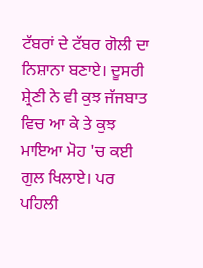ਟੱਬਰਾਂ ਦੇ ਟੱਬਰ ਗੋਲੀ ਦਾ ਨਿਸ਼ਾਨਾ ਬਣਾਏ। ਦੂਸਰੀ ਸ਼੍ਰੇਣੀ ਨੇ ਵੀ ਕੁਝ ਜੱਜਬਾਤ ਵਿਚ ਆ ਕੇ ਤੇ ਕੁਝ ਮਾਇਆ ਮੋਹ 'ਚ ਕਈ ਗੁਲ ਖਿਲਾਏ। ਪਰ ਪਹਿਲੀ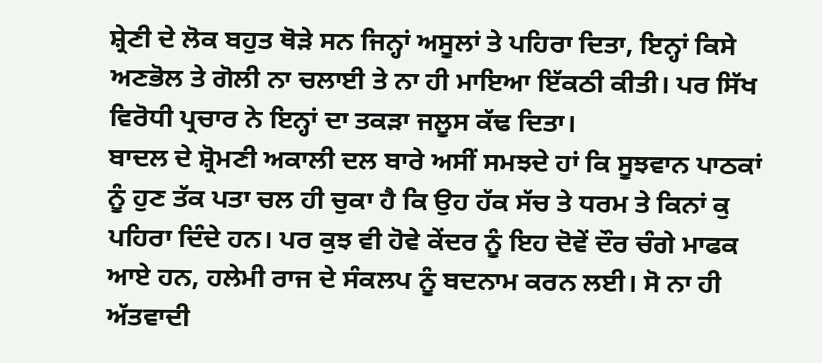ਸ਼੍ਰੇਣੀ ਦੇ ਲੋਕ ਬਹੁਤ ਥੋੜੇ ਸਨ ਜਿਨ੍ਹਾਂ ਅਸੂਲਾਂ ਤੇ ਪਹਿਰਾ ਦਿਤਾ, ਇਨ੍ਹਾਂ ਕਿਸੇ ਅਣਭੋਲ ਤੇ ਗੋਲੀ ਨਾ ਚਲਾਈ ਤੇ ਨਾ ਹੀ ਮਾਇਆ ਇੱਕਠੀ ਕੀਤੀ। ਪਰ ਸਿੱਖ ਵਿਰੋਧੀ ਪ੍ਰਚਾਰ ਨੇ ਇਨ੍ਹਾਂ ਦਾ ਤਕੜਾ ਜਲੂਸ ਕੱਢ ਦਿਤਾ।
ਬਾਦਲ ਦੇ ਸ਼੍ਰੋਮਣੀ ਅਕਾਲੀ ਦਲ ਬਾਰੇ ਅਸੀਂ ਸਮਝਦੇ ਹਾਂ ਕਿ ਸੂਝਵਾਨ ਪਾਠਕਾਂ ਨੂੰ ਹੁਣ ਤੱਕ ਪਤਾ ਚਲ ਹੀ ਚੁਕਾ ਹੈ ਕਿ ਉਹ ਹੱਕ ਸੱਚ ਤੇ ਧਰਮ ਤੇ ਕਿਨਾਂ ਕੁ ਪਹਿਰਾ ਦਿੰਦੇ ਹਨ। ਪਰ ਕੁਝ ਵੀ ਹੋਵੇ ਕੇਂਦਰ ਨੂੰ ਇਹ ਦੋਵੇਂ ਦੌਰ ਚੰਗੇ ਮਾਫਕ ਆਏ ਹਨ, ਹਲੇਮੀ ਰਾਜ ਦੇ ਸੰਕਲਪ ਨੂੰ ਬਦਨਾਮ ਕਰਨ ਲਈ। ਸੋ ਨਾ ਹੀ ਅੱਤਵਾਦੀ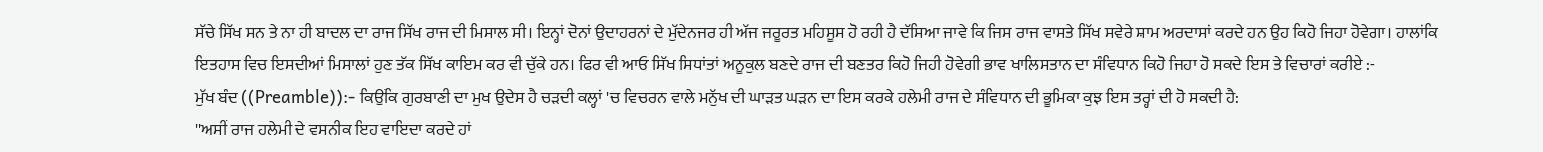ਸੱਚੇ ਸਿੱਖ ਸਨ ਤੇ ਨਾ ਹੀ ਬਾਦਲ ਦਾ ਰਾਜ ਸਿੱਖ ਰਾਜ ਦੀ ਮਿਸਾਲ ਸੀ। ਇਨ੍ਹਾਂ ਦੋਨਾਂ ਉਦਾਹਰਨਾਂ ਦੇ ਮੁੱਦੇਨਜਰ ਹੀ ਅੱਜ ਜਰੂਰਤ ਮਹਿਸੂਸ ਹੋ ਰਹੀ ਹੈ ਦੱਸਿਆ ਜਾਵੇ ਕਿ ਜਿਸ ਰਾਜ ਵਾਸਤੇ ਸਿੱਖ ਸਵੇਰੇ ਸ਼ਾਮ ਅਰਦਾਸਾਂ ਕਰਦੇ ਹਨ ਉਹ ਕਿਹੋ ਜਿਹਾ ਹੋਵੇਗਾ। ਹਾਲਾਂਕਿ ਇਤਹਾਸ ਵਿਚ ਇਸਦੀਆਂ ਮਿਸਾਲਾਂ ਹੁਣ ਤੱਕ ਸਿੱਖ ਕਾਇਮ ਕਰ ਵੀ ਚੁੱਕੇ ਹਨ। ਫਿਰ ਵੀ ਆਓ ਸਿੱਖ ਸਿਧਾਂਤਾਂ ਅਨੂਕੁਲ ਬਣਦੇ ਰਾਜ ਦੀ ਬਣਤਰ ਕਿਹੋ ਜਿਹੀ ਹੋਵੇਗੀ ਭਾਵ ਖਾਲਿਸਤਾਨ ਦਾ ਸੰਵਿਧਾਨ ਕਿਹੋ ਜਿਹਾ ਹੋ ਸਕਦੇ ਇਸ ਤੇ ਵਿਚਾਰਾਂ ਕਰੀਏ :-
ਮੁੱਖ ਬੰਦ ((Preamble)):- ਕਿਉਂਕਿ ਗੁਰਬਾਣੀ ਦਾ ਮੁਖ ਉਦੇਸ ਹੈ ਚੜਦੀ ਕਲ੍ਹਾਂ 'ਚ ਵਿਚਰਨ ਵਾਲੇ ਮਨੁੱਖ ਦੀ ਘਾੜਤ ਘੜਨ ਦਾ ਇਸ ਕਰਕੇ ਹਲੇਮੀ ਰਾਜ ਦੇ ਸੰਵਿਧਾਨ ਦੀ ਭੂਮਿਕਾ ਕੁਝ ਇਸ ਤਰ੍ਹਾਂ ਦੀ ਹੋ ਸਕਦੀ ਹੈ:
''ਅਸੀਂ ਰਾਜ ਹਲੇਮੀ ਦੇ ਵਸਨੀਕ ਇਹ ਵਾਇਦਾ ਕਰਦੇ ਹਾਂ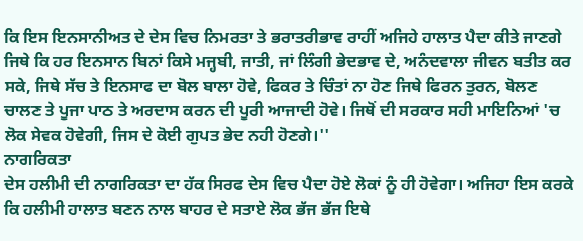ਕਿ ਇਸ ਇਨਸਾਨੀਅਤ ਦੇ ਦੇਸ ਵਿਚ ਨਿਮਰਤਾ ਤੇ ਭਰਾਤਰੀਭਾਵ ਰਾਹੀਂ ਅਜਿਹੇ ਹਾਲਾਤ ਪੈਦਾ ਕੀਤੇ ਜਾਣਗੇ ਜਿਥੇ ਕਿ ਹਰ ਇਨਸਾਨ ਬਿਨਾਂ ਕਿਸੇ ਮਜ੍ਹਬੀ, ਜਾਤੀ, ਜਾਂ ਲਿੰਗੀ ਭੇਦਭਾਵ ਦੇ, ਅਨੰਦਵਾਲਾ ਜੀਵਨ ਬਤੀਤ ਕਰ ਸਕੇ, ਜਿਥੇ ਸੱਚ ਤੇ ਇਨਸਾਫ ਦਾ ਬੋਲ ਬਾਲਾ ਹੋਵੇ, ਫਿਕਰ ਤੇ ਚਿੰਤਾਂ ਨਾ ਹੋਣ ਜਿਥੇ ਫਿਰਨ ਤੁਰਨ, ਬੋਲਣ ਚਾਲਣ ਤੇ ਪੂਜਾ ਪਾਠ ਤੇ ਅਰਦਾਸ ਕਰਨ ਦੀ ਪੂਰੀ ਆਜਾਦੀ ਹੋਵੇ। ਜਿਥੋਂ ਦੀ ਸਰਕਾਰ ਸਹੀ ਮਾਇਨਿਆਂ 'ਚ ਲੋਕ ਸੇਵਕ ਹੋਵੇਗੀ, ਜਿਸ ਦੇ ਕੋਈ ਗੁਪਤ ਭੇਦ ਨਹੀ ਹੋਣਗੇ।''
ਨਾਗਰਿਕਤਾ
ਦੇਸ ਹਲੀਮੀ ਦੀ ਨਾਗਰਿਕਤਾ ਦਾ ਹੱਕ ਸਿਰਫ ਦੇਸ ਵਿਚ ਪੈਦਾ ਹੋਏ ਲੋਕਾਂ ਨੂੰ ਹੀ ਹੋਵੇਗਾ। ਅਜਿਹਾ ਇਸ ਕਰਕੇ ਕਿ ਹਲੀਮੀ ਹਾਲਾਤ ਬਣਨ ਨਾਲ ਬਾਹਰ ਦੇ ਸਤਾਏ ਲੋਕ ਭੱਜ ਭੱਜ ਇਥੇ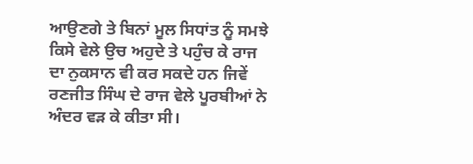ਆਉਣਗੇ ਤੇ ਬਿਨਾਂ ਮੂਲ ਸਿਧਾਂਤ ਨੂੰ ਸਮਝੇ ਕਿਸੇ ਵੇਲੇ ਉਚ ਅਹੁਦੇ ਤੇ ਪਹੁੰਚ ਕੇ ਰਾਜ ਦਾ ਨੁਕਸਾਨ ਵੀ ਕਰ ਸਕਦੇ ਹਨ ਜਿਵੇਂ ਰਣਜੀਤ ਸਿੰਘ ਦੇ ਰਾਜ ਵੇਲੇ ਪੂਰਬੀਆਂ ਨੇ ਅੰਦਰ ਵੜ ਕੇ ਕੀਤਾ ਸੀ।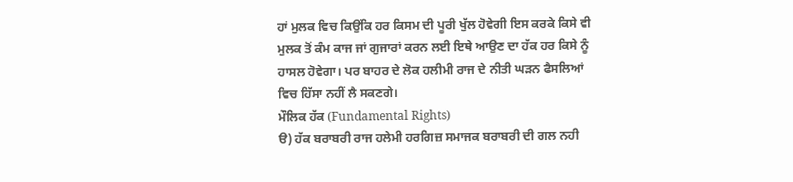ਹਾਂ ਮੁਲਕ ਵਿਚ ਕਿਉਂਕਿ ਹਰ ਕਿਸਮ ਦੀ ਪੂਰੀ ਖੁੱਲ ਹੋਵੇਗੀ ਇਸ ਕਰਕੇ ਕਿਸੇ ਵੀ ਮੁਲਕ ਤੋਂ ਕੰਮ ਕਾਜ ਜਾਂ ਗੁਜਾਰਾਂ ਕਰਨ ਲਈ ਇਥੇ ਆਉਣ ਦਾ ਹੱਕ ਹਰ ਕਿਸੇ ਨੂੰ ਹਾਸਲ ਹੋਵੇਗਾ। ਪਰ ਬਾਹਰ ਦੇ ਲੋਕ ਹਲੀਮੀ ਰਾਜ ਦੇ ਨੀਤੀ ਘੜਨ ਫੈਸਲਿਆਂ ਵਿਚ ਹਿੱਸਾ ਨਹੀਂ ਲੈ ਸਕਣਗੇ।
ਮੌਲਿਕ ਹੱਕ (Fundamental Rights)
ੳ) ਹੱਕ ਬਰਾਬਰੀ ਰਾਜ ਹਲੇਮੀ ਹਰਗਿਜ਼ ਸਮਾਜਕ ਬਰਾਬਰੀ ਦੀ ਗਲ ਨਹੀ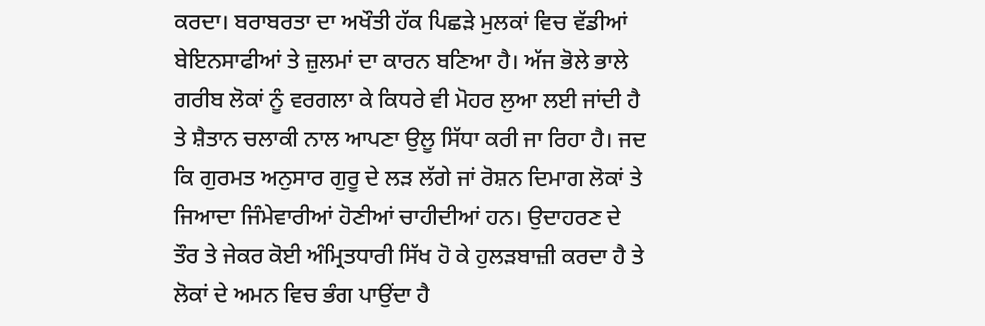ਕਰਦਾ। ਬਰਾਬਰਤਾ ਦਾ ਅਖੌਤੀ ਹੱਕ ਪਿਛੜੇ ਮੁਲਕਾਂ ਵਿਚ ਵੱਡੀਆਂ ਬੇਇਨਸਾਫੀਆਂ ਤੇ ਜ਼ੁਲਮਾਂ ਦਾ ਕਾਰਨ ਬਣਿਆ ਹੈ। ਅੱਜ ਭੋਲੇ ਭਾਲੇ ਗਰੀਬ ਲੋਕਾਂ ਨੂੰ ਵਰਗਲਾ ਕੇ ਕਿਧਰੇ ਵੀ ਮੋਹਰ ਲੁਆ ਲਈ ਜਾਂਦੀ ਹੈ ਤੇ ਸ਼ੈਤਾਨ ਚਲਾਕੀ ਨਾਲ ਆਪਣਾ ਉਲੂ ਸਿੱਧਾ ਕਰੀ ਜਾ ਰਿਹਾ ਹੈ। ਜਦ ਕਿ ਗੁਰਮਤ ਅਨੁਸਾਰ ਗੁਰੂ ਦੇ ਲੜ ਲੱਗੇ ਜਾਂ ਰੋਸ਼ਨ ਦਿਮਾਗ ਲੋਕਾਂ ਤੇ ਜਿਆਦਾ ਜਿੰਮੇਵਾਰੀਆਂ ਹੋਣੀਆਂ ਚਾਹੀਦੀਆਂ ਹਨ। ਉਦਾਹਰਣ ਦੇ ਤੌਰ ਤੇ ਜੇਕਰ ਕੋਈ ਅੰਮ੍ਰਿਤਧਾਰੀ ਸਿੱਖ ਹੋ ਕੇ ਹੁਲੜਬਾਜ਼ੀ ਕਰਦਾ ਹੈ ਤੇ ਲੋਕਾਂ ਦੇ ਅਮਨ ਵਿਚ ਭੰਗ ਪਾਉਂਦਾ ਹੈ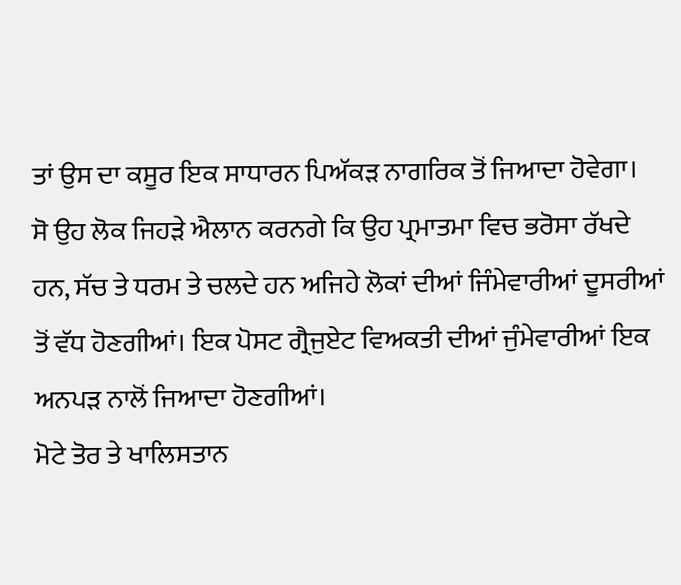ਤਾਂ ਉਸ ਦਾ ਕਸੂਰ ਇਕ ਸਾਧਾਰਨ ਪਿਅੱਕੜ ਨਾਗਰਿਕ ਤੋਂ ਜਿਆਦਾ ਹੋਵੇਗਾ।
ਸੋ ਉਹ ਲੋਕ ਜਿਹੜੇ ਐਲਾਨ ਕਰਨਗੇ ਕਿ ਉਹ ਪ੍ਰਮਾਤਮਾ ਵਿਚ ਭਰੋਸਾ ਰੱਖਦੇ ਹਨ, ਸੱਚ ਤੇ ਧਰਮ ਤੇ ਚਲਦੇ ਹਨ ਅਜਿਹੇ ਲੋਕਾਂ ਦੀਆਂ ਜਿੰਮੇਵਾਰੀਆਂ ਦੂਸਰੀਆਂ ਤੋਂ ਵੱਧ ਹੋਣਗੀਆਂ। ਇਕ ਪੋਸਟ ਗ੍ਰੈਜੁਏਟ ਵਿਅਕਤੀ ਦੀਆਂ ਜੁੰਮੇਵਾਰੀਆਂ ਇਕ ਅਨਪੜ ਨਾਲੋਂ ਜਿਆਦਾ ਹੋਣਗੀਆਂ।
ਮੋਟੇ ਤੋਰ ਤੇ ਖਾਲਿਸਤਾਨ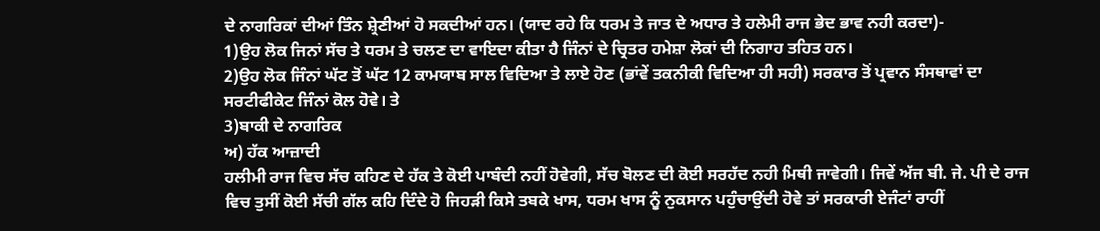ਦੇ ਨਾਗਰਿਕਾਂ ਦੀਆਂ ਤਿੰਨ ਸ਼੍ਰੇਣੀਆਂ ਹੋ ਸਕਦੀਆਂ ਹਨ। (ਯਾਦ ਰਹੇ ਕਿ ਧਰਮ ਤੇ ਜਾਤ ਦੇ ਅਧਾਰ ਤੇ ਹਲੇਮੀ ਰਾਜ ਭੇਦ ਭਾਵ ਨਹੀ ਕਰਦਾ)-
1)ਉਹ ਲੋਕ ਜਿਨਾਂ ਸੱਚ ਤੇ ਧਰਮ ਤੇ ਚਲਣ ਦਾ ਵਾਇਦਾ ਕੀਤਾ ਹੈ ਜਿੰਨਾਂ ਦੇ ਚ੍ਰਿਤਰ ਹਮੇਸ਼ਾ ਲੋਕਾਂ ਦੀ ਨਿਗਾਹ ਤਹਿਤ ਹਨ।
2)ਉਹ ਲੋਕ ਜਿੰਨਾਂ ਘੱਟ ਤੋਂ ਘੱਟ 12 ਕਾਮਯਾਬ ਸਾਲ ਵਿਦਿਆ ਤੇ ਲਾਏ ਹੋਣ (ਭਾਂਵੇਂ ਤਕਨੀਕੀ ਵਿਦਿਆ ਹੀ ਸਹੀ) ਸਰਕਾਰ ਤੋਂ ਪ੍ਰਵਾਨ ਸੰਸਥਾਵਾਂ ਦਾ ਸਰਟੀਫੀਕੇਟ ਜਿੰਨਾਂ ਕੋਲ ਹੋਵੇ। ਤੇ
3)ਬਾਕੀ ਦੇ ਨਾਗਰਿਕ
ਅ) ਹੱਕ ਆਜ਼ਾਦੀ
ਹਲੀਮੀ ਰਾਜ ਵਿਚ ਸੱਚ ਕਹਿਣ ਦੇ ਹੱਕ ਤੇ ਕੋਈ ਪਾਬੰਦੀ ਨਹੀਂ ਹੋਵੇਗੀ, ਸੱਚ ਬੋਲਣ ਦੀ ਕੋਈ ਸਰਹੱਦ ਨਹੀ ਮਿਥੀ ਜਾਵੇਗੀ। ਜਿਵੇਂ ਅੱਜ ਬੀ. ਜੇ. ਪੀ ਦੇ ਰਾਜ ਵਿਚ ਤੁਸੀਂ ਕੋਈ ਸੱਚੀ ਗੱਲ ਕਹਿ ਦਿੰਦੇ ਹੋ ਜਿਹੜੀ ਕਿਸੇ ਤਬਕੇ ਖਾਸ, ਧਰਮ ਖਾਸ ਨੂੰ ਨੁਕਸਾਨ ਪਹੁੰਚਾਉਂਦੀ ਹੋਵੇ ਤਾਂ ਸਰਕਾਰੀ ਏਜੰਟਾਂ ਰਾਹੀਂ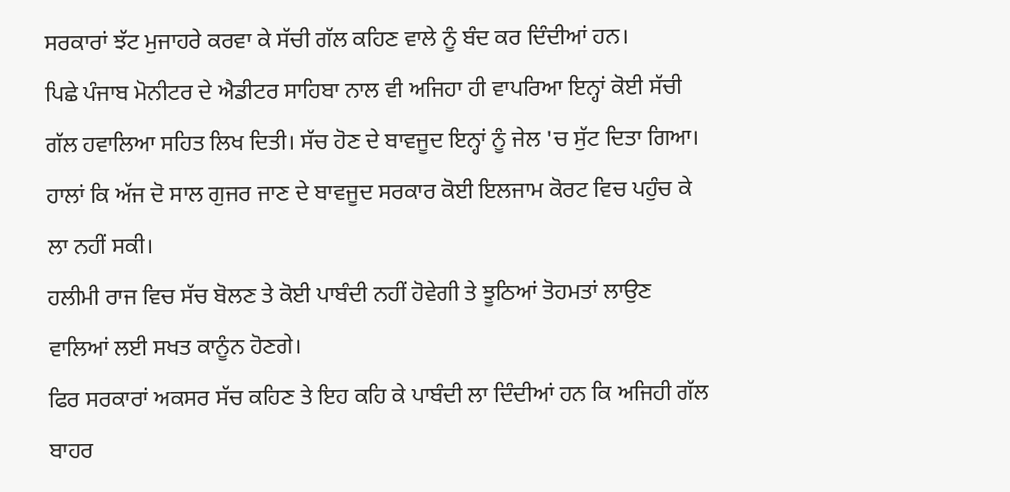ਸਰਕਾਰਾਂ ਝੱਟ ਮੁਜਾਹਰੇ ਕਰਵਾ ਕੇ ਸੱਚੀ ਗੱਲ ਕਹਿਣ ਵਾਲੇ ਨੂੰ ਬੰਦ ਕਰ ਦਿੰਦੀਆਂ ਹਨ।
ਪਿਛੇ ਪੰਜਾਬ ਮੋਨੀਟਰ ਦੇ ਐਡੀਟਰ ਸਾਹਿਬਾ ਨਾਲ ਵੀ ਅਜਿਹਾ ਹੀ ਵਾਪਰਿਆ ਇਨ੍ਹਾਂ ਕੋਈ ਸੱਚੀ ਗੱਲ ਹਵਾਲਿਆ ਸਹਿਤ ਲਿਖ ਦਿਤੀ। ਸੱਚ ਹੋਣ ਦੇ ਬਾਵਜੂਦ ਇਨ੍ਹਾਂ ਨੂੰ ਜੇਲ 'ਚ ਸੁੱਟ ਦਿਤਾ ਗਿਆ। ਹਾਲਾਂ ਕਿ ਅੱਜ ਦੋ ਸਾਲ ਗੁਜਰ ਜਾਣ ਦੇ ਬਾਵਜੂਦ ਸਰਕਾਰ ਕੋਈ ਇਲਜਾਮ ਕੋਰਟ ਵਿਚ ਪਹੁੰਚ ਕੇ ਲਾ ਨਹੀਂ ਸਕੀ।
ਹਲੀਮੀ ਰਾਜ ਵਿਚ ਸੱਚ ਬੋਲਣ ਤੇ ਕੋਈ ਪਾਬੰਦੀ ਨਹੀਂ ਹੋਵੇਗੀ ਤੇ ਝੂਠਿਆਂ ਤੋਹਮਤਾਂ ਲਾਉਣ ਵਾਲਿਆਂ ਲਈ ਸਖਤ ਕਾਨੂੰਨ ਹੋਣਗੇ।
ਫਿਰ ਸਰਕਾਰਾਂ ਅਕਸਰ ਸੱਚ ਕਹਿਣ ਤੇ ਇਹ ਕਹਿ ਕੇ ਪਾਬੰਦੀ ਲਾ ਦਿੰਦੀਆਂ ਹਨ ਕਿ ਅਜਿਹੀ ਗੱਲ ਬਾਹਰ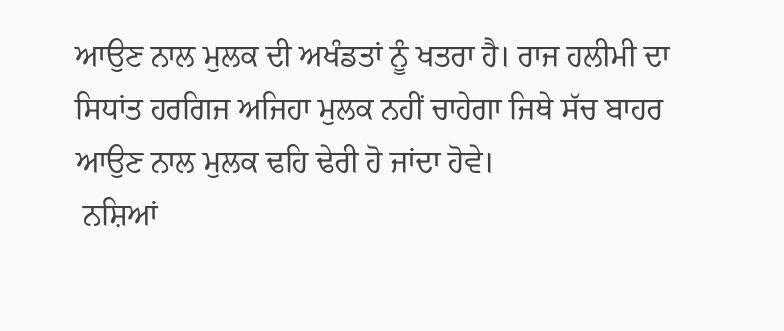ਆਉਣ ਨਾਲ ਮੁਲਕ ਦੀ ਅਖੰਡਤਾਂ ਨੂੰ ਖਤਰਾ ਹੈ। ਰਾਜ ਹਲੀਮੀ ਦਾ ਸਿਧਾਂਤ ਹਰਗਿਜ ਅਜਿਹਾ ਮੁਲਕ ਨਹੀਂ ਚਾਹੇਗਾ ਜਿਥੇ ਸੱਚ ਬਾਹਰ ਆਉਣ ਨਾਲ ਮੁਲਕ ਢਹਿ ਢੇਰੀ ਹੋ ਜਾਂਦਾ ਹੋਵੇ।
 ਨਸ਼ਿਆਂ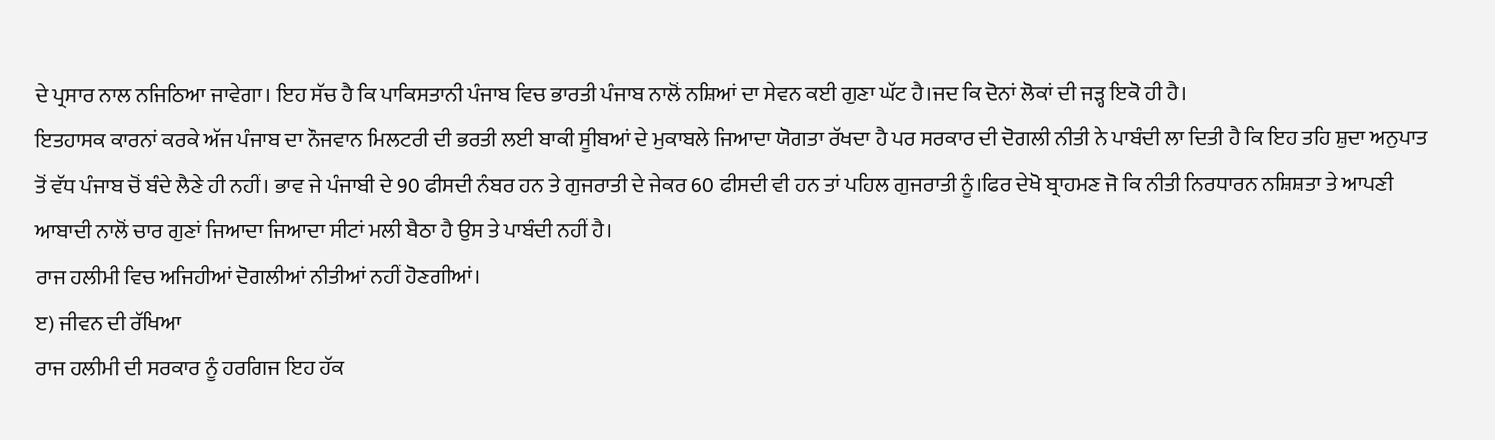ਦੇ ਪ੍ਰਸਾਰ ਨਾਲ ਨਜਿਠਿਆ ਜਾਵੇਗਾ। ਇਹ ਸੱਚ ਹੈ ਕਿ ਪਾਕਿਸਤਾਨੀ ਪੰਜਾਬ ਵਿਚ ਭਾਰਤੀ ਪੰਜਾਬ ਨਾਲੋਂ ਨਸ਼ਿਆਂ ਦਾ ਸੇਵਨ ਕਈ ਗੁਣਾ ਘੱਟ ਹੈ।ਜਦ ਕਿ ਦੋਨਾਂ ਲੋਕਾਂ ਦੀ ਜੜ੍ਹ ਇਕੋ ਹੀ ਹੈ।
ਇਤਹਾਸਕ ਕਾਰਨਾਂ ਕਰਕੇ ਅੱਜ ਪੰਜਾਬ ਦਾ ਨੌਜਵਾਨ ਮਿਲਟਰੀ ਦੀ ਭਰਤੀ ਲਈ ਬਾਕੀ ਸੂੀਬਆਂ ਦੇ ਮੁਕਾਬਲੇ ਜਿਆਦਾ ਯੋਗਤਾ ਰੱਖਦਾ ਹੈ ਪਰ ਸਰਕਾਰ ਦੀ ਦੋਗਲੀ ਨੀਤੀ ਨੇ ਪਾਬੰਦੀ ਲਾ ਦਿਤੀ ਹੈ ਕਿ ਇਹ ਤਹਿ ਸ਼ੁਦਾ ਅਨੁਪਾਤ ਤੋਂ ਵੱਧ ਪੰਜਾਬ ਚੋਂ ਬੰਦੇ ਲੈਣੇ ਹੀ ਨਹੀਂ। ਭਾਵ ਜੇ ਪੰਜਾਬੀ ਦੇ 90 ਫੀਸਦੀ ਨੰਬਰ ਹਨ ਤੇ ਗੁਜਰਾਤੀ ਦੇ ਜੇਕਰ 60 ਫੀਸਦੀ ਵੀ ਹਨ ਤਾਂ ਪਹਿਲ ਗੁਜਰਾਤੀ ਨੂੰ।ਫਿਰ ਦੇਖੋ ਬ੍ਰਾਹਮਣ ਜੋ ਕਿ ਨੀਤੀ ਨਿਰਧਾਰਨ ਨਸ਼ਿਸ਼ਤਾ ਤੇ ਆਪਣੀ ਆਬਾਦੀ ਨਾਲੋਂ ਚਾਰ ਗੁਣਾਂ ਜਿਆਦਾ ਜਿਆਦਾ ਸੀਟਾਂ ਮਲੀ ਬੈਠਾ ਹੈ ਉਸ ਤੇ ਪਾਬੰਦੀ ਨਹੀਂ ਹੈ।
ਰਾਜ ਹਲੀਮੀ ਵਿਚ ਅਜਿਹੀਆਂ ਦੋਗਲੀਆਂ ਨੀਤੀਆਂ ਨਹੀਂ ਹੋਣਗੀਆਂ।
ੲ) ਜੀਵਨ ਦੀ ਰੱਖਿਆ
ਰਾਜ ਹਲੀਮੀ ਦੀ ਸਰਕਾਰ ਨੂੰ ਹਰਗਿਜ ਇਹ ਹੱਕ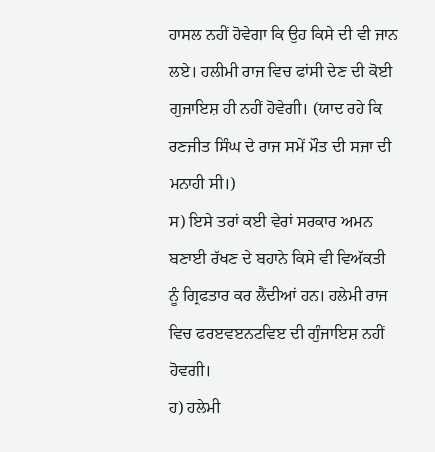ਹਾਸਲ ਨਹੀਂ ਹੋਵੇਗਾ ਕਿ ਉਹ ਕਿਸੇ ਦੀ ਵੀ ਜਾਨ ਲਏ। ਹਲੀਮੀ ਰਾਜ ਵਿਚ ਫਾਂਸੀ ਦੇਣ ਦੀ ਕੋਈ ਗੁਜਾਇਸ਼ ਹੀ ਨਹੀਂ ਹੋਵੇਗੀ। (ਯਾਦ ਰਹੇ ਕਿ ਰਣਜੀਤ ਸਿੰਘ ਦੇ ਰਾਜ ਸਮੇਂ ਮੌਤ ਦੀ ਸਜਾ ਦੀ ਮਨਾਹੀ ਸੀ।)
ਸ) ਇਸੇ ਤਰਾਂ ਕਈ ਵੇਰਾਂ ਸਰਕਾਰ ਅਮਨ ਬਣਾਈ ਰੱਖਣ ਦੇ ਬਹਾਨੇ ਕਿਸੇ ਵੀ ਵਿਅੱਕਤੀ ਨੂੰ ਗ੍ਰਿਫਤਾਰ ਕਰ ਲੈਂਦੀਆਂ ਹਨ। ਹਲੇਮੀ ਰਾਜ ਵਿਚ ਫਰੲਵੲਨਟਵਿੲ ਦੀ ਗੁੰਜਾਇਸ਼ ਨਹੀਂ ਹੋਵਗੀ।
ਹ) ਹਲੇਮੀ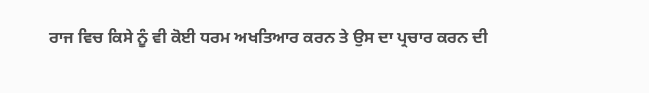ਰਾਜ ਵਿਚ ਕਿਸੇ ਨੂੰ ਵੀ ਕੋਈ ਧਰਮ ਅਖਤਿਆਰ ਕਰਨ ਤੇ ਉਸ ਦਾ ਪ੍ਰਚਾਰ ਕਰਨ ਦੀ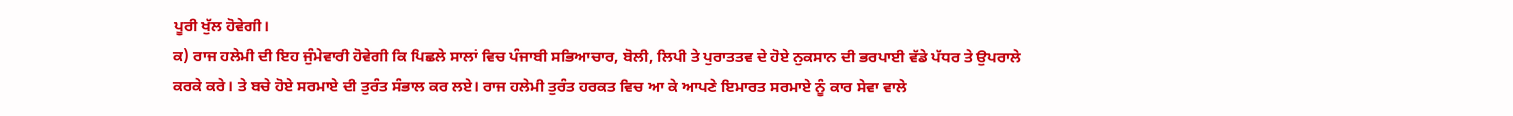ਪੂਰੀ ਖੁੱਲ ਹੋਵੇਗੀ।
ਕ) ਰਾਜ ਹਲੇਮੀ ਦੀ ਇਹ ਜੁੰਮੇਵਾਰੀ ਹੋਵੇਗੀ ਕਿ ਪਿਛਲੇ ਸਾਲਾਂ ਵਿਚ ਪੰਜਾਬੀ ਸਭਿਆਚਾਰ, ਬੋਲੀ, ਲਿਪੀ ਤੇ ਪੁਰਾਤਤਵ ਦੇ ਹੋਏ ਨੁਕਸਾਨ ਦੀ ਭਰਪਾਈ ਵੱਡੇ ਪੱਧਰ ਤੇ ਉਪਰਾਲੇ ਕਰਕੇ ਕਰੇ। ਤੇ ਬਚੇ ਹੋਏ ਸਰਮਾਏ ਦੀ ਤੁਰੰਤ ਸੰਭਾਲ ਕਰ ਲਏ। ਰਾਜ ਹਲੇਮੀ ਤੁਰੰਤ ਹਰਕਤ ਵਿਚ ਆ ਕੇ ਆਪਣੇ ਇਮਾਰਤ ਸਰਮਾਏ ਨੂੰ ਕਾਰ ਸੇਵਾ ਵਾਲੇ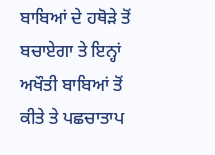ਬਾਬਿਆਂ ਦੇ ਹਥੋੜੇ ਤੋਂ ਬਚਾਏਗਾ ਤੇ ਇਨ੍ਹਾਂ ਅਖੌਤੀ ਬਾਬਿਆਂ ਤੋਂ ਕੀਤੇ ਤੇ ਪਛਚਾਤਾਪ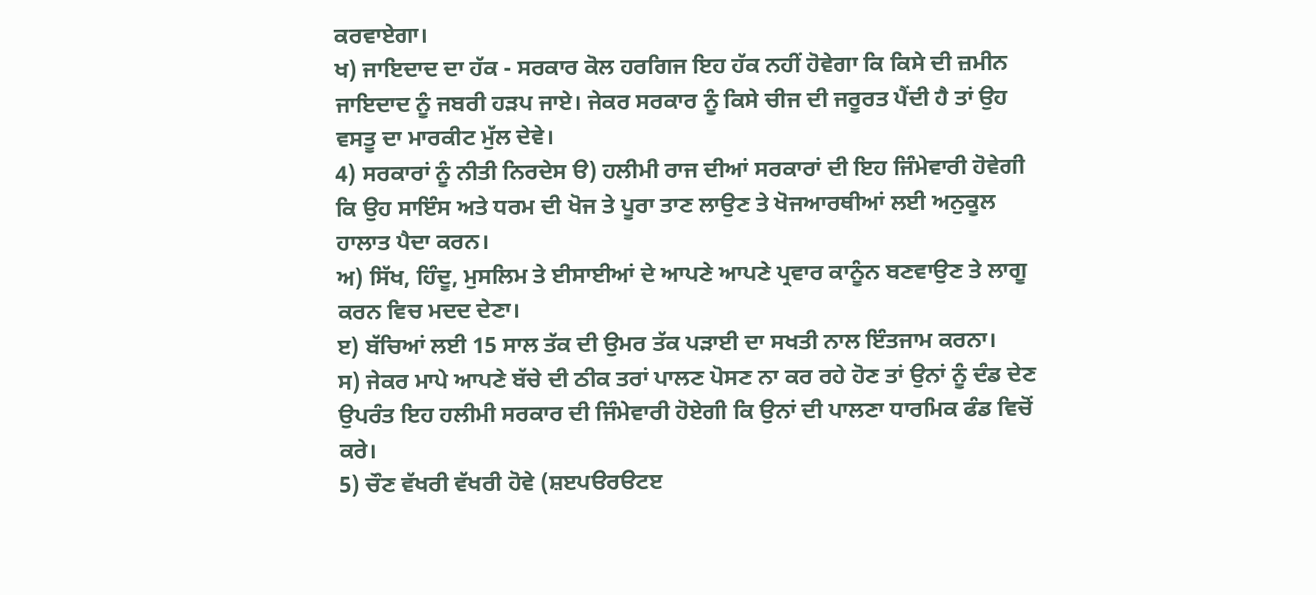ਕਰਵਾਏਗਾ।
ਖ) ਜਾਇਦਾਦ ਦਾ ਹੱਕ - ਸਰਕਾਰ ਕੋਲ ਹਰਗਿਜ ਇਹ ਹੱਕ ਨਹੀਂ ਹੋਵੇਗਾ ਕਿ ਕਿਸੇ ਦੀ ਜ਼ਮੀਨ ਜਾਇਦਾਦ ਨੂੰ ਜਬਰੀ ਹੜਪ ਜਾਏ। ਜੇਕਰ ਸਰਕਾਰ ਨੂੰ ਕਿਸੇ ਚੀਜ ਦੀ ਜਰੂਰਤ ਪੈਂਦੀ ਹੈ ਤਾਂ ਉਹ ਵਸਤੂ ਦਾ ਮਾਰਕੀਟ ਮੁੱਲ ਦੇਵੇ।
4) ਸਰਕਾਰਾਂ ਨੂੰ ਨੀਤੀ ਨਿਰਦੇਸ ੳ) ਹਲੀਮੀ ਰਾਜ ਦੀਆਂ ਸਰਕਾਰਾਂ ਦੀ ਇਹ ਜਿੰਮੇਵਾਰੀ ਹੋਵੇਗੀ ਕਿ ਉਹ ਸਾਇੰਸ ਅਤੇ ਧਰਮ ਦੀ ਖੋਜ ਤੇ ਪੂਰਾ ਤਾਣ ਲਾਉਣ ਤੇ ਖੋਜਆਰਥੀਆਂ ਲਈ ਅਨੁਕੂਲ ਹਾਲਾਤ ਪੈਦਾ ਕਰਨ।
ਅ) ਸਿੱਖ, ਹਿੰਦੂ, ਮੁਸਲਿਮ ਤੇ ਈਸਾਈਆਂ ਦੇ ਆਪਣੇ ਆਪਣੇ ਪ੍ਰਵਾਰ ਕਾਨੂੰਨ ਬਣਵਾਉਣ ਤੇ ਲਾਗੂ ਕਰਨ ਵਿਚ ਮਦਦ ਦੇਣਾ।
ੲ) ਬੱਚਿਆਂ ਲਈ 15 ਸਾਲ ਤੱਕ ਦੀ ਉਮਰ ਤੱਕ ਪੜਾਈ ਦਾ ਸਖਤੀ ਨਾਲ ਇੰਤਜਾਮ ਕਰਨਾ।
ਸ) ਜੇਕਰ ਮਾਪੇ ਆਪਣੇ ਬੱਚੇ ਦੀ ਠੀਕ ਤਰਾਂ ਪਾਲਣ ਪੋਸਣ ਨਾ ਕਰ ਰਹੇ ਹੋਣ ਤਾਂ ਉਨਾਂ ਨੂੰ ਦੰਡ ਦੇਣ ਉਪਰੰਤ ਇਹ ਹਲੀਮੀ ਸਰਕਾਰ ਦੀ ਜਿੰਮੇਵਾਰੀ ਹੋਏਗੀ ਕਿ ਉਨਾਂ ਦੀ ਪਾਲਣਾ ਧਾਰਮਿਕ ਫੰਡ ਵਿਚੋਂ ਕਰੇ।
5) ਚੌਣ ਵੱਖਰੀ ਵੱਖਰੀ ਹੋਵੇ (ਸ਼ੲਪੳਰੳਟੲ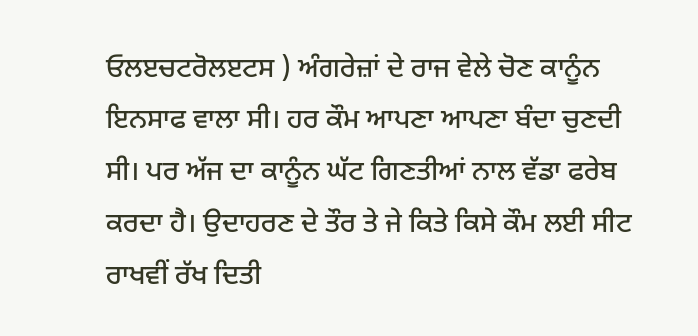ਓਲੲਚਟਰੋਲੲਟਸ ) ਅੰਗਰੇਜ਼ਾਂ ਦੇ ਰਾਜ ਵੇਲੇ ਚੋਣ ਕਾਨੂੰਨ ਇਨਸਾਫ ਵਾਲਾ ਸੀ। ਹਰ ਕੌਮ ਆਪਣਾ ਆਪਣਾ ਬੰਦਾ ਚੁਣਦੀ ਸੀ। ਪਰ ਅੱਜ ਦਾ ਕਾਨੂੰਨ ਘੱਟ ਗਿਣਤੀਆਂ ਨਾਲ ਵੱਡਾ ਫਰੇਬ ਕਰਦਾ ਹੈ। ਉਦਾਹਰਣ ਦੇ ਤੌਰ ਤੇ ਜੇ ਕਿਤੇ ਕਿਸੇ ਕੌਮ ਲਈ ਸੀਟ ਰਾਖਵੀਂ ਰੱਖ ਦਿਤੀ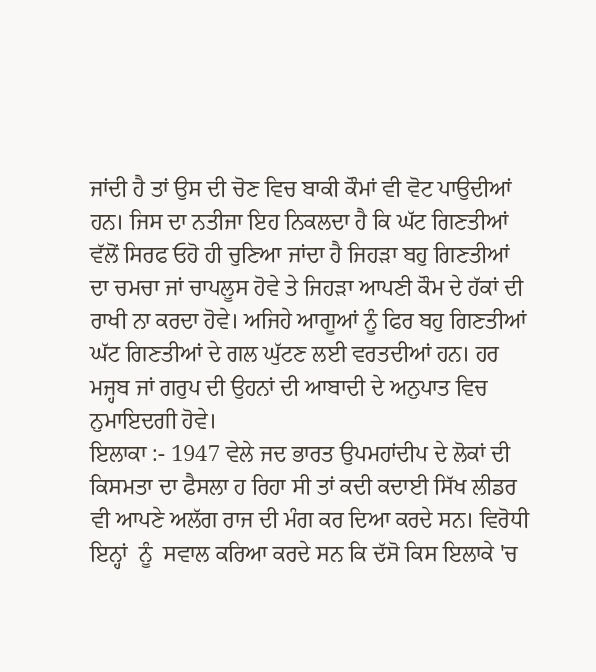ਜਾਂਦੀ ਹੈ ਤਾਂ ਉਸ ਦੀ ਚੋਣ ਵਿਚ ਬਾਕੀ ਕੌਮਾਂ ਵੀ ਵੋਟ ਪਾਉਦੀਆਂ ਹਨ। ਜਿਸ ਦਾ ਨਤੀਜਾ ਇਹ ਨਿਕਲਦਾ ਹੈ ਕਿ ਘੱਟ ਗਿਣਤੀਆਂ ਵੱਲੋਂ ਸਿਰਫ ਓਹੋ ਹੀ ਚੁਣਿਆ ਜਾਂਦਾ ਹੈ ਜਿਹੜਾ ਬਹੁ ਗਿਣਤੀਆਂ ਦਾ ਚਮਚਾ ਜਾਂ ਚਾਪਲੂਸ ਹੋਵੇ ਤੇ ਜਿਹੜਾ ਆਪਣੀ ਕੌਮ ਦੇ ਹੱਕਾਂ ਦੀ ਰਾਖੀ ਨਾ ਕਰਦਾ ਹੋਵੇ। ਅਜਿਹੇ ਆਗੂਆਂ ਨੂੰ ਫਿਰ ਬਹੁ ਗਿਣਤੀਆਂ ਘੱਟ ਗਿਣਤੀਆਂ ਦੇ ਗਲ ਘੁੱਟਣ ਲਈ ਵਰਤਦੀਆਂ ਹਨ। ਹਰ ਮਜ੍ਹਬ ਜਾਂ ਗਰੁਪ ਦੀ ਉਹਨਾਂ ਦੀ ਆਬਾਦੀ ਦੇ ਅਨੁਪਾਤ ਵਿਚ ਨੁਮਾਇਦਗੀ ਹੋਵੇ।
ਇਲਾਕਾ :- 1947 ਵੇਲੇ ਜਦ ਭਾਰਤ ਉਪਮਹਾਂਦੀਪ ਦੇ ਲੋਕਾਂ ਦੀ ਕਿਸਮਤਾ ਦਾ ਫੈਸਲਾ ਹ ਰਿਹਾ ਸੀ ਤਾਂ ਕਦੀ ਕਦਾਈ ਸਿੱਖ ਲੀਡਰ ਵੀ ਆਪਣੇ ਅਲੱਗ ਰਾਜ ਦੀ ਮੰਗ ਕਰ ਦਿਆ ਕਰਦੇ ਸਨ। ਵਿਰੋਧੀ ਇਨ੍ਹਾਂ  ਨੂੰ  ਸਵਾਲ ਕਰਿਆ ਕਰਦੇ ਸਨ ਕਿ ਦੱਸੋ ਕਿਸ ਇਲਾਕੇ 'ਚ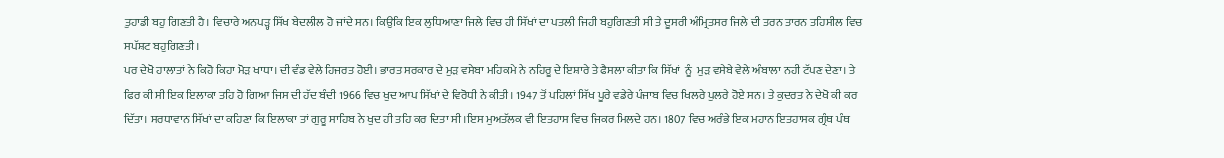ਤੁਹਾਡੀ ਬਹੁ ਗਿਣਤੀ ਹੈ। ਵਿਚਾਰੇ ਅਨਪੜ੍ਹ ਸਿੱਖ ਬੇਦਲੀਲ ਹੋ ਜਾਂਦੇ ਸਨ। ਕਿਉਕਿ ਇਕ ਲੁਧਿਆਣਾ ਜਿਲੇ ਵਿਚ ਹੀ ਸਿੱਖਾਂ ਦਾ ਪਤਲੀ ਜਿਹੀ ਬਹੁਗਿਣਤੀ ਸੀ ਤੇ ਦੂਸਰੀ ਅੰਮ੍ਰਿਤਸਰ ਜਿਲੇ ਦੀ ਤਰਨ ਤਾਰਨ ਤਹਿਸੀਲ ਵਿਚ ਸਪੱਸ਼ਟ ਬਹੁਗਿਣਤੀ।
ਪਰ ਦੇਖੋ ਹਾਲਾਤਾਂ ਨੇ ਕਿਹੋ ਕਿਹਾ ਮੋੜ ਖਾਧਾ। ਦੀ ਵੰਡ ਵੇਲੇ ਹਿਜਰਤ ਹੋਈ। ਭਾਰਤ ਸਰਕਾਰ ਦੇ ਮੁੜ ਵਸੇਬਾ ਮਹਿਕਮੇ ਨੇ ਨਹਿਰੂ ਦੇ ਇਸ਼ਾਰੇ ਤੇ ਫੈਸਲਾ ਕੀਤਾ ਕਿ ਸਿੱਖਾਂ  ਨੂੰ  ਮੁੜ ਵਸੇਬੇ ਵੇਲੇ ਅੰਬਾਲਾ ਨਹੀ ਟੱਪਣ ਦੇਣਾ। ਤੇ ਫਿਰ ਕੀ ਸੀ ਇਕ ਇਲਾਕਾ ਤਹਿ ਹੋ ਗਿਆ ਜਿਸ ਦੀ ਹੱਦ ਬੰਦੀ 1966 ਵਿਚ ਖੁਦ ਆਪ ਸਿੱਖਾਂ ਦੇ ਵਿਰੋਧੀ ਨੇ ਕੀਤੀ। 1947 ਤੋਂ ਪਹਿਲਾਂ ਸਿੱਖ ਪੂਰੇ ਵਡੇਰੇ ਪੰਜਾਬ ਵਿਚ ਖਿਲਰੇ ਪੁਲਰੇ ਹੋਏ ਸਨ। ਤੇ ਕੁਦਰਤ ਨੇ ਦੇਖੋ ਕੀ ਕਰ ਦਿੱਤਾ। ਸਰਧਾਵਾਨ ਸਿੱਖਾਂ ਦਾ ਕਹਿਣਾ ਕਿ ਇਲਾਕਾ ਤਾਂ ਗੁਰੂ ਸਾਹਿਬ ਨੇ ਖੁਦ ਹੀ ਤਹਿ ਕਰ ਦਿਤਾ ਸੀ।ਇਸ ਮੁਅਤੱਲਕ ਵੀ ਇਤਹਾਸ ਵਿਚ ਜਿਕਰ ਮਿਲਦੇ ਹਨ। 1807 ਵਿਚ ਅਰੰਭੇ ਇਕ ਮਹਾਨ ਇਤਹਾਸਕ ਗ੍ਰੰਥ ਪੰਥ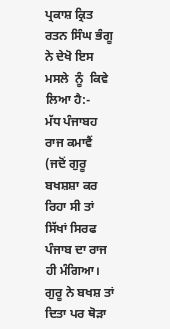ਪ੍ਰਕਾਸ਼ ਕ੍ਰਿਤ ਰਤਨ ਸਿੰਘ ਭੰਗੂ ਨੇ ਦੇਖੋ ਇਸ ਮਸਲੇ  ਨੂੰ  ਕਿਵੇ ਲਿਆ ਹੈ:-
ਮੱਧ ਪੰਜਾਬਹ ਰਾਜ ਕਮਾਵੈਂ
(ਜਦੋਂ ਗੁਰੂ ਬਖਸ਼ਸ਼ਾ ਕਰ ਰਿਹਾ ਸੀ ਤਾਂ ਸਿੱਖਾਂ ਸਿਰਫ ਪੰਜਾਬ ਦਾ ਰਾਜ ਹੀ ਮੰਗਿਆ। ਗੁਰੂ ਨੇ ਬਖਸ਼ ਤਾਂ ਦਿਤਾ ਪਰ ਥੋੜਾ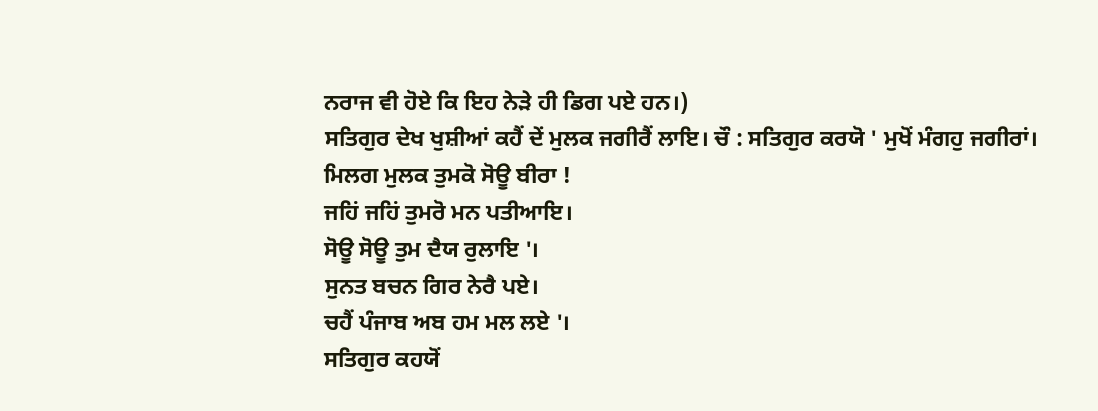ਨਰਾਜ ਵੀ ਹੋਏ ਕਿ ਇਹ ਨੇੜੇ ਹੀ ਡਿਗ ਪਏ ਹਨ।)
ਸਤਿਗੁਰ ਦੇਖ ਖੁਸ਼ੀਆਂ ਕਹੈਂ ਦੇਂ ਮੁਲਕ ਜਗੀਰੈਂ ਲਾਇ। ਚੌ : ਸਤਿਗੁਰ ਕਰਯੋ ' ਮੁਖੋਂ ਮੰਗਹੁ ਜਗੀਰਾਂ।
ਮਿਲਗ ਮੁਲਕ ਤੁਮਕੋ ਸੋਊ ਬੀਰਾ !
ਜਹਿਂ ਜਹਿਂ ਤੁਮਰੋ ਮਨ ਪਤੀਆਇ।
ਸੋਊ ਸੋਊ ਤੁਮ ਦੈਯ ਰੁਲਾਇ '।
ਸੁਨਤ ਬਚਨ ਗਿਰ ਨੇਰੈ ਪਏ।
ਚਹੈਂ ਪੰਜਾਬ ਅਬ ਹਮ ਮਲ ਲਏ '।
ਸਤਿਗੁਰ ਕਹਯੋਂ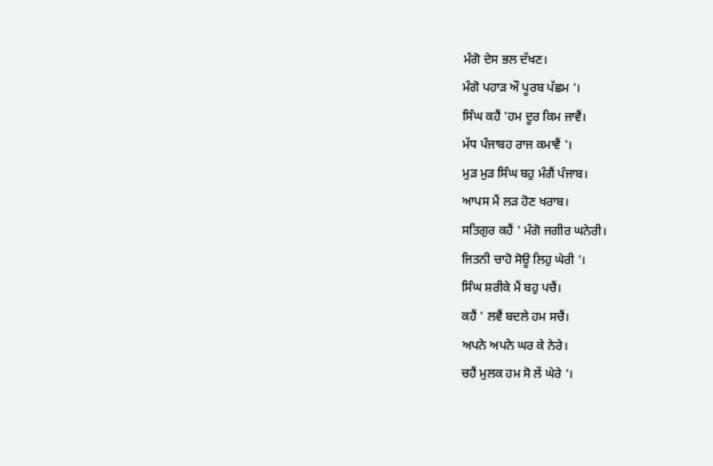ਮੰਗੋ ਦੇਸ ਭਲ ਦੱਖਣ।
ਮੰਗੋ ਪਹਾੜ ਔ ਪੂਰਬ ਪੱਛਮ '।
ਸਿੰਘ ਕਹੈਂ 'ਹਮ ਦੂਰ ਕਿਮ ਜਾਵੈਂ।
ਮੱਧ ਪੰਜਾਬਹ ਰਾਜ ਕਮਾਵੈਂ '।
ਮੁੜ ਮੁੜ ਸਿੰਘ ਬਹੁ ਮੰਗੈਂ ਪੰਜਾਬ।
ਆਪਸ ਮੈਂ ਲੜ ਹੋਣ ਖਰਾਬ।
ਸਤਿਗੁਰ ਕਹੈਂ ' ਮੰਗੋ ਜਗੀਰ ਘਨੇਰੀ।
ਜਿਤਨੀ ਚਾਹੋ ਸੋਊ ਲਿਹੁ ਘੇਰੀ '।
ਸਿੰਘ ਸ਼ਰੀਕੇ ਮੈਂ ਬਹੁ ਪਚੈਂ।
ਕਹੈਂ ' ਲਵੈਂ ਬਦਲੇ ਹਮ ਸਚੈਂ।
ਅਪਨੇ ਅਪਨੇ ਘਰ ਕੇ ਨੇਰੇ।
ਚਹੈਂ ਮੁਲਕ ਹਮ ਸੋ ਲੇਂ ਘੇਰੇ '।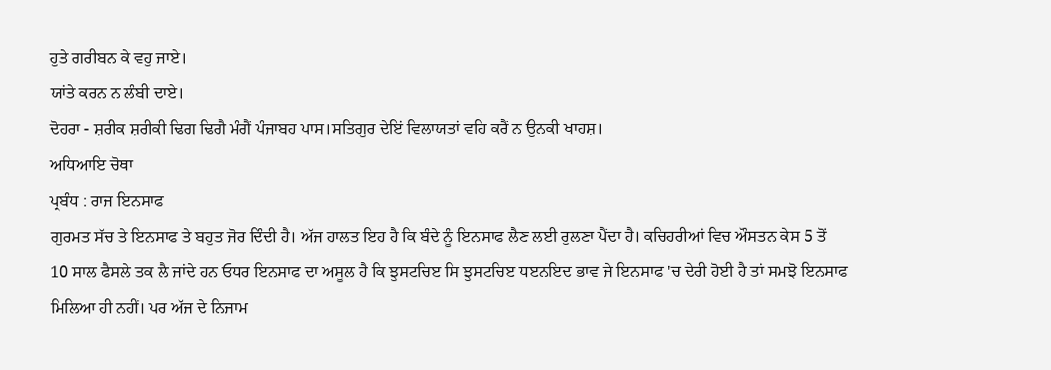ਹੁਤੇ ਗਰੀਬਨ ਕੇ ਵਹੁ ਜਾਏ।
ਯਾਂਤੇ ਕਰਨ ਨ ਲੰਬੀ ਦਾਏ।
ਦੋਹਰਾ - ਸ਼ਰੀਕ ਸ਼ਰੀਕੀ ਢਿਗ ਢਿਗੈ ਮੰਗੈਂ ਪੰਜਾਬਹ ਪਾਸ।ਸਤਿਗੁਰ ਦੇਇਂ ਵਿਲਾਯਤਾਂ ਵਹਿ ਕਰੈਂ ਨ ਉਨਕੀ ਖਾਹਸ਼।
ਅਧਿਆਇ ਚੋਥਾ
ਪ੍ਰਬੰਧ : ਰਾਜ ਇਨਸਾਫ
ਗੁਰਮਤ ਸੱਚ ਤੇ ਇਨਸਾਫ ਤੇ ਬਹੁਤ ਜੋਰ ਦਿੰਦੀ ਹੈ। ਅੱਜ ਹਾਲਤ ਇਹ ਹੈ ਕਿ ਬੰਦੇ ਨੂੰ ਇਨਸਾਫ ਲੈਣ ਲਈ ਰੁਲਣਾ ਪੈਂਦਾ ਹੈ। ਕਚਿਹਰੀਆਂ ਵਿਚ ਔਸਤਨ ਕੇਸ 5 ਤੋਂ 10 ਸਾਲ ਫੈਸਲੇ ਤਕ ਲੈ ਜਾਂਦੇ ਹਨ ਓਧਰ ਇਨਸਾਫ ਦਾ ਅਸੂਲ ਹੈ ਕਿ ਝੁਸਟਚਿੲ ਸਿ ਝੁਸਟਚਿੲ ਧੲਨਇਦ ਭਾਵ ਜੇ ਇਨਸਾਫ 'ਚ ਦੇਰੀ ਹੋਈ ਹੈ ਤਾਂ ਸਮਝੋ ਇਨਸਾਫ ਮਿਲਿਆ ਹੀ ਨਹੀਂ। ਪਰ ਅੱਜ ਦੇ ਨਿਜਾਮ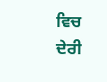ਵਿਚ ਦੇਰੀ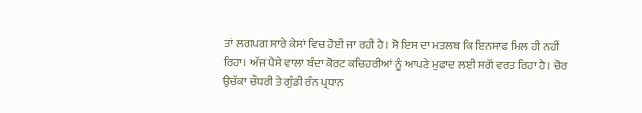ਤਾਂ ਲਗਪਗ ਸਾਰੇ ਕੇਸਾਂ ਵਿਚ ਹੋਈ ਜਾ ਰਹੀ ਹੈ। ਸੋ ਇਸ ਦਾ ਮਤਲਬ ਕਿ ਇਨਸਾਫ ਮਿਲ ਹੀ ਨਹੀਂ ਰਿਹਾ। ਅੱਜ ਪੈਸੇ ਵਾਲਾ ਬੰਦਾ ਕੋਰਟ ਕਚਿਹਰੀਆਂ ਨੂੰ ਆਪਣੇ ਮੁਫਾਦ ਲਈ ਸਗੋਂ ਵਰਤ ਰਿਹਾ ਹੈ। ਚੋਰ ਉਚੱਕਾ ਚੌਧਰੀ ਤੇ ਗੁੰਡੀ ਰੰਨ ਪ੍ਰਧਾਨ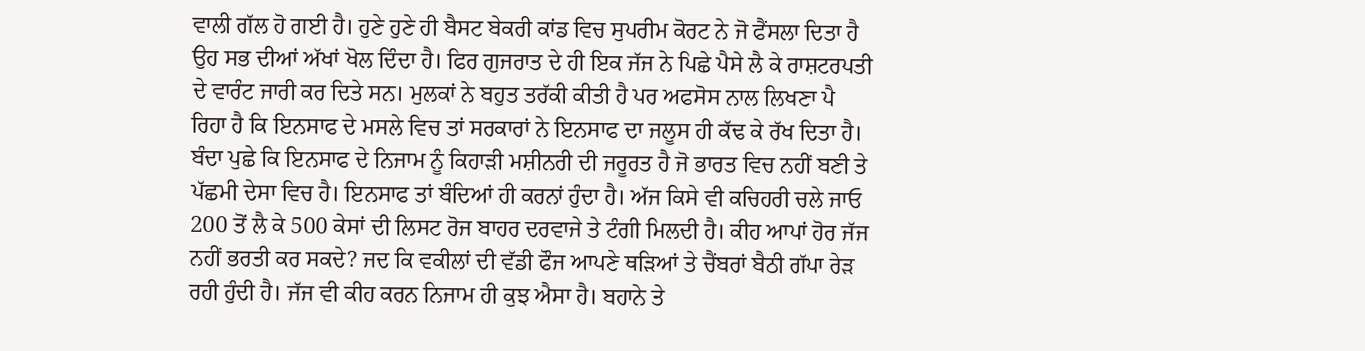ਵਾਲੀ ਗੱਲ ਹੋ ਗਈ ਹੈ। ਹੁਣੇ ਹੁਣੇ ਹੀ ਬੈਸਟ ਬੇਕਰੀ ਕਾਂਡ ਵਿਚ ਸੁਪਰੀਮ ਕੋਰਟ ਨੇ ਜੋ ਫੈਂਸਲਾ ਦਿਤਾ ਹੈ ਉਹ ਸਭ ਦੀਆਂ ਅੱਖਾਂ ਖੋਲ ਦਿੰਦਾ ਹੈ। ਫਿਰ ਗੁਜਰਾਤ ਦੇ ਹੀ ਇਕ ਜੱਜ ਨੇ ਪਿਛੇ ਪੈਸੇ ਲੈ ਕੇ ਰਾਸ਼ਟਰਪਤੀ ਦੇ ਵਾਰੰਟ ਜਾਰੀ ਕਰ ਦਿਤੇ ਸਨ। ਮੁਲਕਾਂ ਨੇ ਬਹੁਤ ਤਰੱਕੀ ਕੀਤੀ ਹੈ ਪਰ ਅਫਸੋਸ ਨਾਲ ਲਿਖਣਾ ਪੈ ਰਿਹਾ ਹੈ ਕਿ ਇਨਸਾਫ ਦੇ ਮਸਲੇ ਵਿਚ ਤਾਂ ਸਰਕਾਰਾਂ ਨੇ ਇਨਸਾਫ ਦਾ ਜਲੂਸ ਹੀ ਕੱਢ ਕੇ ਰੱਖ ਦਿਤਾ ਹੈ। ਬੰਦਾ ਪੁਛੇ ਕਿ ਇਨਸਾਫ ਦੇ ਨਿਜਾਮ ਨੂੰ ਕਿਹਾੜੀ ਮਸ਼ੀਨਰੀ ਦੀ ਜਰੂਰਤ ਹੈ ਜੋ ਭਾਰਤ ਵਿਚ ਨਹੀਂ ਬਣੀ ਤੇ ਪੱਛਮੀ ਦੇਸਾ ਵਿਚ ਹੈ। ਇਨਸਾਫ ਤਾਂ ਬੰਦਿਆਂ ਹੀ ਕਰਨਾਂ ਹੁੰਦਾ ਹੈ। ਅੱਜ ਕਿਸੇ ਵੀ ਕਚਿਹਰੀ ਚਲੇ ਜਾਓ 200 ਤੋਂ ਲੈ ਕੇ 500 ਕੇਸਾਂ ਦੀ ਲਿਸਟ ਰੋਜ ਬਾਹਰ ਦਰਵਾਜੇ ਤੇ ਟੰਗੀ ਮਿਲਦੀ ਹੈ। ਕੀਹ ਆਪਾਂ ਹੋਰ ਜੱਜ ਨਹੀਂ ਭਰਤੀ ਕਰ ਸਕਦੇ? ਜਦ ਕਿ ਵਕੀਲਾਂ ਦੀ ਵੱਡੀ ਫੌਜ ਆਪਣੇ ਥੜਿਆਂ ਤੇ ਚੈਂਬਰਾਂ ਬੈਠੀ ਗੱਪਾ ਰੇੜ ਰਹੀ ਹੁੰਦੀ ਹੈ। ਜੱਜ ਵੀ ਕੀਹ ਕਰਨ ਨਿਜਾਮ ਹੀ ਕੁਝ ਐਸਾ ਹੈ। ਬਹਾਨੇ ਤੇ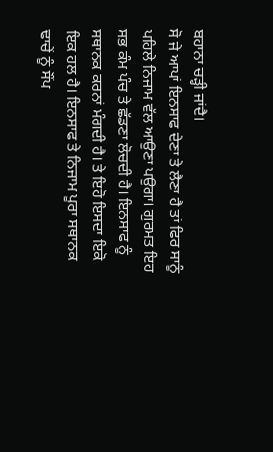ਬਹਾਨਾ ਚੜ੍ਹੀ ਜਾਂਦੈ।
ਸੋ ਜੇ ਆਪਾਂ ਇਨਸਾਫ ਦੇਣਾ ਤੇ ਲੈਣਾ ਹੈ ਤਾਂ ਫਿਰ ਸਾਨੂੰ ਪਹਿਲੇ ਨਿਜਾਮ ਵੱਲ ਆਉਣਾ ਪਉਗਾ। ਗੁਰਮਤ ਇਹ ਸਭ ਕੰਮ ਪੰਚ ਤੇ ਛੱਡਣਾ ਲੋਚਦੀ ਹੈ। ਇਨਸਾਫ ਨੂੰ ਸਥਾਨਕ ਕਰਨਾਂ ਮੰਗਦੀ ਹੈ। ਤੇ ਇਹੋ ਇਸਦਾ ਇਕੋ ਇਕ ਹਲ ਹੈ। ਇਨਸਾਫ ਤੇ ਨਿਜਾਮ ਪੂਰਾ ਸਥਾਨਕ ਢਾਚੇਂ ਨੂੰ ਸੌਂਪ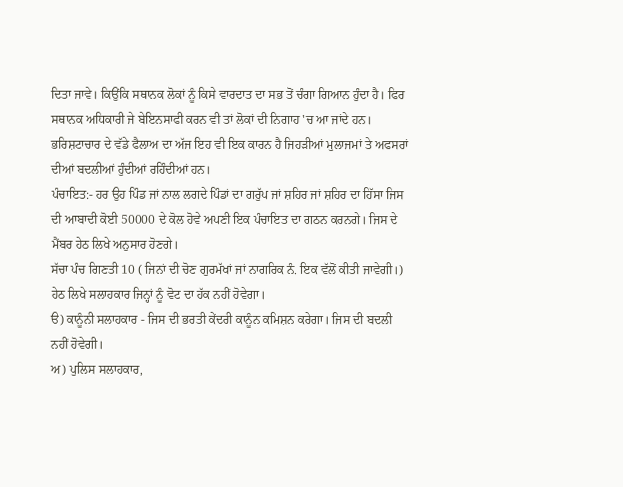ਦਿਤਾ ਜਾਵੇ। ਕਿਉਂਕਿ ਸਥਾਨਕ ਲੋਕਾਂ ਨੂੰ ਕਿਸੇ ਵਾਰਦਾਤ ਦਾ ਸਭ ਤੋਂ ਚੰਗਾ ਗਿਆਨ ਹੁੰਦਾ ਹੈ। ਫਿਰ ਸਥਾਨਕ ਅਧਿਕਾਰੀ ਜੇ ਬੇਇਨਸਾਫੀ ਕਰਨ ਵੀ ਤਾਂ ਲੋਕਾਂ ਦੀ ਨਿਗਾਹ 'ਚ ਆ ਜਾਂਦੇ ਹਨ। ਭਰਿਸ਼ਟਾਚਾਰ ਦੇ ਵੱਡੇ ਫੈਲਾਅ ਦਾ ਅੱਜ ਇਹ ਵੀ ਇਕ ਕਾਰਨ ਹੈ ਜਿਹੜੀਆਂ ਮੁਲਾਜਮਾਂ ਤੇ ਅਫਸਰਾਂ ਦੀਆਂ ਬਦਲੀਆਂ ਹੁੰਦੀਆਂ ਰਹਿੰਦੀਆਂ ਹਨ।
ਪੰਚਾਇਤ:- ਹਰ ਉਹ ਪਿੰਡ ਜਾਂ ਨਾਲ ਲਗਦੇ ਪਿੰਡਾਂ ਦਾ ਗਰੁੱਪ ਜਾਂ ਸ਼ਹਿਰ ਜਾਂ ਸ਼ਹਿਰ ਦਾ ਹਿੱਸਾ ਜਿਸ ਦੀ ਆਬਾਦੀ ਕੋਈ 50000 ਦੇ ਕੋਲ ਹੋਵੇ ਅਪਣੀ ਇਕ ਪੰਚਾਇਤ ਦਾ ਗਠਨ ਕਰਨਗੇ। ਜਿਸ ਦੇ ਮੈਂਬਰ ਹੇਠ ਲਿਖੇ ਅਨੁਸਾਰ ਹੋਣਗੇ।
ਸੱਚਾ ਪੰਚ ਗਿਣਤੀ 10 ( ਜਿਨਾਂ ਦੀ ਚੋਣ ਗੁਰਮੱਖਾਂ ਜਾਂ ਨਾਗਰਿਕ ਨੰ. ਇਕ ਵੱਲੋਂ ਕੀਤੀ ਜਾਵੇਗੀ।)
ਹੇਠ ਲਿਖੇ ਸਲਾਹਕਾਰ ਜਿਨ੍ਹਾਂ ਨੂੰ ਵੋਟ ਦਾ ਹੱਕ ਨਹੀਂ ਹੋਵੇਗਾ।
ੳ) ਕਾਨੂੰਨੀ ਸਲਾਹਕਾਰ - ਜਿਸ ਦੀ ਭਰਤੀ ਕੇਂਦਰੀ ਕਾਨੂੰਨ ਕਮਿਸ਼ਨ ਕਰੇਗਾ। ਜਿਸ ਦੀ ਬਦਲੀ ਨਹੀਂ ਹੋਵੇਗੀ।
ਅ) ਪੁਲਿਸ ਸਲਾਹਕਾਰ,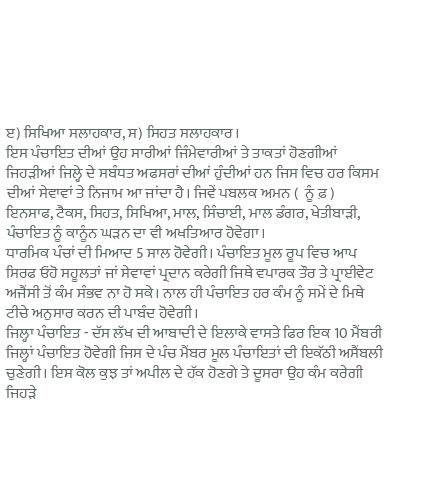ੲ) ਸਿਖਿਆ ਸਲਾਹਕਾਰ, ਸ) ਸਿਹਤ ਸਲਾਹਕਾਰ।
ਇਸ ਪੰਚਾਇਤ ਦੀਆਂ ਉਹ ਸਾਰੀਆਂ ਜਿੰਮੇਵਾਰੀਆਂ ਤੇ ਤਾਕਤਾਂ ਹੋਣਗੀਆਂ ਜਿਹੜੀਆਂ ਜਿਲ੍ਹੇ ਦੇ ਸਬੰਧਤ ਅਫਸਰਾਂ ਦੀਆਂ ਹੁੰਦੀਆਂ ਹਨ ਜਿਸ ਵਿਚ ਹਰ ਕਿਸਮ ਦੀਆਂ ਸੇਵਾਵਾਂ ਤੇ ਨਿਜਾਮ ਆ ਜਾਂਦਾ ਹੈ। ਜਿਵੇਂ ਪਬਲਕ ਅਮਨ (  ਨੂੰ ਫ਼ ) ਇਨਸਾਫ, ਟੈਕਸ, ਸਿਹਤ, ਸਿਖਿਆ, ਮਾਲ, ਸਿੰਚਾਈ, ਮਾਲ ਡੰਗਰ, ਖੇਤੀਬਾੜੀ, ਪੰਚਾਇਤ ਨੂੰ ਕਾਨੂੰਨ ਘੜਨ ਦਾ ਵੀ ਅਖਤਿਆਰ ਹੋਵੇਗਾ।
ਧਾਰਮਿਕ ਪੰਚਾਂ ਦੀ ਮਿਆਦ 5 ਸਾਲ ਹੋਵੇਗੀ। ਪੰਚਾਇਤ ਮੂਲ ਰੂਪ ਵਿਚ ਆਪ ਸਿਰਫ ਓਹੋ ਸਹੂਲਤਾਂ ਜਾਂ ਸੇਵਾਵਾਂ ਪ੍ਰਦਾਨ ਕਰੇਗੀ ਜਿਥੇ ਵਪਾਰਕ ਤੌਰ ਤੇ ਪ੍ਰਾਈਵੇਟ ਅਜੈਂਸੀ ਤੋਂ ਕੰਮ ਸੰਭਵ ਨਾ ਹੋ ਸਕੇ। ਨਾਲ ਹੀ ਪੰਚਾਇਤ ਹਰ ਕੰਮ ਨੂੰ ਸਮੇਂ ਦੇ ਮਿਥੇ ਟੀਚੇ ਅਨੁਸਾਰ ਕਰਨ ਦੀ ਪਾਬੰਦ ਹੋਵੇਗੀ।
ਜਿਲ੍ਹਾ ਪੰਚਾਇਤ - ਦੱਸ ਲੱਖ ਦੀ ਆਬਾਦੀ ਦੇ ਇਲਾਕੇ ਵਾਸਤੇ ਫਿਰ ਇਕ 10 ਮੈਂਬਰੀ ਜਿਲ੍ਹਾਂ ਪੰਚਾਇਤ ਹੋਵੇਗੀ ਜਿਸ ਦੇ ਪੰਚ ਮੈਂਬਰ ਮੂਲ ਪੰਚਾਇਤਾਂ ਦੀ ਇਕੱਠੀ ਅਸੈਂਬਲੀ ਚੁਣੇਗੀ। ਇਸ ਕੋਲ ਕੁਝ ਤਾਂ ਅਪੀਲ ਦੇ ਹੱਕ ਹੋਣਗੇ ਤੇ ਦੂਸਰਾ ਉਹ ਕੰਮ ਕਰੇਗੀ ਜਿਹੜੇ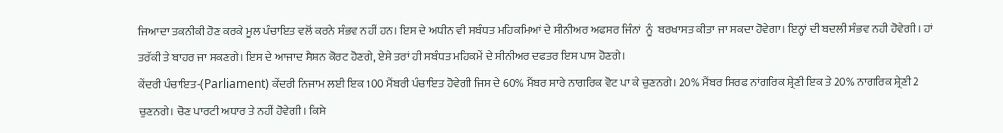ਜਿਆਦਾ ਤਕਨੀਕੀ ਹੋਣ ਕਰਕੇ ਮੂਲ ਪੰਚਾਇਤ ਵਲੋਂ ਕਰਨੇ ਸੰਭਵ ਨਹੀਂ ਹਨ। ਇਸ ਦੇ ਅਧੀਨ ਵੀ ਸਬੰਧਤ ਮਹਿਕਮਿਆਂ ਦੇ ਸੀਨੀਅਰ ਅਫਸਰ ਜਿੰਨਾਂ  ਨੂੰ  ਬਰਖਾਸਤ ਕੀਤਾ ਜਾ ਸਕਦਾ ਹੋਵੇਗਾ। ਇਨ੍ਹਾਂ ਦੀ ਬਦਲੀ ਸੰਭਵ ਨਹੀ ਹੋਵੇਗੀ। ਹਾਂ ਤਰੱਕੀ ਤੇ ਬਾਹਰ ਜਾ ਸਕਣਗੇ। ਇਸ ਦੇ ਆਜਾਦ ਸੈਸ਼ਨ ਕੋਰਟ ਹੋਣਗੇ, ਏਸੇ ਤਰਾਂ ਹੀ ਸਬੰਧਤ ਮਹਿਕਮੇਂ ਦੇ ਸੀਨੀਅਰ ਦਫਤਰ ਇਸ ਪਾਸ ਹੋਣਗੇ।
ਕੇਂਦਰੀ ਪੰਚਾਇਤ-(Parliament) ਕੇਂਦਰੀ ਨਿਜਾਮ ਲਈ ਇਕ 100 ਮੈਂਬਰੀ ਪੰਚਾਇਤ ਹੋਵੇਗੀ ਜਿਸ ਦੇ 60% ਮੈਂਬਰ ਸਾਰੇ ਨਾਗਰਿਕ ਵੋਟ ਪਾ ਕੇ ਚੁਣਨਗੇ। 20% ਮੈਂਬਰ ਸਿਰਫ ਨਾਂਗਰਿਕ ਸ਼੍ਰੇਣੀ ਇਕ ਤੇ 20% ਨਾਗਰਿਕ ਸ਼੍ਰੇਣੀ 2 ਚੁਣਨਗੇ। ਚੋਣ ਪਾਰਟੀ ਅਧਾਰ ਤੇ ਨਹੀਂ ਹੋਵੇਗੀ। ਕਿਸੇ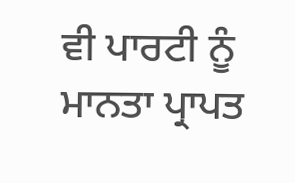ਵੀ ਪਾਰਟੀ ਨੂੰ ਮਾਨਤਾ ਪ੍ਰਾਪਤ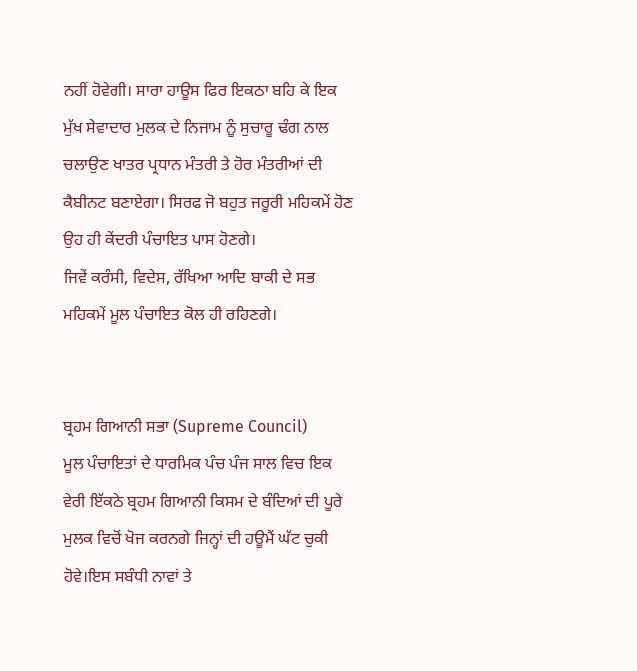ਨਹੀਂ ਹੋਵੇਗੀ। ਸਾਰਾ ਹਾਊਸ ਫਿਰ ਇਕਠਾ ਬਹਿ ਕੇ ਇਕ ਮੁੱਖ ਸੇਵਾਦਾਰ ਮੁਲਕ ਦੇ ਨਿਜਾਮ ਨੂੰ ਸੁਚਾਰੂ ਢੰਗ ਨਾਲ ਚਲਾਉਣ ਖਾਤਰ ਪ੍ਰਧਾਨ ਮੰਤਰੀ ਤੇ ਹੋਰ ਮੰਤਰੀਆਂ ਦੀ ਕੈਬੀਨਟ ਬਣਾਏਗਾ। ਸਿਰਫ ਜੋ ਬਹੁਤ ਜਰੂਰੀ ਮਹਿਕਮੇਂ ਹੋਣ ਉਹ ਹੀ ਕੇਂਦਰੀ ਪੰਚਾਇਤ ਪਾਸ ਹੋਣਗੇ।
ਜਿਵੇਂ ਕਰੰਸੀ, ਵਿਦੇਸ, ਰੱਖਿਆ ਆਦਿ ਬਾਕੀ ਦੇ ਸਭ ਮਹਿਕਮੇਂ ਮੂਲ ਪੰਚਾਇਤ ਕੋਲ ਹੀ ਰਹਿਣਗੇ।


ਬ੍ਰਹਮ ਗਿਆਨੀ ਸਭਾ (Supreme Council)
ਮੂਲ ਪੰਚਾਇਤਾਂ ਦੇ ਧਾਰਮਿਕ ਪੰਚ ਪੰਜ ਸਾਲ ਵਿਚ ਇਕ ਵੇਰੀ ਇੱਕਠੇ ਬ੍ਰਹਮ ਗਿਆਨੀ ਕਿਸਮ ਦੇ ਬੰਦਿਆਂ ਦੀ ਪੂਰੇ ਮੁਲਕ ਵਿਚੋਂ ਖੋਜ ਕਰਨਗੇ ਜਿਨ੍ਹਾਂ ਦੀ ਹਊਮੈਂ ਘੱਟ ਚੁਕੀ ਹੋਵੇ।ਇਸ ਸਬੰਧੀ ਨਾਵਾਂ ਤੇ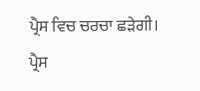ਪ੍ਰੈਸ ਵਿਚ ਚਰਚਾ ਛੜੇਗੀ। ਪ੍ਰੈਸ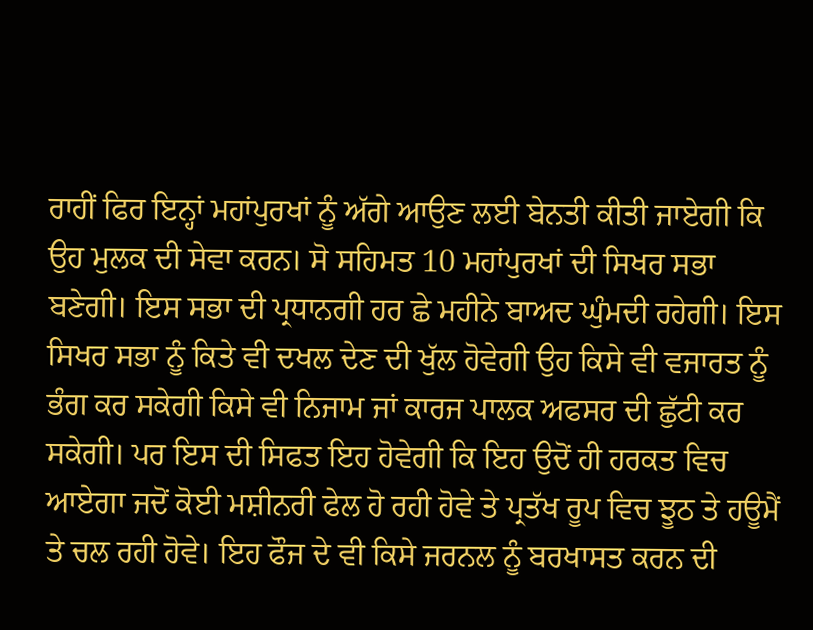ਰਾਹੀਂ ਫਿਰ ਇਨ੍ਹਾਂ ਮਹਾਂਪੁਰਖਾਂ ਨੂੰ ਅੱਗੇ ਆਉਣ ਲਈ ਬੇਨਤੀ ਕੀਤੀ ਜਾਏਗੀ ਕਿ ਉਹ ਮੁਲਕ ਦੀ ਸੇਵਾ ਕਰਨ। ਸੋ ਸਹਿਮਤ 10 ਮਹਾਂਪੁਰਖਾਂ ਦੀ ਸਿਖਰ ਸਭਾ ਬਣੇਗੀ। ਇਸ ਸਭਾ ਦੀ ਪ੍ਰਧਾਨਗੀ ਹਰ ਛੇ ਮਹੀਨੇ ਬਾਅਦ ਘੁੰਮਦੀ ਰਹੇਗੀ। ਇਸ ਸਿਖਰ ਸਭਾ ਨੂੰ ਕਿਤੇ ਵੀ ਦਖਲ ਦੇਣ ਦੀ ਖੁੱਲ ਹੋਵੇਗੀ ਉਹ ਕਿਸੇ ਵੀ ਵਜਾਰਤ ਨੂੰ ਭੰਗ ਕਰ ਸਕੇਗੀ ਕਿਸੇ ਵੀ ਨਿਜਾਮ ਜਾਂ ਕਾਰਜ ਪਾਲਕ ਅਫਸਰ ਦੀ ਛੁੱਟੀ ਕਰ ਸਕੇਗੀ। ਪਰ ਇਸ ਦੀ ਸਿਫਤ ਇਹ ਹੋਵੇਗੀ ਕਿ ਇਹ ਉਦੋਂ ਹੀ ਹਰਕਤ ਵਿਚ ਆਏਗਾ ਜਦੋਂ ਕੋਈ ਮਸ਼ੀਨਰੀ ਫੇਲ ਹੋ ਰਹੀ ਹੋਵੇ ਤੇ ਪ੍ਰਤੱਖ ਰੂਪ ਵਿਚ ਝੂਠ ਤੇ ਹਊਮੈਂ ਤੇ ਚਲ ਰਹੀ ਹੋਵੇ। ਇਹ ਫੌਜ ਦੇ ਵੀ ਕਿਸੇ ਜਰਨਲ ਨੂੰ ਬਰਖਾਸਤ ਕਰਨ ਦੀ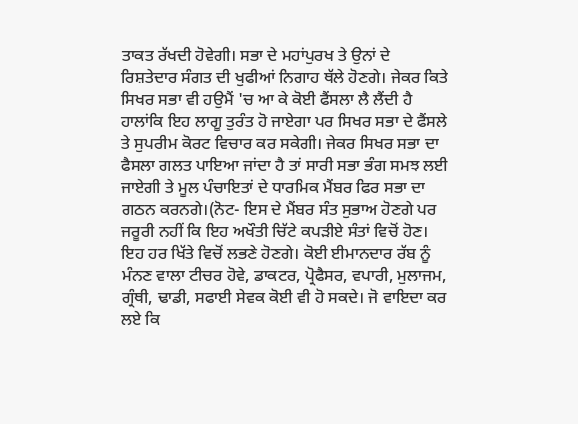ਤਾਕਤ ਰੱਖਦੀ ਹੋਵੇਗੀ। ਸਭਾ ਦੇ ਮਹਾਂਪੁਰਖ ਤੇ ਉਨਾਂ ਦੇ ਰਿਸ਼ਤੇਦਾਰ ਸੰਗਤ ਦੀ ਖੁਫੀਆਂ ਨਿਗਾਹ ਥੱਲੇ ਹੋਣਗੇ। ਜੇਕਰ ਕਿਤੇ ਸਿਖਰ ਸਭਾ ਵੀ ਹਉਮੈਂ 'ਚ ਆ ਕੇ ਕੋਈ ਫੈਂਸਲਾ ਲੈ ਲੈਂਦੀ ਹੈ ਹਾਲਾਂਕਿ ਇਹ ਲਾਗੂ ਤੁਰੰਤ ਹੋ ਜਾਏਗਾ ਪਰ ਸਿਖਰ ਸਭਾ ਦੇ ਫੈਂਸਲੇ ਤੇ ਸੁਪਰੀਮ ਕੋਰਟ ਵਿਚਾਰ ਕਰ ਸਕੇਗੀ। ਜੇਕਰ ਸਿਖਰ ਸਭਾ ਦਾ ਫੈਸਲਾ ਗਲਤ ਪਾਇਆ ਜਾਂਦਾ ਹੈ ਤਾਂ ਸਾਰੀ ਸਭਾ ਭੰਗ ਸਮਝ ਲਈ ਜਾਏਗੀ ਤੇ ਮੂਲ ਪੰਚਾਇਤਾਂ ਦੇ ਧਾਰਮਿਕ ਮੈਂਬਰ ਫਿਰ ਸਭਾ ਦਾ ਗਠਨ ਕਰਨਗੇ।(ਨੋਟ- ਇਸ ਦੇ ਮੈਂਬਰ ਸੰਤ ਸੁਭਾਅ ਹੋਣਗੇ ਪਰ ਜਰੂਰੀ ਨਹੀਂ ਕਿ ਇਹ ਅਖੌਤੀ ਚਿੱਟੇ ਕਪੜੀਏ ਸੰਤਾਂ ਵਿਚੋਂ ਹੋਣ। ਇਹ ਹਰ ਖਿੱਤੇ ਵਿਚੋਂ ਲਭਣੇ ਹੋਣਗੇ। ਕੋਈ ਈਮਾਨਦਾਰ ਰੱਬ ਨੂੰ ਮੰਨਣ ਵਾਲਾ ਟੀਚਰ ਹੋਵੇ, ਡਾਕਟਰ, ਪ੍ਰੋਫੈਸਰ, ਵਪਾਰੀ, ਮੁਲਾਜਮ, ਗ੍ਰੰਥੀ, ਢਾਡੀ, ਸਫਾਈ ਸੇਵਕ ਕੋਈ ਵੀ ਹੋ ਸਕਦੇ। ਜੋ ਵਾਇਦਾ ਕਰ ਲਏ ਕਿ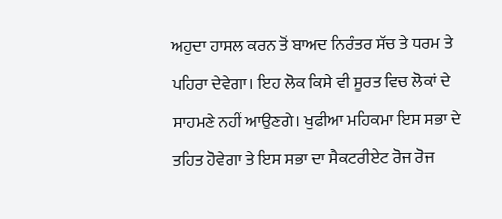ਅਹੁਦਾ ਹਾਸਲ ਕਰਨ ਤੋਂ ਬਾਅਦ ਨਿਰੰਤਰ ਸੱਚ ਤੇ ਧਰਮ ਤੇ ਪਹਿਰਾ ਦੇਵੇਗਾ। ਇਹ ਲੋਕ ਕਿਸੇ ਵੀ ਸੂਰਤ ਵਿਚ ਲੋਕਾਂ ਦੇ ਸਾਹਮਣੇ ਨਹੀਂ ਆਉਣਗੇ। ਖੁਫੀਆ ਮਹਿਕਮਾ ਇਸ ਸਭਾ ਦੇ ਤਹਿਤ ਹੋਵੇਗਾ ਤੇ ਇਸ ਸਭਾ ਦਾ ਸੈਕਟਰੀਏਟ ਰੋਜ ਰੋਜ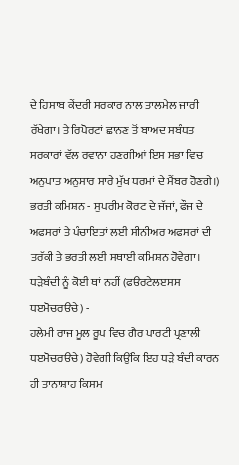ਦੇ ਹਿਸਾਬ ਕੇਂਦਰੀ ਸਰਕਾਰ ਨਾਲ ਤਾਲਮੇਲ ਜਾਰੀ ਰੱਖੇਗਾ। ਤੇ ਰਿਪੋਰਟਾਂ ਛਾਨਣ ਤੋਂ ਬਾਅਦ ਸਬੰਧਤ ਸਰਕਾਰਾਂ ਵੱਲ ਰਵਾਨਾ ਹਣਗੀਆਂ ਇਸ ਸਭਾ ਵਿਚ ਅਨੁਪਾਤ ਅਨੁਸਾਰ ਸਾਰੇ ਮੁੱਖ ਧਰਮਾਂ ਦੇ ਮੈਂਬਰ ਹੋਣਗੇ।)
ਭਰਤੀ ਕਮਿਸ਼ਨ - ਸੁਪਰੀਮ ਕੋਰਟ ਦੇ ਜੱਜਾਂ, ਫੌਜ ਦੇ ਅਫਸਰਾਂ ਤੇ ਪੰਚਾਇਤਾਂ ਲਈ ਸੀਨੀਅਰ ਅਫਸਰਾਂ ਦੀ ਤਰੱਕੀ ਤੇ ਭਰਤੀ ਲਈ ਸਥਾਈ ਕਮਿਸ਼ਨ ਹੋਵੇਗਾ।
ਧੜੇਬੰਦੀ ਨੂੰ ਕੋਈ ਥਾਂ ਨਹੀਂ (ਫੳਰਟੇਲੲਸਸ ਧੲਮੋਚਰੳਚੇ) -
ਹਲੇਮੀ ਰਾਜ ਮੂਲ ਰੂਪ ਵਿਚ ਗੈਰ ਪਾਰਟੀ ਪ੍ਰਣਾਲੀ ਧੲਮੋਚਰੳਚੇ) ਹੋਵੇਗੀ ਕਿਉਂਕਿ ਇਹ ਧੜੇ ਬੰਦੀ ਕਾਰਨ ਹੀ ਤਾਨਾਸ਼ਾਹ ਕਿਸਮ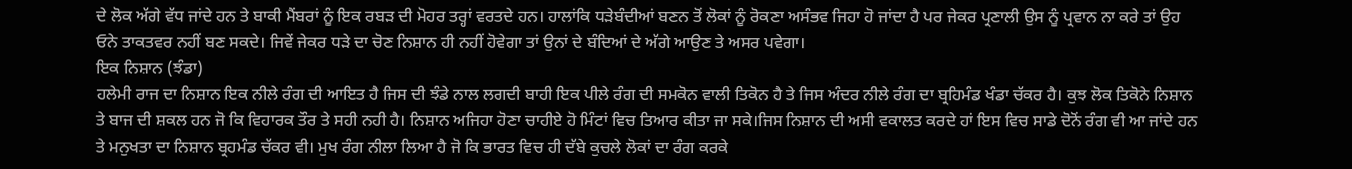ਦੇ ਲੋਕ ਅੱਗੇ ਵੱਧ ਜਾਂਦੇ ਹਨ ਤੇ ਬਾਕੀ ਮੈਂਬਰਾਂ ਨੂੰ ਇਕ ਰਬੜ ਦੀ ਮੋਹਰ ਤਰ੍ਹਾਂ ਵਰਤਦੇ ਹਨ। ਹਾਲਾਂਕਿ ਧੜੇਬੰਦੀਆਂ ਬਣਨ ਤੋਂ ਲੋਕਾਂ ਨੂੰ ਰੋਕਣਾ ਅਸੰਭਵ ਜਿਹਾ ਹੋ ਜਾਂਦਾ ਹੈ ਪਰ ਜੇਕਰ ਪ੍ਰਣਾਲੀ ਉਸ ਨੂੰ ਪ੍ਰਵਾਨ ਨਾ ਕਰੇ ਤਾਂ ਉਹ ਓਨੇ ਤਾਕਤਵਰ ਨਹੀਂ ਬਣ ਸਕਦੇ। ਜਿਵੇਂ ਜੇਕਰ ਧੜੇ ਦਾ ਚੋਣ ਨਿਸ਼ਾਨ ਹੀ ਨਹੀਂ ਹੋਵੇਗਾ ਤਾਂ ਉਨਾਂ ਦੇ ਬੰਦਿਆਂ ਦੇ ਅੱਗੇ ਆਉਣ ਤੇ ਅਸਰ ਪਵੇਗਾ।
ਇਕ ਨਿਸ਼ਾਨ (ਝੰਡਾ)
ਹਲੇਮੀ ਰਾਜ ਦਾ ਨਿਸ਼ਾਨ ਇਕ ਨੀਲੇ ਰੰਗ ਦੀ ਆਇਤ ਹੈ ਜਿਸ ਦੀ ਝੰਡੇ ਨਾਲ ਲਗਦੀ ਬਾਹੀ ਇਕ ਪੀਲੇ ਰੰਗ ਦੀ ਸਮਕੋਨ ਵਾਲੀ ਤਿਕੋਨ ਹੈ ਤੇ ਜਿਸ ਅੰਦਰ ਨੀਲੇ ਰੰਗ ਦਾ ਬ੍ਰਹਿਮੰਡ ਖੰਡਾ ਚੱਕਰ ਹੈ। ਕੁਝ ਲੋਕ ਤਿਕੋਨੇ ਨਿਸ਼ਾਨ ਤੇ ਬਾਜ ਦੀ ਸ਼ਕਲ ਹਨ ਜੋ ਕਿ ਵਿਹਾਰਕ ਤੌਰ ਤੇ ਸਹੀ ਨਹੀ ਹੈ। ਨਿਸ਼ਾਨ ਅਜਿਹਾ ਹੋਣਾ ਚਾਹੀਏ ਹੋ ਮਿੰਟਾਂ ਵਿਚ ਤਿਆਰ ਕੀਤਾ ਜਾ ਸਕੇ।ਜਿਸ ਨਿਸ਼ਾਨ ਦੀ ਅਸੀ ਵਕਾਲਤ ਕਰਦੇ ਹਾਂ ਇਸ ਵਿਚ ਸਾਡੇ ਦੋਨੋਂ ਰੰਗ ਵੀ ਆ ਜਾਂਦੇ ਹਨ ਤੇ ਮਨੁਖਤਾ ਦਾ ਨਿਸ਼ਾਨ ਬ੍ਰਹਮੰਡ ਚੱਕਰ ਵੀ। ਮੁਖ ਰੰਗ ਨੀਲਾ ਲਿਆ ਹੈ ਜੋ ਕਿ ਭਾਰਤ ਵਿਚ ਹੀ ਦੱਬੇ ਕੁਚਲੇ ਲੋਕਾਂ ਦਾ ਰੰਗ ਕਰਕੇ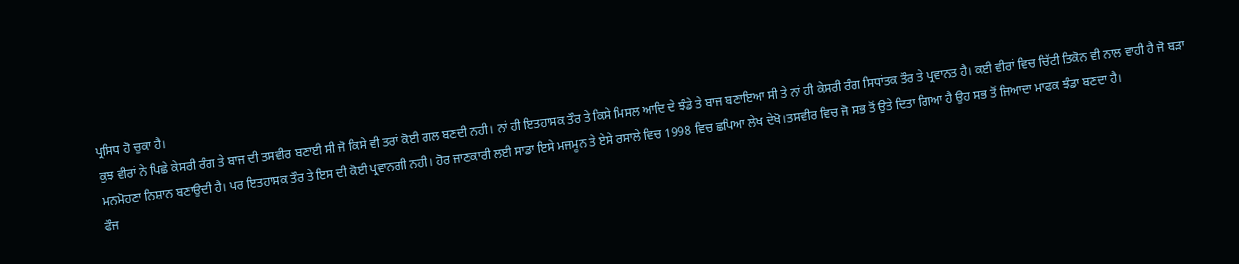ਪ੍ਰਸਿਧ ਹੋ ਚੁਕਾ ਹੈ।
ਕੁਝ ਵੀਰਾਂ ਨੇ ਪਿਛੇ ਕੇਸਰੀ ਰੰਗ ਤੇ ਬਾਜ ਦੀ ਤਸਵੀਰ ਬਣਾਈ ਸੀ ਜੋ ਕਿਸੇ ਵੀ ਤਰਾਂ ਕੋਈ ਗਲ ਬਣਦੀ ਨਹੀ। ਨਾਂ ਹੀ ਇਤਹਾਸਕ ਤੌਰ ਤੇ ਕਿਸੇ ਮਿਸਲ ਆਦਿ ਦੇ ਝੰਡੇ ਤੇ ਬਾਜ ਬਣਾਇਆ ਸੀ ਤੇ ਨਾਂ ਹੀ ਕੇਸਰੀ ਰੰਗ ਸਿਧਾਂਤਕ ਤੌਰ ਤੇ ਪ੍ਰਵਾਨਤ ਹੈ। ਕਈ ਵੀਰਾਂ ਵਿਚ ਚਿੱਟੀ ਤਿਕੋਨ ਵੀ ਨਾਲ ਵਾਹੀ ਹੈ ਜੋ ਬੜਾ ਮਨਮੋਹਣਾ ਨਿਸ਼ਾਨ ਬਣਾਉਦੀ ਹੈ। ਪਰ ਇਤਹਾਸਕ ਤੌਰ ਤੇ ਇਸ ਦੀ ਕੋਈ ਪ੍ਰਵਾਨਗੀ ਨਹੀ। ਹੋਰ ਜਾਣਕਾਰੀ ਲਈ ਸਾਡਾ ਇਸੇ ਮਜਮੂਨ ਤੇ ਏਸੇ ਰਸਾਲੇ ਵਿਚ 1998 ਵਿਚ ਛਪਿਆ ਲੇਖ ਦੇਖੋ।ਤਸਵੀਰ ਵਿਚ ਜੋ ਸਭ ਤੋਂ ਉਤੇ ਦਿਤਾ ਗਿਆ ਹੈ ਉਹ ਸਭ ਤੋਂ ਜਿਆਦਾ ਮਾਫਕ ਝੰਡਾ ਬਣਦਾ ਹੈ।
ਫੌਜ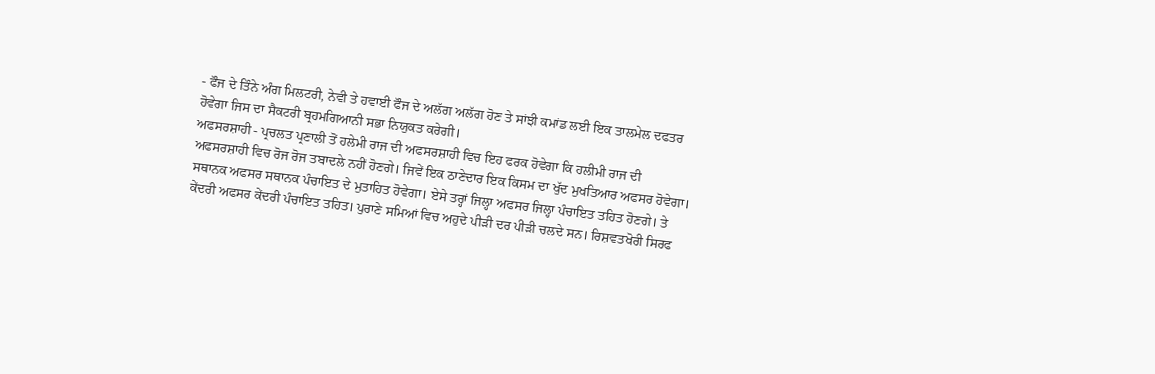- ਫੌਜ ਦੇ ਤਿੰਨੇ ਅੰਗ ਮਿਲਟਰੀ, ਨੇਵੀ ਤੇ ਹਵਾਈ ਫੌਜ ਦੇ ਅਲੱਗ ਅਲੱਗ ਹੋਣ ਤੇ ਸਾਂਝੀ ਕਮਾਂਡ ਲਈ ਇਕ ਤਾਲਮੇਲ ਦਫਤਰ ਹੋਵੇਗਾ ਜਿਸ ਦਾ ਸੈਕਟਰੀ ਬ੍ਰਹਮਗਿਆਨੀ ਸਭਾ ਨਿਯੁਕਤ ਕਰੇਗੀ।
ਅਫਸਰਸ਼ਾਹੀ - ਪ੍ਰਚਲਤ ਪ੍ਰਣਾਲੀ ਤੋਂ ਹਲੇਮੀ ਰਾਜ ਦੀ ਅਫਸਰਸ਼ਾਹੀ ਵਿਚ ਇਹ ਫਰਕ ਹੋਵੇਗਾ ਕਿ ਹਲੀਮੀ ਰਾਜ ਦੀ ਅਫਸਰਸ਼ਾਹੀ ਵਿਚ ਰੋਜ ਰੋਜ ਤਬਾਦਲੇ ਨਹੀਂ ਹੋਣਗੇ। ਜਿਵੇਂ ਇਕ ਠਾਣੇਦਾਰ ਇਕ ਕਿਸਮ ਦਾ ਖੁੱਦ ਮੁਖਤਿਆਰ ਅਫਸਰ ਹੋਵੇਗਾ। ਸਥਾਨਕ ਅਫਸਰ ਸਥਾਨਕ ਪੰਚਾਇਤ ਦੇ ਮੁਤਾਹਿਤ ਹੋਵੇਗਾ। ਏਸੇ ਤਰ੍ਹਾਂ ਜਿਲ੍ਹਾ ਅਫਸਰ ਜਿਲ੍ਹਾ ਪੰਚਾਇਤ ਤਹਿਤ ਹੋਣਗੇ। ਤੇ ਕੇਂਦਰੀ ਅਫਸਰ ਕੇਂਦਰੀ ਪੰਚਾਇਤ ਤਹਿਤ। ਪੁਰਾਣੇ ਸਮਿਆਂ ਵਿਚ ਅਹੁਦੇ ਪੀੜੀ ਦਰ ਪੀੜੀ ਚਲਦੇ ਸਨ। ਰਿਸ਼ਵਤਖੋਰੀ ਸਿਰਫ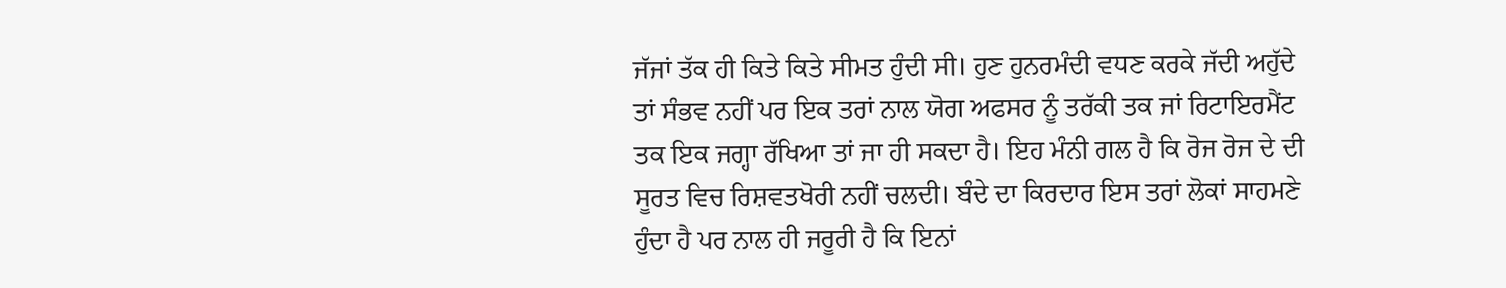ਜੱਜਾਂ ਤੱਕ ਹੀ ਕਿਤੇ ਕਿਤੇ ਸੀਮਤ ਹੁੰਦੀ ਸੀ। ਹੁਣ ਹੁਨਰਮੰਦੀ ਵਧਣ ਕਰਕੇ ਜੱਦੀ ਅਹੁੱਦੇ ਤਾਂ ਸੰਭਵ ਨਹੀਂ ਪਰ ਇਕ ਤਰਾਂ ਨਾਲ ਯੋਗ ਅਫਸਰ ਨੂੰ ਤਰੱਕੀ ਤਕ ਜਾਂ ਰਿਟਾਇਰਮੈਂਟ ਤਕ ਇਕ ਜਗ੍ਹਾ ਰੱਖਿਆ ਤਾਂ ਜਾ ਹੀ ਸਕਦਾ ਹੈ। ਇਹ ਮੰਨੀ ਗਲ ਹੈ ਕਿ ਰੋਜ ਰੋਜ ਦੇ ਦੀ ਸੂਰਤ ਵਿਚ ਰਿਸ਼ਵਤਖੋਰੀ ਨਹੀਂ ਚਲਦੀ। ਬੰਦੇ ਦਾ ਕਿਰਦਾਰ ਇਸ ਤਰਾਂ ਲੋਕਾਂ ਸਾਹਮਣੇ ਹੁੰਦਾ ਹੈ ਪਰ ਨਾਲ ਹੀ ਜਰੂਰੀ ਹੈ ਕਿ ਇਨਾਂ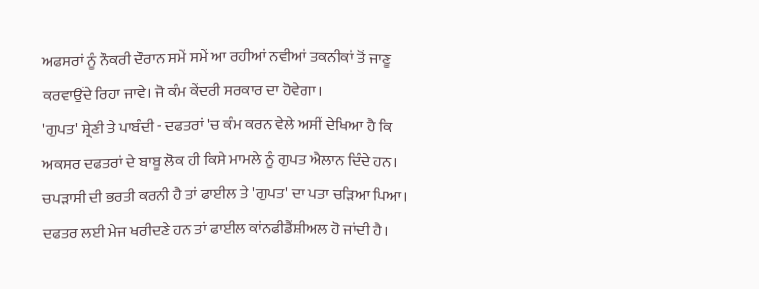ਅਫਸਰਾਂ ਨੂੰ ਨੌਕਰੀ ਦੌਰਾਨ ਸਮੇਂ ਸਮੇਂ ਆ ਰਹੀਆਂ ਨਵੀਆਂ ਤਕਨੀਕਾਂ ਤੋਂ ਜਾਣੂ ਕਰਵਾਉਂਦੇ ਰਿਹਾ ਜਾਵੇ। ਜੋ ਕੰਮ ਕੇਂਦਰੀ ਸਰਕਾਰ ਦਾ ਹੋਵੇਗਾ।
'ਗੁਪਤ' ਸ਼੍ਰੇਣੀ ਤੇ ਪਾਬੰਦੀ - ਦਫਤਰਾਂ 'ਚ ਕੰਮ ਕਰਨ ਵੇਲੇ ਅਸੀਂ ਦੇਖਿਆ ਹੈ ਕਿ ਅਕਸਰ ਦਫਤਰਾਂ ਦੇ ਬਾਬੂ ਲੋਕ ਹੀ ਕਿਸੇ ਮਾਮਲੇ ਨੂੰ ਗੁਪਤ ਐਲਾਨ ਦਿੰਦੇ ਹਨ। ਚਪੜਾਸੀ ਦੀ ਭਰਤੀ ਕਰਨੀ ਹੈ ਤਾਂ ਫਾਈਲ ਤੇ 'ਗੁਪਤ' ਦਾ ਪਤਾ ਚੜਿਆ ਪਿਆ। ਦਫਤਰ ਲਈ ਮੇਜ ਖਰੀਦਣੇ ਹਨ ਤਾਂ ਫਾਈਲ ਕਾਂਨਫੀਡੈਂਸ਼ੀਅਲ ਹੋ ਜਾਂਦੀ ਹੈ।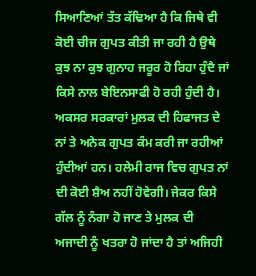ਸਿਆਣਿਆਂ ਤੱਤ ਕੱਢਿਆ ਹੈ ਕਿ ਜਿਥੇ ਵੀ ਕੋਈ ਚੀਜ ਗੁਪਤ ਕੀਤੀ ਜਾ ਰਹੀ ਹੈ ਉਥੇ ਕੁਝ ਨਾ ਕੁਝ ਗੁਨਾਹ ਜਰੂਰ ਹੋ ਰਿਹਾ ਹੁੰਦੈ ਜਾਂ ਕਿਸੇ ਨਾਲ ਬੇਇਨਸਾਫੀ ਹੋ ਰਹੀ ਹੁੰਦੀ ਹੈ।
ਅਕਸਰ ਸਰਕਾਰਾਂ ਮੁਲਕ ਦੀ ਹਿਫਾਜਤ ਦੇ ਨਾਂ ਤੇ ਅਨੇਕ ਗੁਪਤ ਕੰਮ ਕਰੀ ਜਾ ਰਹੀਆਂ ਹੁੰਦੀਆਂ ਹਨ। ਹਲੇਮੀ ਰਾਜ ਵਿਚ ਗੁਪਤ ਨਾਂ ਦੀ ਕੋਈ ਸ਼ੈਅ ਨਹੀਂ ਹੋਵੇਗੀ। ਜੇਕਰ ਕਿਸੇ ਗੱਲ ਨੂੰ ਨੰਗਾ ਹੋ ਜਾਣ ਤੇ ਮੁਲਕ ਦੀ ਅਜਾਦੀ ਨੂੰ ਖਤਰਾ ਹੋ ਜਾਂਦਾ ਹੈ ਤਾਂ ਅਜਿਹੀ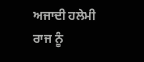ਅਜਾਦੀ ਹਲੇਮੀ ਰਾਜ ਨੂੰ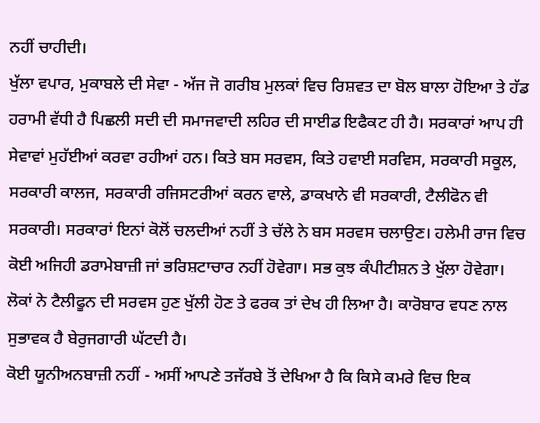ਨਹੀਂ ਚਾਹੀਦੀ।
ਖੁੱਲਾ ਵਪਾਰ, ਮੁਕਾਬਲੇ ਦੀ ਸੇਵਾ - ਅੱਜ ਜੋ ਗਰੀਬ ਮੁਲਕਾਂ ਵਿਚ ਰਿਸ਼ਵਤ ਦਾ ਬੋਲ ਬਾਲਾ ਹੋਇਆ ਤੇ ਹੱਡ ਹਰਾਮੀ ਵੱਧੀ ਹੈ ਪਿਛਲੀ ਸਦੀ ਦੀ ਸਮਾਜਵਾਦੀ ਲਹਿਰ ਦੀ ਸਾਈਡ ਇਫੈਕਟ ਹੀ ਹੈ। ਸਰਕਾਰਾਂ ਆਪ ਹੀ ਸੇਵਾਵਾਂ ਮੁਹੱਈਆਂ ਕਰਵਾ ਰਹੀਆਂ ਹਨ। ਕਿਤੇ ਬਸ ਸਰਵਸ, ਕਿਤੇ ਹਵਾਈ ਸਰਵਿਸ, ਸਰਕਾਰੀ ਸਕੂਲ, ਸਰਕਾਰੀ ਕਾਲਜ, ਸਰਕਾਰੀ ਰਜਿਸਟਰੀਆਂ ਕਰਨ ਵਾਲੇ, ਡਾਕਖਾਨੇ ਵੀ ਸਰਕਾਰੀ, ਟੈਲੀਫੋਨ ਵੀ ਸਰਕਾਰੀ। ਸਰਕਾਰਾਂ ਇਨਾਂ ਕੋਲੋਂ ਚਲਦੀਆਂ ਨਹੀਂ ਤੇ ਚੱਲੇ ਨੇ ਬਸ ਸਰਵਸ ਚਲਾਉਣ। ਹਲੇਮੀ ਰਾਜ ਵਿਚ ਕੋਈ ਅਜਿਹੀ ਡਰਾਮੇਬਾਜ਼ੀ ਜਾਂ ਭਰਿਸ਼ਟਾਚਾਰ ਨਹੀਂ ਹੋਵੇਗਾ। ਸਭ ਕੁਝ ਕੰਪੀਟੀਸ਼ਨ ਤੇ ਖੁੱਲਾ ਹੋਵੇਗਾ। ਲੋਕਾਂ ਨੇ ਟੈਲੀਫੂਨ ਦੀ ਸਰਵਸ ਹੁਣ ਖੁੱਲੀ ਹੋਣ ਤੇ ਫਰਕ ਤਾਂ ਦੇਖ ਹੀ ਲਿਆ ਹੈ। ਕਾਰੋਬਾਰ ਵਧਣ ਨਾਲ ਸੁਭਾਵਕ ਹੈ ਬੇਰੁਜਗਾਰੀ ਘੱਟਦੀ ਹੈ।
ਕੋਈ ਯੂਨੀਅਨਬਾਜ਼ੀ ਨਹੀਂ - ਅਸੀਂ ਆਪਣੇ ਤਜੱਰਬੇ ਤੋਂ ਦੇਖਿਆ ਹੈ ਕਿ ਕਿਸੇ ਕਮਰੇ ਵਿਚ ਇਕ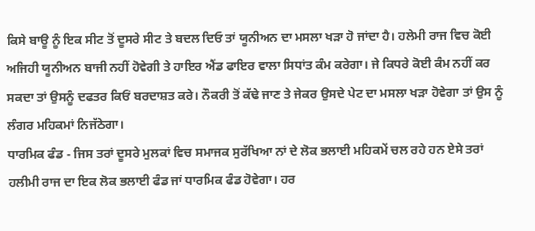ਕਿਸੇ ਬਾਊ ਨੂੰ ਇਕ ਸੀਟ ਤੋਂ ਦੂਸਰੇ ਸੀਟ ਤੇ ਬਦਲ ਦਿਓ ਤਾਂ ਯੂਨੀਅਨ ਦਾ ਮਸਲਾ ਖੜਾ ਹੋ ਜਾਂਦਾ ਹੈ। ਹਲੇਮੀ ਰਾਜ ਵਿਚ ਕੋਈ ਅਜਿਹੀ ਯੂਨੀਅਨ ਬਾਜੀ ਨਹੀਂ ਹੋਵੇਗੀ ਤੇ ਹਾਇਰ ਐਂਡ ਫਾਇਰ ਵਾਲਾ ਸਿਧਾਂਤ ਕੰਮ ਕਰੇਗਾ। ਜੇ ਕਿਧਰੇ ਕੋਈ ਕੰਮ ਨਹੀਂ ਕਰ ਸਕਦਾ ਤਾਂ ਉਸਨੂੰ ਦਫਤਰ ਕਿਓਂ ਬਰਦਾਸ਼ਤ ਕਰੇ। ਨੌਕਰੀ ਤੋਂ ਕੱਢੇ ਜਾਣ ਤੇ ਜੇਕਰ ਉਸਦੇ ਪੇਟ ਦਾ ਮਸਲਾ ਖੜਾ ਹੋਵੇਗਾ ਤਾਂ ਉਸ ਨੂੰ ਲੰਗਰ ਮਹਿਕਮਾਂ ਨਿਜੱਠੇਗਾ।
ਧਾਰਮਿਕ ਫੰਡ - ਜਿਸ ਤਰਾਂ ਦੂਸਰੇ ਮੁਲਕਾਂ ਵਿਚ ਸਮਾਜਕ ਸੁਰੱਖਿਆ ਨਾਂ ਦੇ ਲੋਕ ਭਲਾਈ ਮਹਿਕਮੇਂ ਚਲ ਰਹੇ ਹਨ ਏਸੇ ਤਰਾਂ ਹਲੀਮੀ ਰਾਜ ਦਾ ਇਕ ਲੋਕ ਭਲਾਈ ਫੰਡ ਜਾਂ ਧਾਰਮਿਕ ਫੰਡ ਹੋਵੇਗਾ। ਹਰ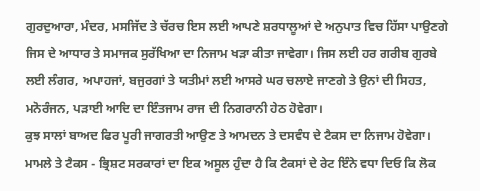ਗੁਰਦੁਆਰਾ, ਮੰਦਰ, ਮਸਜਿੱਦ ਤੇ ਚੱਰਚ ਇਸ ਲਈ ਆਪਣੇ ਸ਼ਰਧਾਲੂਆਂ ਦੇ ਅਨੁਪਾਤ ਵਿਚ ਹਿੱਸਾ ਪਾਉਣਗੇ ਜਿਸ ਦੇ ਆਧਾਰ ਤੇ ਸਮਾਜਕ ਸੁਰੱਖਿਆ ਦਾ ਨਿਜਾਮ ਖੜਾ ਕੀਤਾ ਜਾਵੇਗਾ। ਜਿਸ ਲਈ ਹਰ ਗਰੀਬ ਗੁਰਬੇ ਲਈ ਲੰਗਰ, ਅਪਾਹਜਾਂ, ਬਜੁਰਗਾਂ ਤੇ ਯਤੀਮਾਂ ਲਈ ਆਸਰੇ ਘਰ ਚਲਾਏ ਜਾਣਗੇ ਤੇ ਉਨਾਂ ਦੀ ਸਿਹਤ, ਮਨੋਰੰਜਨ, ਪੜਾਈ ਆਦਿ ਦਾ ਇੰਤਜਾਮ ਰਾਜ ਦੀ ਨਿਗਰਾਨੀ ਹੇਠ ਹੋਵੇਗਾ।
ਕੁਝ ਸਾਲਾਂ ਬਾਅਦ ਫਿਰ ਪੂਰੀ ਜਾਗਰਤੀ ਆਉਣ ਤੇ ਆਮਦਨ ਤੇ ਦਸਵੰਧ ਦੇ ਟੈਕਸ ਦਾ ਨਿਜਾਮ ਹੋਵੇਗਾ।
ਮਾਮਲੇ ਤੇ ਟੈਕਸ - ਭ੍ਰਿਸ਼ਟ ਸਰਕਾਰਾਂ ਦਾ ਇਕ ਅਸੂਲ ਹੁੰਦਾ ਹੈ ਕਿ ਟੈਕਸਾਂ ਦੇ ਰੇਟ ਇੰਨੇ ਵਧਾ ਦਿਓ ਕਿ ਲੋਕ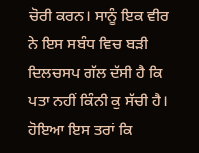ਚੋਰੀ ਕਰਨ। ਸਾਨੂੰ ਇਕ ਵੀਰ ਨੇ ਇਸ ਸਬੰਧ ਵਿਚ ਬੜੀ ਦਿਲਚਸਪ ਗੱਲ ਦੱਸੀ ਹੈ ਕਿ ਪਤਾ ਨਹੀਂ ਕਿੰਨੀ ਕੁ ਸੱਚੀ ਹੈ। ਹੋਇਆ ਇਸ ਤਰਾਂ ਕਿ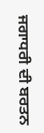ਜਗਾਧਰੀ ਦੀ ਬਰਤਨ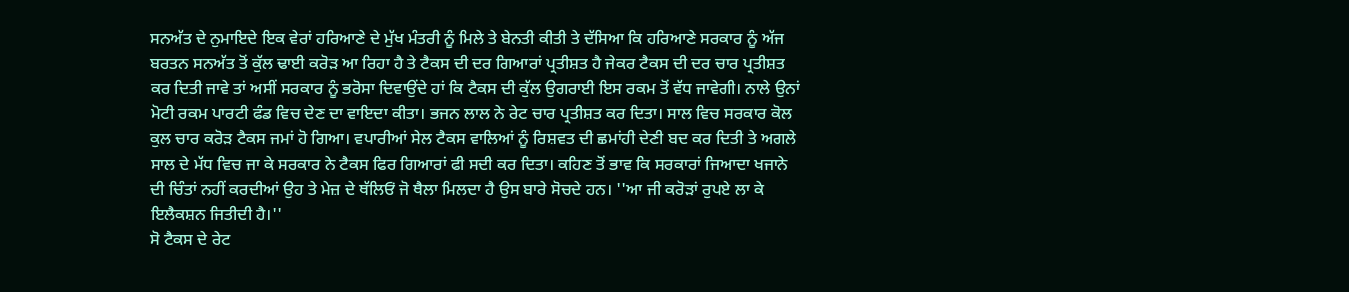ਸਨਅੱਤ ਦੇ ਨੁਮਾਇਦੇ ਇਕ ਵੇਰਾਂ ਹਰਿਆਣੇ ਦੇ ਮੁੱਖ ਮੰਤਰੀ ਨੂੰ ਮਿਲੇ ਤੇ ਬੇਨਤੀ ਕੀਤੀ ਤੇ ਦੱਸਿਆ ਕਿ ਹਰਿਆਣੇ ਸਰਕਾਰ ਨੂੰ ਅੱਜ ਬਰਤਨ ਸਨਅੱਤ ਤੋਂ ਕੁੱਲ ਢਾਈ ਕਰੋੜ ਆ ਰਿਹਾ ਹੈ ਤੇ ਟੈਕਸ ਦੀ ਦਰ ਗਿਆਰਾਂ ਪ੍ਰਤੀਸ਼ਤ ਹੈ ਜੇਕਰ ਟੈਕਸ ਦੀ ਦਰ ਚਾਰ ਪ੍ਰਤੀਸ਼ਤ ਕਰ ਦਿਤੀ ਜਾਵੇ ਤਾਂ ਅਸੀਂ ਸਰਕਾਰ ਨੂੰ ਭਰੋਸਾ ਦਿਵਾਉਂਦੇ ਹਾਂ ਕਿ ਟੈਕਸ ਦੀ ਕੁੱਲ ਉਗਰਾਈ ਇਸ ਰਕਮ ਤੋਂ ਵੱਧ ਜਾਵੇਗੀ। ਨਾਲੇ ਉਨਾਂ ਮੋਟੀ ਰਕਮ ਪਾਰਟੀ ਫੰਡ ਵਿਚ ਦੇਣ ਦਾ ਵਾਇਦਾ ਕੀਤਾ। ਭਜਨ ਲਾਲ ਨੇ ਰੇਟ ਚਾਰ ਪ੍ਰਤੀਸ਼ਤ ਕਰ ਦਿਤਾ। ਸਾਲ ਵਿਚ ਸਰਕਾਰ ਕੋਲ ਕੁਲ ਚਾਰ ਕਰੋੜ ਟੈਕਸ ਜਮਾਂ ਹੋ ਗਿਆ। ਵਪਾਰੀਆਂ ਸੇਲ ਟੈਕਸ ਵਾਲਿਆਂ ਨੂੰ ਰਿਸ਼ਵਤ ਦੀ ਛਮਾਂਹੀ ਦੇਣੀ ਬਦ ਕਰ ਦਿਤੀ ਤੇ ਅਗਲੇ ਸਾਲ ਦੇ ਮੱਧ ਵਿਚ ਜਾ ਕੇ ਸਰਕਾਰ ਨੇ ਟੈਕਸ ਫਿਰ ਗਿਆਰਾਂ ਫੀ ਸਦੀ ਕਰ ਦਿਤਾ। ਕਹਿਣ ਤੋਂ ਭਾਵ ਕਿ ਸਰਕਾਰਾਂ ਜਿਆਦਾ ਖਜਾਨੇ ਦੀ ਚਿੰਤਾਂ ਨਹੀਂ ਕਰਦੀਆਂ ਉਹ ਤੇ ਮੇਜ਼ ਦੇ ਥੱਲਿਓਂ ਜੋ ਥੈਲਾ ਮਿਲਦਾ ਹੈ ਉਸ ਬਾਰੇ ਸੋਚਦੇ ਹਨ। ''ਆ ਜੀ ਕਰੋੜਾਂ ਰੁਪਏ ਲਾ ਕੇ ਇਲੈਕਸ਼ਨ ਜਿਤੀਦੀ ਹੈ।''
ਸੋ ਟੈਕਸ ਦੇ ਰੇਟ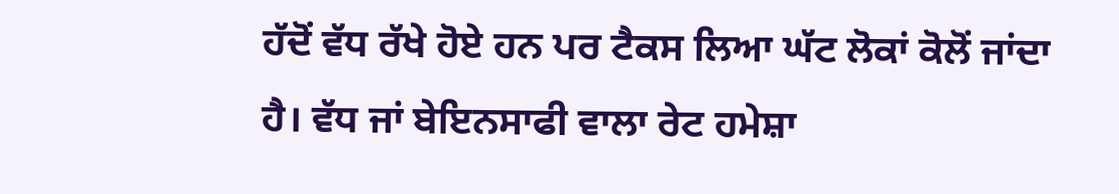ਹੱਦੋਂ ਵੱਧ ਰੱਖੇ ਹੋਏ ਹਨ ਪਰ ਟੈਕਸ ਲਿਆ ਘੱਟ ਲੋਕਾਂ ਕੋਲੋਂ ਜਾਂਦਾ ਹੈ। ਵੱਧ ਜਾਂ ਬੇਇਨਸਾਫੀ ਵਾਲਾ ਰੇਟ ਹਮੇਸ਼ਾ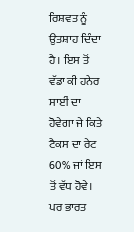ਰਿਸ਼ਵਤ ਨੂੰ ਉਤਸ਼ਾਹ ਦਿੰਦਾ ਹੈ। ਇਸ ਤੋਂ ਵੱਡਾ ਕੀ ਹਨੇਰ ਸਾਈਂ ਦਾ ਹੋਵੇਗਾ ਜੇ ਕਿਤੇ ਟੈਕਸ ਦਾ ਰੇਟ 60% ਜਾਂ ਇਸ ਤੋਂ ਵੱਧ ਹੋਵੇ। ਪਰ ਭਾਰਤ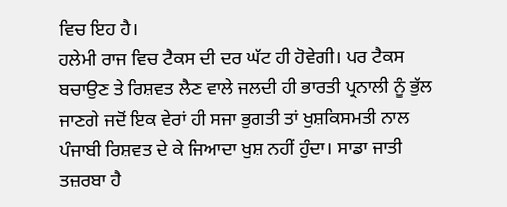ਵਿਚ ਇਹ ਹੈ।
ਹਲੇਮੀ ਰਾਜ ਵਿਚ ਟੈਕਸ ਦੀ ਦਰ ਘੱਟ ਹੀ ਹੋਵੇਗੀ। ਪਰ ਟੈਕਸ ਬਚਾਉਣ ਤੇ ਰਿਸ਼ਵਤ ਲੈਣ ਵਾਲੇ ਜਲਦੀ ਹੀ ਭਾਰਤੀ ਪ੍ਰਨਾਲੀ ਨੂੰ ਭੁੱਲ ਜਾਣਗੇ ਜਦੋਂ ਇਕ ਵੇਰਾਂ ਹੀ ਸਜਾ ਭੁਗਤੀ ਤਾਂ ਖੁਸ਼ਕਿਸਮਤੀ ਨਾਲ ਪੰਜਾਬੀ ਰਿਸ਼ਵਤ ਦੇ ਕੇ ਜਿਆਦਾ ਖੁਸ਼ ਨਹੀਂ ਹੁੰਦਾ। ਸਾਡਾ ਜਾਤੀ ਤਜ਼ਰਬਾ ਹੈ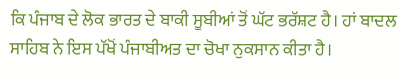ਕਿ ਪੰਜਾਬ ਦੇ ਲੋਕ ਭਾਰਤ ਦੇ ਬਾਕੀ ਸੂਬੀਆਂ ਤੋਂ ਘੱਟ ਭਰੱਸ਼ਟ ਹੈ। ਹਾਂ ਬਾਦਲ ਸਾਹਿਬ ਨੇ ਇਸ ਪੱਖੋਂ ਪੰਜਾਬੀਅਤ ਦਾ ਚੋਖਾ ਨੁਕਸਾਨ ਕੀਤਾ ਹੈ।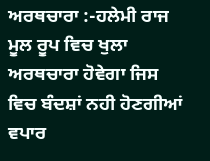ਅਰਥਚਾਰਾ :-ਹਲੇਮੀ ਰਾਜ ਮੂਲ ਰੂਪ ਵਿਚ ਖੁਲਾ ਅਰਥਚਾਰਾ ਹੋਵੇਗਾ ਜਿਸ ਵਿਚ ਬੰਦਸ਼ਾਂ ਨਹੀ ਹੋਣਗੀਆਂ ਵਪਾਰ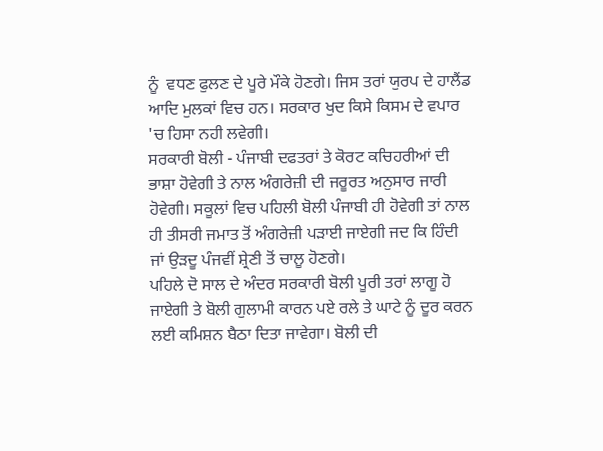ਨੂੰ  ਵਧਣ ਫੁਲਣ ਦੇ ਪੂਰੇ ਮੌਕੇ ਹੋਣਗੇ। ਜਿਸ ਤਰਾਂ ਯੁਰਪ ਦੇ ਹਾਲੈਂਡ ਆਦਿ ਮੁਲਕਾਂ ਵਿਚ ਹਨ। ਸਰਕਾਰ ਖੁਦ ਕਿਸੇ ਕਿਸਮ ਦੇ ਵਪਾਰ 'ਚ ਹਿਸਾ ਨਹੀ ਲਵੇਗੀ।
ਸਰਕਾਰੀ ਬੋਲੀ - ਪੰਜਾਬੀ ਦਫਤਰਾਂ ਤੇ ਕੋਰਟ ਕਚਿਹਰੀਆਂ ਦੀ ਭਾਸ਼ਾ ਹੋਵੇਗੀ ਤੇ ਨਾਲ ਅੰਗਰੇਜ਼ੀ ਦੀ ਜਰੂਰਤ ਅਨੁਸਾਰ ਜਾਰੀ ਹੋਵੇਗੀ। ਸਕੂਲਾਂ ਵਿਚ ਪਹਿਲੀ ਬੋਲੀ ਪੰਜਾਬੀ ਹੀ ਹੋਵੇਗੀ ਤਾਂ ਨਾਲ ਹੀ ਤੀਸਰੀ ਜਮਾਤ ਤੋਂ ਅੰਗਰੇਜ਼ੀ ਪੜਾਈ ਜਾਏਗੀ ਜਦ ਕਿ ਹਿੰਦੀ ਜਾਂ ਉੜਦੂ ਪੰਜਵੀਂ ਸ਼੍ਰੇਣੀ ਤੋਂ ਚਾਲੂ ਹੋਣਗੇ।
ਪਹਿਲੇ ਦੋ ਸਾਲ ਦੇ ਅੰਦਰ ਸਰਕਾਰੀ ਬੋਲੀ ਪੂਰੀ ਤਰਾਂ ਲਾਗੂ ਹੋ ਜਾਏਗੀ ਤੇ ਬੋਲੀ ਗੁਲਾਮੀ ਕਾਰਨ ਪਏ ਰਲੇ ਤੇ ਘਾਟੇ ਨੂੰ ਦੂਰ ਕਰਨ ਲਈ ਕਮਿਸ਼ਨ ਬੈਠਾ ਦਿਤਾ ਜਾਵੇਗਾ। ਬੋਲੀ ਦੀ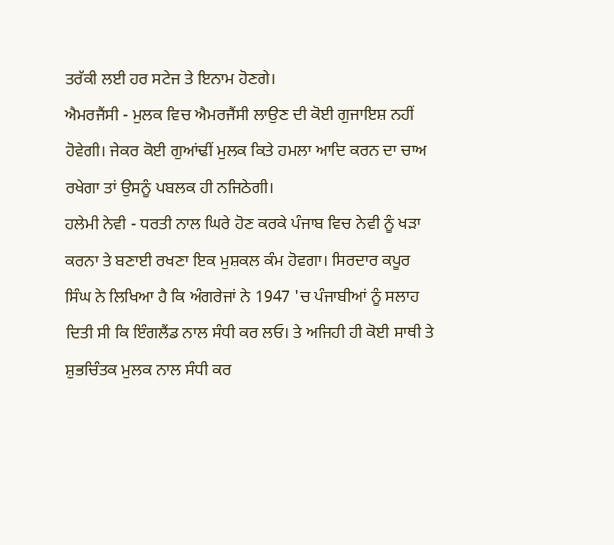ਤਰੱਕੀ ਲਈ ਹਰ ਸਟੇਜ ਤੇ ਇਨਾਮ ਹੋਣਗੇ।
ਐਮਰਜੈਂਸੀ - ਮੁਲਕ ਵਿਚ ਐਮਰਜੈਂਸੀ ਲਾਉਣ ਦੀ ਕੋਈ ਗੁਜਾਇਸ਼ ਨਹੀਂ ਹੋਵੇਗੀ। ਜੇਕਰ ਕੋਈ ਗੁਆਂਢੀਂ ਮੁਲਕ ਕਿਤੇ ਹਮਲਾ ਆਦਿ ਕਰਨ ਦਾ ਚਾਅ ਰਖੇਗਾ ਤਾਂ ਉਸਨੂੰ ਪਬਲਕ ਹੀ ਨਜਿਠੇਗੀ।
ਹਲੇਮੀ ਨੇਵੀ - ਧਰਤੀ ਨਾਲ ਘਿਰੇ ਹੋਣ ਕਰਕੇ ਪੰਜਾਬ ਵਿਚ ਨੇਵੀ ਨੂੰ ਖੜਾ ਕਰਨਾ ਤੇ ਬਣਾਈ ਰਖਣਾ ਇਕ ਮੁਸ਼ਕਲ ਕੰਮ ਹੋਵਗਾ। ਸਿਰਦਾਰ ਕਪੂਰ ਸਿੰਘ ਨੇ ਲਿਖਿਆ ਹੈ ਕਿ ਅੰਗਰੇਜਾਂ ਨੇ 1947 'ਚ ਪੰਜਾਬੀਆਂ ਨੂੰ ਸਲਾਹ ਦਿਤੀ ਸੀ ਕਿ ਇੰਗਲੈਂਡ ਨਾਲ ਸੰਧੀ ਕਰ ਲਓ। ਤੇ ਅਜਿਹੀ ਹੀ ਕੋਈ ਸਾਥੀ ਤੇ ਸ਼ੁਭਚਿੰਤਕ ਮੁਲਕ ਨਾਲ ਸੰਧੀ ਕਰ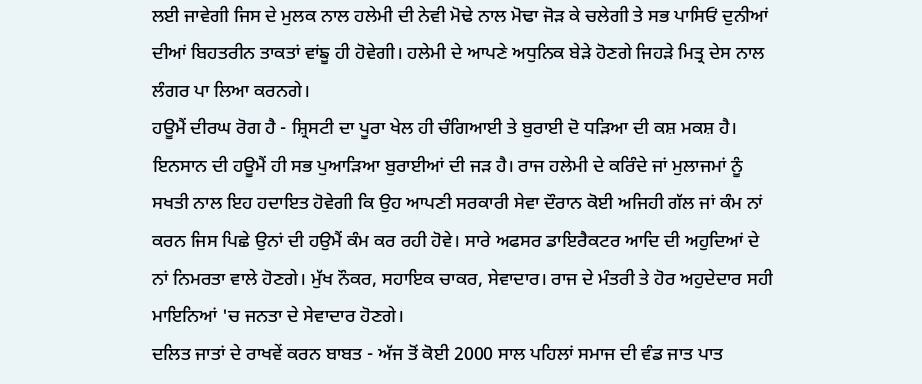ਲਈ ਜਾਵੇਗੀ ਜਿਸ ਦੇ ਮੁਲਕ ਨਾਲ ਹਲੇਮੀ ਦੀ ਨੇਵੀ ਮੋਢੇ ਨਾਲ ਮੋਢਾ ਜੋੜ ਕੇ ਚਲੇਗੀ ਤੇ ਸਭ ਪਾਸਿਓਂ ਦੁਨੀਆਂ ਦੀਆਂ ਬਿਹਤਰੀਨ ਤਾਕਤਾਂ ਵਾਂਙੂ ਹੀ ਹੋਵੇਗੀ। ਹਲੇਮੀ ਦੇ ਆਪਣੇ ਅਧੁਨਿਕ ਬੇੜੇ ਹੋਣਗੇ ਜਿਹੜੇ ਮਿਤ੍ਰ ਦੇਸ ਨਾਲ ਲੰਗਰ ਪਾ ਲਿਆ ਕਰਨਗੇ।
ਹਊਮੈਂ ਦੀਰਘ ਰੋਗ ਹੈ - ਸ਼੍ਰਿਸਟੀ ਦਾ ਪੂਰਾ ਖੇਲ ਹੀ ਚੰਗਿਆਈ ਤੇ ਬੁਰਾਈ ਦੋ ਧੜਿਆ ਦੀ ਕਸ਼ ਮਕਸ਼ ਹੈ। ਇਨਸਾਨ ਦੀ ਹਊਮੈਂ ਹੀ ਸਭ ਪੁਆੜਿਆ ਬੁਰਾਈਆਂ ਦੀ ਜੜ ਹੈ। ਰਾਜ ਹਲੇਮੀ ਦੇ ਕਰਿੰਦੇ ਜਾਂ ਮੁਲਾਜਮਾਂ ਨੂੰ ਸਖਤੀ ਨਾਲ ਇਹ ਹਦਾਇਤ ਹੋਵੇਗੀ ਕਿ ਉਹ ਆਪਣੀ ਸਰਕਾਰੀ ਸੇਵਾ ਦੌਰਾਨ ਕੋਈ ਅਜਿਹੀ ਗੱਲ ਜਾਂ ਕੰਮ ਨਾਂ ਕਰਨ ਜਿਸ ਪਿਛੇ ਉਨਾਂ ਦੀ ਹਉਮੈਂ ਕੰਮ ਕਰ ਰਹੀ ਹੋਵੇ। ਸਾਰੇ ਅਫਸਰ ਡਾਇਰੈਕਟਰ ਆਦਿ ਦੀ ਅਹੁਦਿਆਂ ਦੇ ਨਾਂ ਨਿਮਰਤਾ ਵਾਲੇ ਹੋਣਗੇ। ਮੁੱਖ ਨੌਕਰ, ਸਹਾਇਕ ਚਾਕਰ, ਸੇਵਾਦਾਰ। ਰਾਜ ਦੇ ਮੰਤਰੀ ਤੇ ਹੋਰ ਅਹੁਦੇਦਾਰ ਸਹੀ ਮਾਇਨਿਆਂ 'ਚ ਜਨਤਾ ਦੇ ਸੇਵਾਦਾਰ ਹੋਣਗੇ।
ਦਲਿਤ ਜਾਤਾਂ ਦੇ ਰਾਖਵੇਂ ਕਰਨ ਬਾਬਤ - ਅੱਜ ਤੋਂ ਕੋਈ 2000 ਸਾਲ ਪਹਿਲਾਂ ਸਮਾਜ ਦੀ ਵੰਡ ਜਾਤ ਪਾਤ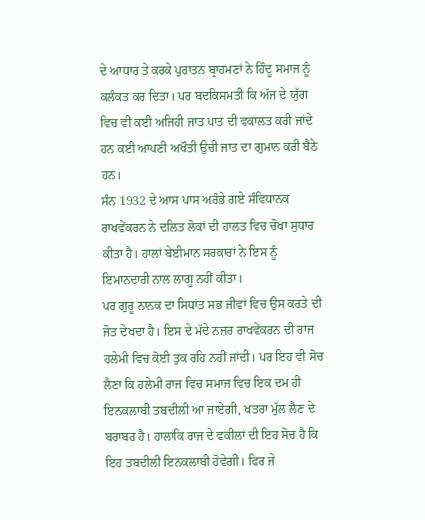ਦੇ ਆਧਾਰ ਤੇ ਕਰਕੇ ਪੁਰਾਤਨ ਬ੍ਰਾਹਮਣਾਂ ਨੇ ਹਿੰਦੂ ਸਮਾਜ ਨੂੰ ਕਲੰਕਤ ਕਰ ਦਿਤਾ। ਪਰ ਬਦਕਿਸਮਤੀ ਕਿ ਅੱਜ ਦੇ ਯੁੱਗ ਵਿਚ ਵੀ ਕਈ ਅਜਿਹੀ ਜਾਤ ਪਾਤ ਦੀ ਵਕਾਲਤ ਕਰੀ ਜਾਂਦੇ ਹਨ ਕਈ ਆਪਣੀ ਅਖੌਤੀ ਉਚੀ ਜਾਤ ਦਾ ਗੁਮਾਨ ਕਰੀ ਬੈਠੇ ਹਨ।
ਸੰਨ 1932 ਦੇ ਆਸ ਪਾਸ ਅਰੰਭੇ ਗਏ ਸੰਵਿਧਾਨਕ ਰਾਖਵੇਂਕਰਨ ਨੇ ਦਲਿਤ ਲੋਕਾਂ ਦੀ ਹਾਲਤ ਵਿਚ ਚੋਖਾ ਸੁਧਾਰ ਕੀਤਾ ਹੈ। ਹਾਲਾਂ ਬੇਈਮਾਨ ਸਰਕਾਰਾਂ ਨੇ ਇਸ ਨੂੰ ਇਮਾਨਦਾਰੀ ਨਾਲ ਲਾਗੂ ਨਹੀਂ ਕੀਤਾ।
ਪਰ ਗੁਰੂ ਨਾਨਕ ਦਾ ਸਿਧਾਂਤ ਸਭ ਜੀਵਾਂ ਵਿਚ ਉਸ ਕਰਤੇ ਦੀ ਜੋਤ ਦੇਖਦਾ ਹੈ। ਇਸ ਦੇ ਮੱਦੇ ਨਜ਼ਰ ਰਾਖਵੇਂਕਰਨ ਦੀ ਰਾਜ ਹਲੇਮੀ ਵਿਚ ਕੋਈ ਤੁਕ ਰਹਿ ਨਹੀਂ ਜਾਂਦੀ। ਪਰ ਇਹ ਵੀ ਸੋਚ ਲੈਣਾ ਕਿ ਹਲੇਮੀ ਰਾਜ ਵਿਚ ਸਮਾਜ ਵਿਚ ਇਕ ਦਮ ਹੀ ਇਨਕਲਾਬੀ ਤਬਦੀਲੀ ਆ ਜਾਏਗੀ, ਖਤਰਾ ਮੁੱਲ ਲੈਣ ਦੇ ਬਰਾਬਰ ਹੈ। ਹਾਲਾਂਕਿ ਰਾਜ ਦੇ ਵਕੀਲਾਂ ਦੀ ਇਹ ਸੋਚ ਹੈ ਕਿ ਇਹ ਤਬਦੀਲੀ ਇਨਕਲਾਬੀ ਹੋਵੇਗੀ। ਫਿਰ ਜੇ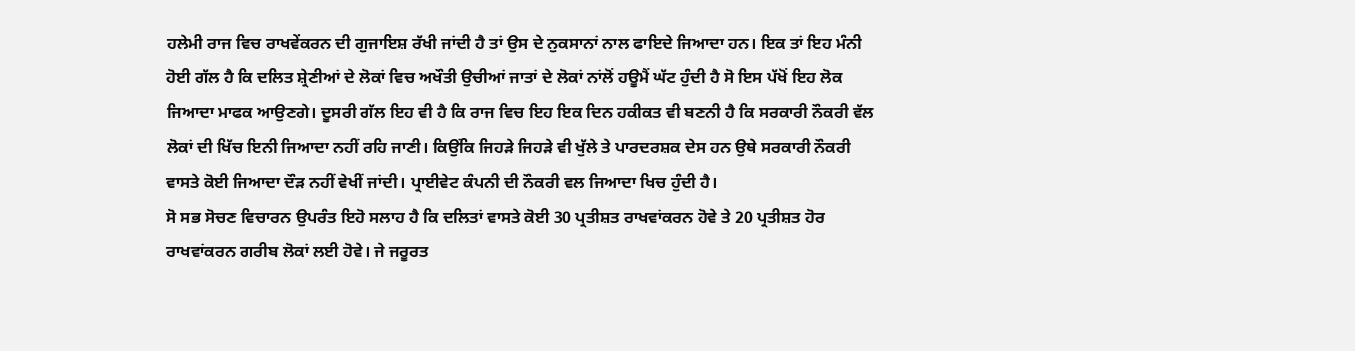ਹਲੇਮੀ ਰਾਜ ਵਿਚ ਰਾਖਵੇਂਕਰਨ ਦੀ ਗੁਜਾਇਸ਼ ਰੱਖੀ ਜਾਂਦੀ ਹੈ ਤਾਂ ਉਸ ਦੇ ਨੁਕਸਾਨਾਂ ਨਾਲ ਫਾਇਦੇ ਜਿਆਦਾ ਹਨ। ਇਕ ਤਾਂ ਇਹ ਮੰਨੀ ਹੋਈ ਗੱਲ ਹੈ ਕਿ ਦਲਿਤ ਸ਼੍ਰੇਣੀਆਂ ਦੇ ਲੋਕਾਂ ਵਿਚ ਅਖੌਤੀ ਉਚੀਆਂ ਜਾਤਾਂ ਦੇ ਲੋਕਾਂ ਨਾਂਲੋਂ ਹਊਮੈਂ ਘੱਟ ਹੁੰਦੀ ਹੈ ਸੋ ਇਸ ਪੱਖੋਂ ਇਹ ਲੋਕ ਜਿਆਦਾ ਮਾਫਕ ਆਉਣਗੇ। ਦੂਸਰੀ ਗੱਲ ਇਹ ਵੀ ਹੈ ਕਿ ਰਾਜ ਵਿਚ ਇਹ ਇਕ ਦਿਨ ਹਕੀਕਤ ਵੀ ਬਣਨੀ ਹੈ ਕਿ ਸਰਕਾਰੀ ਨੌਕਰੀ ਵੱਲ ਲੋਕਾਂ ਦੀ ਖਿੱਚ ਇਨੀ ਜਿਆਦਾ ਨਹੀਂ ਰਹਿ ਜਾਣੀ। ਕਿਉਂਕਿ ਜਿਹੜੇ ਜਿਹੜੇ ਵੀ ਖੁੱਲੇ ਤੇ ਪਾਰਦਰਸ਼ਕ ਦੇਸ ਹਨ ਉਥੇ ਸਰਕਾਰੀ ਨੌਕਰੀ ਵਾਸਤੇ ਕੋਈ ਜਿਆਦਾ ਦੌੜ ਨਹੀਂ ਵੇਖੀਂ ਜਾਂਦੀ। ਪ੍ਰਾਈਵੇਟ ਕੰਪਨੀ ਦੀ ਨੌਕਰੀ ਵਲ ਜਿਆਦਾ ਖਿਚ ਹੁੰਦੀ ਹੈ।
ਸੋ ਸਭ ਸੋਚਣ ਵਿਚਾਰਨ ਉਪਰੰਤ ਇਹੋ ਸਲਾਹ ਹੈ ਕਿ ਦਲਿਤਾਂ ਵਾਸਤੇ ਕੋਈ 30 ਪ੍ਰਤੀਸ਼ਤ ਰਾਖਵਾਂਕਰਨ ਹੋਵੇ ਤੇ 20 ਪ੍ਰਤੀਸ਼ਤ ਹੋਰ ਰਾਖਵਾਂਕਰਨ ਗਰੀਬ ਲੋਕਾਂ ਲਈ ਹੋਵੇ। ਜੇ ਜਰੂਰਤ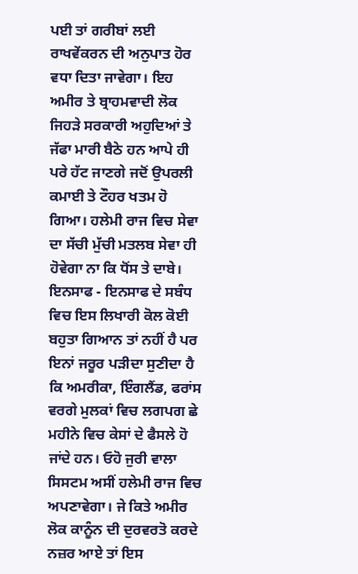ਪਈ ਤਾਂ ਗਰੀਬਾਂ ਲਈ ਰਾਖਵੇਂਕਰਨ ਦੀ ਅਨੁਪਾਤ ਹੋਰ ਵਧਾ ਦਿਤਾ ਜਾਵੇਗਾ। ਇਹ ਅਮੀਰ ਤੇ ਬ੍ਰਾਹਮਵਾਦੀ ਲੋਕ ਜਿਹੜੇ ਸਰਕਾਰੀ ਅਹੁਦਿਆਂ ਤੇ ਜੱਫਾ ਮਾਰੀ ਬੈਠੇ ਹਨ ਆਪੇ ਹੀ ਪਰੇ ਹੱਟ ਜਾਣਗੇ ਜਦੋਂ ਉਪਰਲੀ ਕਮਾਈ ਤੇ ਟੌਹਰ ਖਤਮ ਹੋ ਗਿਆ। ਹਲੇਮੀ ਰਾਜ ਵਿਚ ਸੇਵਾ ਦਾ ਸੱਚੀ ਮੁੱਚੀ ਮਤਲਬ ਸੇਵਾ ਹੀ ਹੋਵੇਗਾ ਨਾ ਕਿ ਧੋਂਸ ਤੇ ਦਾਬੇ।
ਇਨਸਾਫ - ਇਨਸਾਫ ਦੇ ਸਬੰਧ ਵਿਚ ਇਸ ਲਿਖਾਰੀ ਕੋਲ ਕੋਈ ਬਹੁਤਾ ਗਿਆਨ ਤਾਂ ਨਹੀਂ ਹੈ ਪਰ ਇਨਾਂ ਜਰੂਰ ਪੜੀਦਾ ਸੁਣੀਦਾ ਹੈ ਕਿ ਅਮਰੀਕਾ, ਇੰਗਲੈਂਡ, ਫਰਾਂਸ ਵਰਗੇ ਮੁਲਕਾਂ ਵਿਚ ਲਗਪਗ ਛੇ ਮਹੀਨੇ ਵਿਚ ਕੇਸਾਂ ਦੇ ਫੈਸਲੇ ਹੋ ਜਾਂਦੇ ਹਨ। ਓਹੋ ਜੁਰੀ ਵਾਲਾ ਸਿਸਟਮ ਅਸੀਂ ਹਲੇਮੀ ਰਾਜ ਵਿਚ ਅਪਣਾਵੇਗਾ। ਜੇ ਕਿਤੇ ਅਮੀਰ ਲੋਕ ਕਾਨੂੰਨ ਦੀ ਦੁਰਵਰਤੋ ਕਰਦੇ ਨਜ਼ਰ ਆਏ ਤਾਂ ਇਸ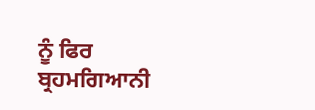ਨੂੰ ਫਿਰ ਬ੍ਰਹਮਗਿਆਨੀ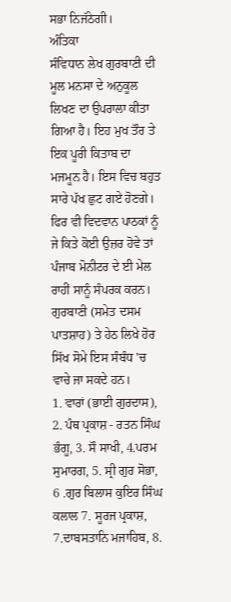ਸਭਾ ਨਿਜੱਠੇਗੀ।
ਅੰਤਿਕਾ
ਸੰਵਿਧਾਨ ਲੇਖ ਗੁਰਬਾਣੀ ਦੀ ਮੂਲ ਮਨਸਾ ਦੇ ਅਨੁਕੂਲ ਲਿਖਣ ਦਾ ਉਪਰਾਲਾ ਕੀਤਾ ਗਿਆ ਹੈ। ਇਹ ਮੁਖ ਤੌਰ ਤੇ ਇਕ ਪੂਰੀ ਕਿਤਾਬ ਦਾ ਮਜਮੂਨ ਹੈ। ਇਸ ਵਿਚ ਬਹੁਤ ਸਾਰੇ ਪੱਖ ਛੁਟ ਗਏ ਹੋਣਗੇ। ਫਿਰ ਵੀ ਵਿਦਵਾਨ ਪਾਠਕਾਂ ਨੂੰ ਜੇ ਕਿਤੇ ਕੋਈ ਉਜ਼ਰ ਹੋਵੇ ਤਾਂ ਪੰਜਾਬ ਮੋਨੀਟਰ ਦੇ ਈ ਮੇਲ ਰਾਹੀਂ ਸਾਨੂੰ ਸੰਪਰਕ ਕਰਨ। ਗੁਰਬਾਣੀ (ਸਮੇਤ ਦਸਮ ਪਾਤਸ਼ਾਹ) ਤੇ ਹੇਠ ਲਿਖੇ ਹੋਰ ਸਿੱਖ ਸੋਮੇ ਇਸ ਸੰਬੰਧ 'ਚ ਵਾਚੇ ਜਾ ਸਕਦੇ ਹਨ।
1. ਵਾਰਾਂ (ਭਾਈ ਗੁਰਦਾਸ), 2. ਪੰਥ ਪ੍ਰਕਾਸ਼ - ਰਤਨ ਸਿੰਘ ਭੰਗੂ, 3. ਸੌ ਸਾਖੀ, 4.ਪਰਮ ਸੁਮਾਰਗ, 5. ਸ੍ਰੀ ਗੁਰ ਸੋਭਾ, 6 .ਗੁਰ ਬਿਲਾਸ ਕੁਇਰ ਸਿੰਘ ਕਲਾਲ 7. ਸੂਰਜ ਪ੍ਰਕਾਸ਼, 7.ਦਾਬਸਤਾਨਿ ਮਜਾਹਿਬ, 8.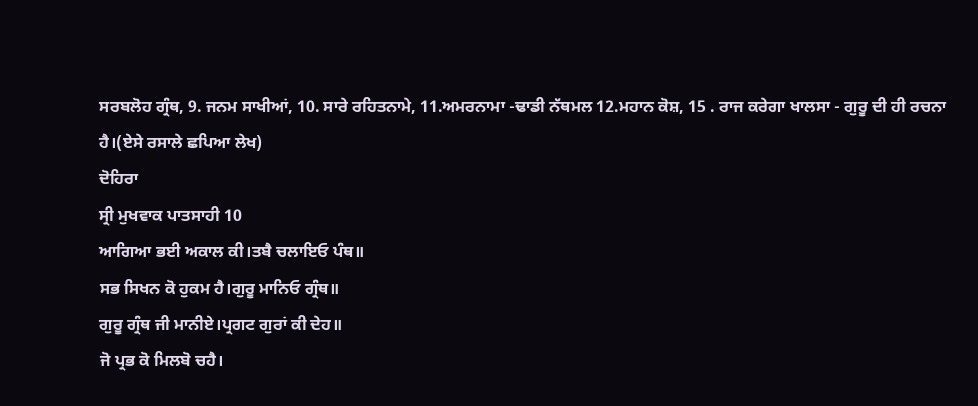ਸਰਬਲੋਹ ਗ੍ਰੰਥ, 9. ਜਨਮ ਸਾਖੀਆਂ, 10. ਸਾਰੇ ਰਹਿਤਨਾਮੇ, 11.ਅਮਰਨਾਮਾ -ਢਾਡੀ ਨੱਥਮਲ 12.ਮਹਾਨ ਕੋਸ਼, 15 . ਰਾਜ ਕਰੇਗਾ ਖਾਲਸਾ - ਗੁਰੂ ਦੀ ਹੀ ਰਚਨਾ ਹੈ।(ਏਸੇ ਰਸਾਲੇ ਛਪਿਆ ਲੇਖ)
ਦੋਹਿਰਾ
ਸ੍ਰੀ ਮੁਖਵਾਕ ਪਾਤਸਾਹੀ 10
ਆਗਿਆ ਭਈ ਅਕਾਲ ਕੀ।ਤਬੈ ਚਲਾਇਓ ਪੰਥ॥
ਸਭ ਸਿਖਨ ਕੋ ਹੁਕਮ ਹੈ।ਗੁਰੂ ਮਾਨਿਓ ਗ੍ਰੰਥ॥
ਗੁਰੂ ਗ੍ਰੰਥ ਜੀ ਮਾਨੀਏ।ਪ੍ਰਗਟ ਗੁਰਾਂ ਕੀ ਦੇਹ॥
ਜੋ ਪ੍ਰਭ ਕੋ ਮਿਲਬੋ ਚਹੈ।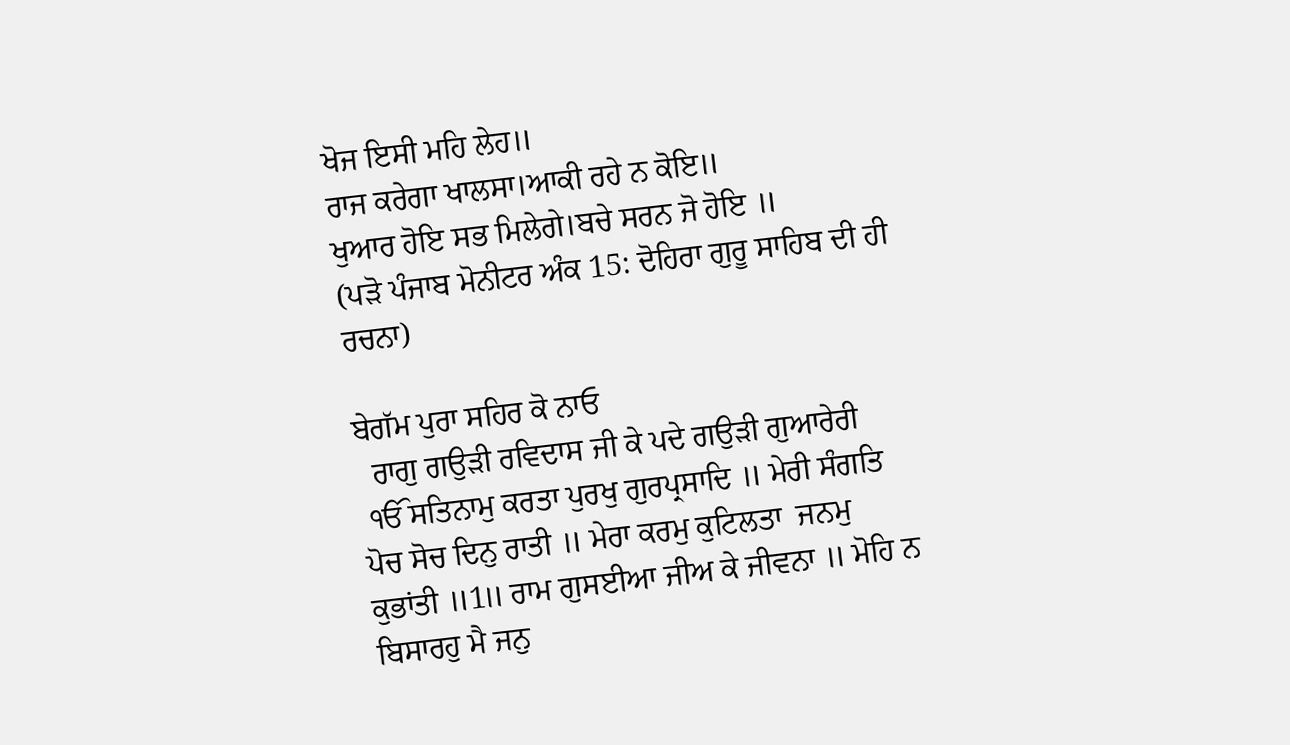ਖੋਜ ਇਸੀ ਮਹਿ ਲੇਹ॥
ਰਾਜ ਕਰੇਗਾ ਖਾਲਸਾ।ਆਕੀ ਰਹੇ ਨ ਕੋਇ॥
ਖੁਆਰ ਹੋਇ ਸਭ ਮਿਲੇਗੇ।ਬਚੇ ਸਰਨ ਜੋ ਹੋਇ ॥
(ਪੜੋ ਪੰਜਾਬ ਮੋਨੀਟਰ ਅੰਕ 15: ਦੋਹਿਰਾ ਗੁਰੂ ਸਾਹਿਬ ਦੀ ਹੀ ਰਚਨਾ)

ਬੇਗੱਮ ਪੁਰਾ ਸਹਿਰ ਕੋ ਨਾਓ
  ਰਾਗੁ ਗਉੜੀ ਰਵਿਦਾਸ ਜੀ ਕੇ ਪਦੇ ਗਉੜੀ ਗੁਆਰੇਰੀ
 ੴ ਸਤਿਨਾਮੁ ਕਰਤਾ ਪੁਰਖੁ ਗੁਰਪ੍ਰਸਾਦਿ ॥ ਮੇਰੀ ਸੰਗਤਿ ਪੋਚ ਸੋਚ ਦਿਨੁ ਰਾਤੀ ॥ ਮੇਰਾ ਕਰਮੁ ਕੁਟਿਲਤਾ  ਜਨਮੁ ਕੁਭਾਂਤੀ ॥1॥ ਰਾਮ ਗੁਸਈਆ ਜੀਅ ਕੇ ਜੀਵਨਾ ॥ ਮੋਹਿ ਨ ਬਿਸਾਰਹੁ ਮੈ ਜਨੁ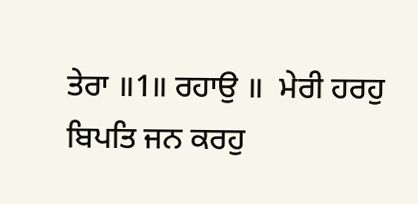ਤੇਰਾ ॥1॥ ਰਹਾਉ ॥  ਮੇਰੀ ਹਰਹੁ ਬਿਪਤਿ ਜਨ ਕਰਹੁ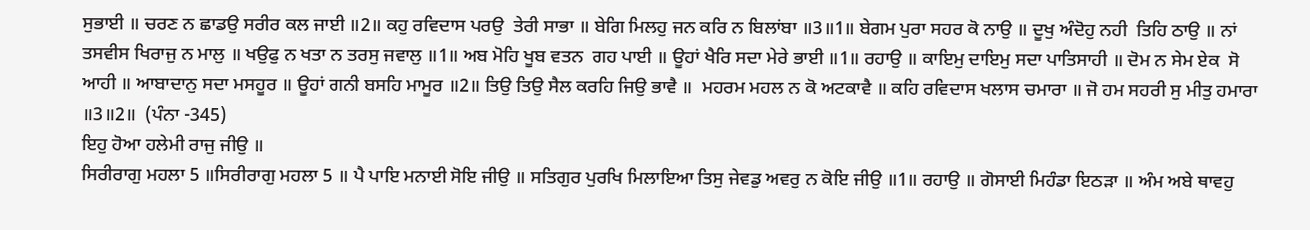ਸੁਭਾਈ ॥ ਚਰਣ ਨ ਛਾਡਉ ਸਰੀਰ ਕਲ ਜਾਈ ॥2॥ ਕਹੁ ਰਵਿਦਾਸ ਪਰਉ  ਤੇਰੀ ਸਾਭਾ ॥ ਬੇਗਿ ਮਿਲਹੁ ਜਨ ਕਰਿ ਨ ਬਿਲਾਂਬਾ ॥3॥1॥ ਬੇਗਮ ਪੁਰਾ ਸਹਰ ਕੋ ਨਾਉ ॥ ਦੂਖੁ ਅੰਦੋਹੁ ਨਹੀ  ਤਿਹਿ ਠਾਉ ॥ ਨਾਂ ਤਸਵੀਸ ਖਿਰਾਜੁ ਨ ਮਾਲੁ ॥ ਖਉਫੁ ਨ ਖਤਾ ਨ ਤਰਸੁ ਜਵਾਲੁ ॥1॥ ਅਬ ਮੋਹਿ ਖੂਬ ਵਤਨ  ਗਹ ਪਾਈ ॥ ਊਹਾਂ ਖੈਰਿ ਸਦਾ ਮੇਰੇ ਭਾਈ ॥1॥ ਰਹਾਉ ॥ ਕਾਇਮੁ ਦਾਇਮੁ ਸਦਾ ਪਾਤਿਸਾਹੀ ॥ ਦੋਮ ਨ ਸੇਮ ਏਕ  ਸੋ ਆਹੀ ॥ ਆਬਾਦਾਨੁ ਸਦਾ ਮਸਹੂਰ ॥ ਊਹਾਂ ਗਨੀ ਬਸਹਿ ਮਾਮੂਰ ॥2॥ ਤਿਉ ਤਿਉ ਸੈਲ ਕਰਹਿ ਜਿਉ ਭਾਵੈ ॥  ਮਹਰਮ ਮਹਲ ਨ ਕੋ ਅਟਕਾਵੈ ॥ ਕਹਿ ਰਵਿਦਾਸ ਖਲਾਸ ਚਮਾਰਾ ॥ ਜੋ ਹਮ ਸਹਰੀ ਸੁ ਮੀਤੁ ਹਮਾਰਾ ॥3॥2॥  (ਪੰਨਾ -345)
ਇਹੁ ਹੋਆ ਹਲੇਮੀ ਰਾਜੁ ਜੀਉ ॥
ਸਿਰੀਰਾਗੁ ਮਹਲਾ 5 ॥ਸਿਰੀਰਾਗੁ ਮਹਲਾ 5 ॥ ਪੈ ਪਾਇ ਮਨਾਈ ਸੋਇ ਜੀਉ ॥ ਸਤਿਗੁਰ ਪੁਰਖਿ ਮਿਲਾਇਆ ਤਿਸੁ ਜੇਵਡੁ ਅਵਰੁ ਨ ਕੋਇ ਜੀਉ ॥1॥ ਰਹਾਉ ॥ ਗੋਸਾਈ ਮਿਹੰਡਾ ਇਠੜਾ ॥ ਅੰਮ ਅਬੇ ਥਾਵਹੁ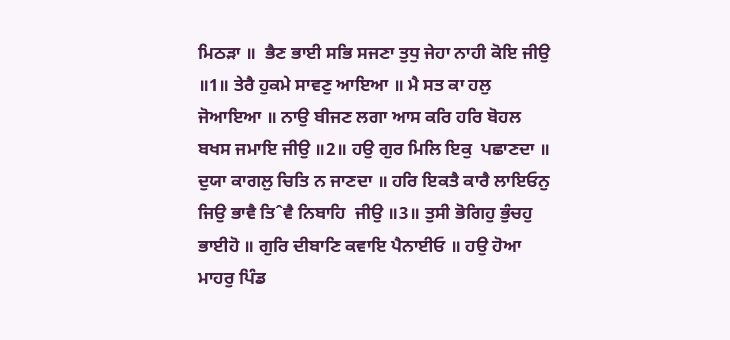ਮਿਠੜਾ ॥  ਭੈਣ ਭਾਈ ਸਭਿ ਸਜਣਾ ਤੁਧੁ ਜੇਹਾ ਨਾਹੀ ਕੋਇ ਜੀਉ ॥1॥ ਤੇਰੈ ਹੁਕਮੇ ਸਾਵਣੁ ਆਇਆ ॥ ਮੈ ਸਤ ਕਾ ਹਲੁ  ਜੋਆਇਆ ॥ ਨਾਉ ਬੀਜਣ ਲਗਾ ਆਸ ਕਰਿ ਹਰਿ ਬੋਹਲ ਬਖਸ ਜਮਾਇ ਜੀਉ ॥2॥ ਹਉ ਗੁਰ ਮਿਲਿ ਇਕੁ  ਪਛਾਣਦਾ ॥ ਦੁਯਾ ਕਾਗਲੁ ਚਿਤਿ ਨ ਜਾਣਦਾ ॥ ਹਰਿ ਇਕਤੈ ਕਾਰੈ ਲਾਇਓਨੁ ਜਿਉ ਭਾਵੈ ਤਿˆਵੈ ਨਿਬਾਹਿ  ਜੀਉ ॥3॥ ਤੁਸੀ ਭੋਗਿਹੁ ਭੁੰਚਹੁ ਭਾਈਹੋ ॥ ਗੁਰਿ ਦੀਬਾਣਿ ਕਵਾਇ ਪੈਨਾਈਓ ॥ ਹਉ ਹੋਆ ਮਾਹਰੁ ਪਿੰਡ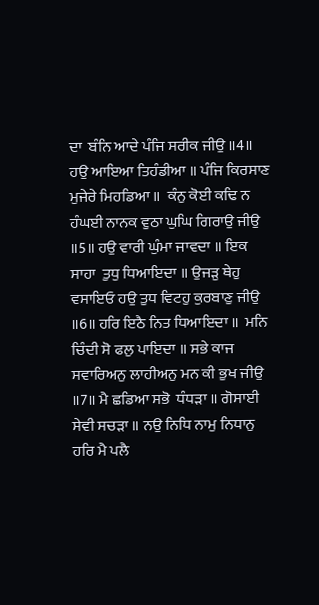ਦਾ  ਬੰਨਿ ਆਦੇ ਪੰਜਿ ਸਰੀਕ ਜੀਉ ॥4॥ ਹਉ ਆਇਆ ਤਿਹੰਡੀਆ ॥ ਪੰਜਿ ਕਿਰਸਾਣ ਮੁਜੇਰੇ ਮਿਹਡਿਆ ॥  ਕੰਨੁ ਕੋਈ ਕਢਿ ਨ ਹੰਘਈ ਨਾਨਕ ਵੁਠਾ ਘੁਘਿ ਗਿਰਾਉ ਜੀਉ ॥5॥ ਹਉ ਵਾਰੀ ਘੁੰਮਾ ਜਾਵਦਾ ॥ ਇਕ ਸਾਹਾ  ਤੁਧੁ ਧਿਆਇਦਾ ॥ ਉਜੜੁ ਥੇਹੁ ਵਸਾਇਓ ਹਉ ਤੁਧ ਵਿਟਹੁ ਕੁਰਬਾਣੁ ਜੀਉ ॥6॥ ਹਰਿ ਇਠੈ ਨਿਤ ਧਿਆਇਦਾ ॥  ਮਨਿ ਚਿੰਦੀ ਸੋ ਫਲੁ ਪਾਇਦਾ ॥ ਸਭੇ ਕਾਜ ਸਵਾਰਿਅਨੁ ਲਾਹੀਅਨੁ ਮਨ ਕੀ ਭੁਖ ਜੀਉ ॥7॥ ਮੈ ਛਡਿਆ ਸਭੋ  ਧੰਧੜਾ ॥ ਗੋਸਾਈ ਸੇਵੀ ਸਚੜਾ ॥ ਨਉ ਨਿਧਿ ਨਾਮੁ ਨਿਧਾਨੁ ਹਰਿ ਮੈ ਪਲੈ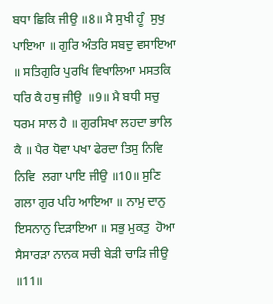ਬਧਾ ਛਿਕਿ ਜੀਉ ॥8॥ ਮੈ ਸੁਖੀ ਹੂੰ  ਸੁਖੁ ਪਾਇਆ ॥ ਗੁਰਿ ਅੰਤਰਿ ਸਬਦੁ ਵਸਾਇਆ ॥ ਸਤਿਗੁਰਿ ਪੁਰਖਿ ਵਿਖਾਲਿਆ ਮਸਤਕਿ ਧਰਿ ਕੈ ਹਥੁ ਜੀਉ  ॥9॥ ਮੈ ਬਧੀ ਸਚੁ ਧਰਮ ਸਾਲ ਹੈ ॥ ਗੁਰਸਿਖਾ ਲਹਦਾ ਭਾਲਿ ਕੈ ॥ ਪੈਰ ਧੋਵਾ ਪਖਾ ਫੇਰਦਾ ਤਿਸੁ ਨਿਵਿ ਨਿਵਿ  ਲਗਾ ਪਾਇ ਜੀਉ ॥10॥ ਸੁਣਿ ਗਲਾ ਗੁਰ ਪਹਿ ਆਇਆ ॥ ਨਾਮੁ ਦਾਨੁ ਇਸਨਾਨੁ ਦਿੜਾਇਆ ॥ ਸਭੁ ਮੁਕਤੁ  ਹੋਆ ਸੈਸਾਰੜਾ ਨਾਨਕ ਸਚੀ ਬੇੜੀ ਚਾੜਿ ਜੀਉ ॥11॥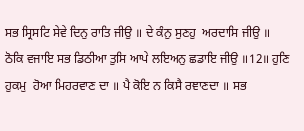ਸਭ ਸ੍ਰਿਸਟਿ ਸੇਵੇ ਦਿਨੁ ਰਾਤਿ ਜੀਉ ॥ ਦੇ ਕੰਨੁ ਸੁਣਹੁ  ਅਰਦਾਸਿ ਜੀਉ ॥ ਠੋਕਿ ਵਜਾਇ ਸਭ ਡਿਠੀਆ ਤੁਸਿ ਆਪੇ ਲਇਅਨੁ ਛਡਾਇ ਜੀਉ ॥12॥ ਹੁਣਿ ਹੁਕਮੁ  ਹੋਆ ਮਿਹਰਵਾਣ ਦਾ ॥ ਪੈ ਕੋਇ ਨ ਕਿਸੈ ਰਞਾਣਦਾ ॥ ਸਭ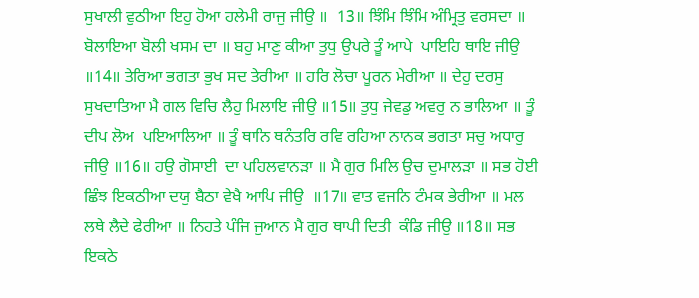ਸੁਖਾਲੀ ਵੁਠੀਆ ਇਹੁ ਹੋਆ ਹਲੇਮੀ ਰਾਜੁ ਜੀਉ ॥  13॥ ਝਿੰਮਿ ਝਿੰਮਿ ਅੰਮ੍ਰਿਤੁ ਵਰਸਦਾ ॥ ਬੋਲਾਇਆ ਬੋਲੀ ਖਸਮ ਦਾ ॥ ਬਹੁ ਮਾਣੁ ਕੀਆ ਤੁਧੁ ਉਪਰੇ ਤੂੰ ਆਪੇ  ਪਾਇਹਿ ਥਾਇ ਜੀਉ ॥14॥ ਤੇਰਿਆ ਭਗਤਾ ਭੁਖ ਸਦ ਤੇਰੀਆ ॥ ਹਰਿ ਲੋਚਾ ਪੂਰਨ ਮੇਰੀਆ ॥ ਦੇਹੁ ਦਰਸੁ  ਸੁਖਦਾਤਿਆ ਮੈ ਗਲ ਵਿਚਿ ਲੈਹੁ ਮਿਲਾਇ ਜੀਉ ॥15॥ ਤੁਧੁ ਜੇਵਡੁ ਅਵਰੁ ਨ ਭਾਲਿਆ ॥ ਤੂੰ ਦੀਪ ਲੋਅ  ਪਇਆਲਿਆ ॥ ਤੂੰ ਥਾਨਿ ਥਨੰਤਰਿ ਰਵਿ ਰਹਿਆ ਨਾਨਕ ਭਗਤਾ ਸਚੁ ਅਧਾਰੁ ਜੀਉ ॥16॥ ਹਉ ਗੋਸਾਈ  ਦਾ ਪਹਿਲਵਾਨੜਾ ॥ ਮੈ ਗੁਰ ਮਿਲਿ ਉਚ ਦੁਮਾਲੜਾ ॥ ਸਭ ਹੋਈ ਛਿੰਝ ਇਕਠੀਆ ਦਯੁ ਬੈਠਾ ਵੇਖੈ ਆਪਿ ਜੀਉ  ॥17॥ ਵਾਤ ਵਜਨਿ ਟੰਮਕ ਭੇਰੀਆ ॥ ਮਲ ਲਥੇ ਲੈਦੇ ਫੇਰੀਆ ॥ ਨਿਹਤੇ ਪੰਜਿ ਜੁਆਨ ਮੈ ਗੁਰ ਥਾਪੀ ਦਿਤੀ  ਕੰਡਿ ਜੀਉ ॥18॥ ਸਭ ਇਕਠੇ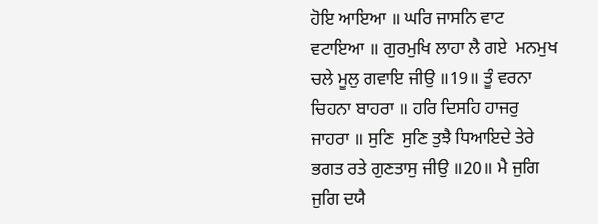ਹੋਇ ਆਇਆ ॥ ਘਰਿ ਜਾਸਨਿ ਵਾਟ ਵਟਾਇਆ ॥ ਗੁਰਮੁਖਿ ਲਾਹਾ ਲੈ ਗਏ  ਮਨਮੁਖ ਚਲੇ ਮੂਲੁ ਗਵਾਇ ਜੀਉ ॥19॥ ਤੂੰ ਵਰਨਾ ਚਿਹਨਾ ਬਾਹਰਾ ॥ ਹਰਿ ਦਿਸਹਿ ਹਾਜਰੁ ਜਾਹਰਾ ॥ ਸੁਣਿ  ਸੁਣਿ ਤੁਝੈ ਧਿਆਇਦੇ ਤੇਰੇ ਭਗਤ ਰਤੇ ਗੁਣਤਾਸੁ ਜੀਉ ॥20॥ ਮੈ ਜੁਗਿ ਜੁਗਿ ਦਯੈ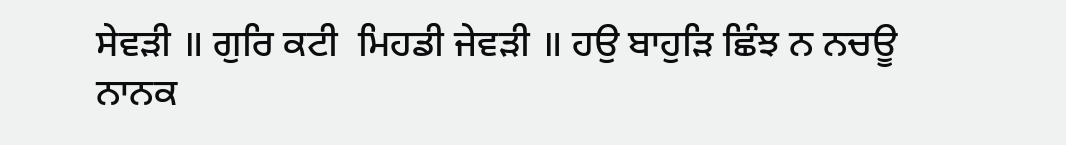ਸੇਵੜੀ ॥ ਗੁਰਿ ਕਟੀ  ਮਿਹਡੀ ਜੇਵੜੀ ॥ ਹਉ ਬਾਹੁੜਿ ਛਿੰਝ ਨ ਨਚਊ ਨਾਨਕ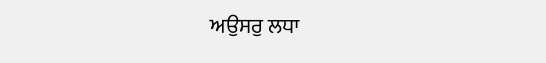ਅਉਸਰੁ ਲਧਾ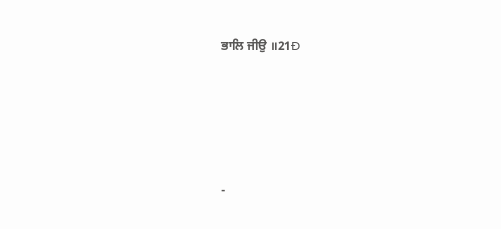ਭਾਲਿ ਜੀਉ ॥21Ð






-